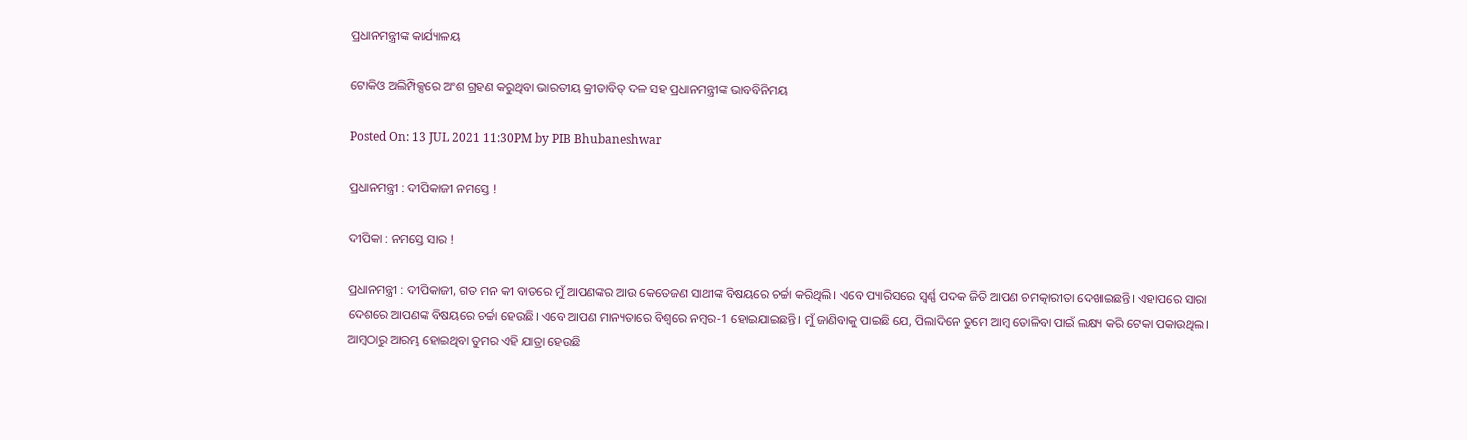ପ୍ରଧାନମନ୍ତ୍ରୀଙ୍କ କାର୍ଯ୍ୟାଳୟ

ଟୋକିଓ ଅଲିମ୍ପିକ୍ସରେ ଅଂଶ ଗ୍ରହଣ କରୁଥିବା ଭାରତୀୟ କ୍ରୀଡାବିତ୍‍ ଦଳ ସହ ପ୍ରଧାନମନ୍ତ୍ରୀଙ୍କ ଭାବବିନିମୟ

Posted On: 13 JUL 2021 11:30PM by PIB Bhubaneshwar

ପ୍ରଧାନମନ୍ତ୍ରୀ : ଦୀପିକାଜୀ ନମସ୍ତେ !

ଦୀପିକା : ନମସ୍ତେ ସାର !

ପ୍ରଧାନମନ୍ତ୍ରୀ : ଦୀପିକାଜୀ, ଗତ ମନ କୀ ବାତରେ ମୁଁ ଆପଣଙ୍କର ଆଉ କେତେଜଣ ସାଥୀଙ୍କ ବିଷୟରେ ଚର୍ଚ୍ଚା କରିଥିଲି। ଏବେ ପ୍ୟାରିସରେ ସ୍ୱର୍ଣ୍ଣ ପଦକ ଜିତି ଆପଣ ଚମତ୍କାରୀତା ଦେଖାଇଛନ୍ତି। ଏହାପରେ ସାରା ଦେଶରେ ଆପଣଙ୍କ ବିଷୟରେ ଚର୍ଚ୍ଚା ହେଉଛି। ଏବେ ଆପଣ ମାନ୍ୟତାରେ ବିଶ୍ୱରେ ନମ୍ବର-1 ହୋଇଯାଇଛନ୍ତି। ମୁଁ ଜାଣିବାକୁ ପାଇଛି ଯେ, ପିଲାଦିନେ ତୁମେ ଆମ୍ବ ତୋଳିବା ପାଇଁ ଲକ୍ଷ୍ୟ କରି ଟେକା ପକାଉଥିଲ। ଆମ୍ବଠାରୁ ଆରମ୍ଭ ହୋଇଥିବା ତୁମର ଏହି ଯାତ୍ରା ହେଉଛି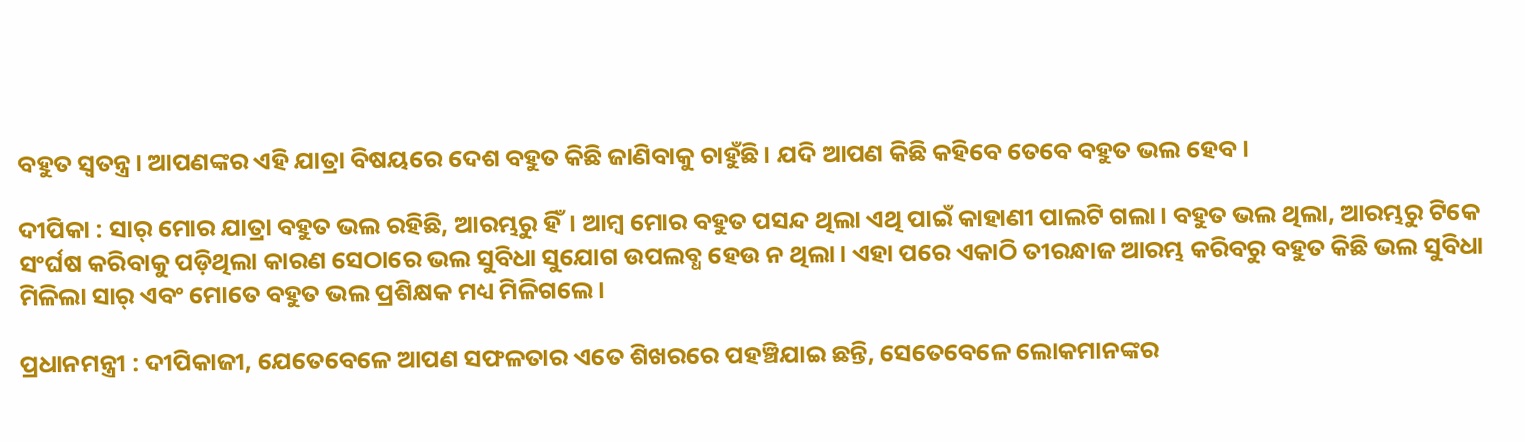ବହୁତ ସ୍ୱତନ୍ତ୍ର। ଆପଣଙ୍କର ଏହି ଯାତ୍ରା ବିଷୟରେ ଦେଶ ବହୁତ କିଛି ଜାଣିବାକୁ ଚାହୁଁଛି। ଯଦି ଆପଣ କିଛି କହିବେ ତେବେ ବହୁତ ଭଲ ହେବ।

ଦୀପିକା : ସାର୍‍ ମୋର ଯାତ୍ରା ବହୁତ ଭଲ ରହିଛି, ଆରମ୍ଭରୁ ହିଁ। ଆମ୍ବ ମୋର ବହୁତ ପସନ୍ଦ ଥିଲା ଏଥି ପାଇଁ କାହାଣୀ ପାଲଟି ଗଲା। ବହୁତ ଭଲ ଥିଲା, ଆରମ୍ଭରୁ ଟିକେ ସଂର୍ଘଷ କରିବାକୁ ପଡ଼ିଥିଲା କାରଣ ସେଠାରେ ଭଲ ସୁବିଧା ସୁଯୋଗ ଉପଲବ୍ଧ ହେଉ ନ ଥିଲା। ଏହା ପରେ ଏକାଠି ତୀରନ୍ଧାଜ ଆରମ୍ଭ କରିବରୁ ବହୁତ କିଛି ଭଲ ସୁବିଧା ମିଳିଲା ସାର୍‍ ଏବଂ ମୋତେ ବହୁତ ଭଲ ପ୍ରଶିକ୍ଷକ ମଧ୍ୟ ମିଳିଗଲେ।

ପ୍ରଧାନମନ୍ତ୍ରୀ : ଦୀପିକାଜୀ, ଯେତେବେଳେ ଆପଣ ସଫଳତାର ଏତେ ଶିଖରରେ ପହଞ୍ଚିଯାଇ ଛନ୍ତି, ସେତେବେଳେ ଲୋକମାନଙ୍କର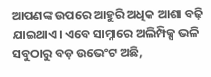ଆପଣଙ୍କ ଉପରେ ଆହୁରି ଅଧିକ ଆଶା ବଢ଼ି ଯାଇଥାଏ। ଏବେ ସାମ୍ନାରେ ଅଲିମ୍ପିକ୍ସ ଭଳି ସବୁଠାରୁ ବଡ଼ ଉଭେଂଟ ଅଛି,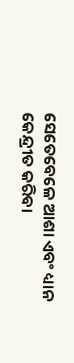ସେତେବେଳେ ଆଶା ଏବଂ ଧ୍ୟାନ କେନ୍ଦ୍ରୀତ କରିବା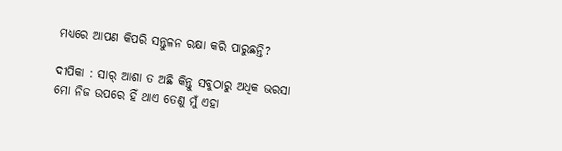ମଧ୍ୟରେ ଆପଣ କିପରି ସନ୍ତୁଳନ ରକ୍ଷା କରି ପାରୁଛନ୍ତି?

ଦୀପିକା : ସାର୍‍ ଆଶା ତ ଅଛି କିନ୍ତୁ ସବୁଠାରୁ ଅଧିକ ଭରସା ମୋ ନିଜ ଉପରେ ହିଁ ଥାଏ ତେଣୁ ମୁଁ ଏହା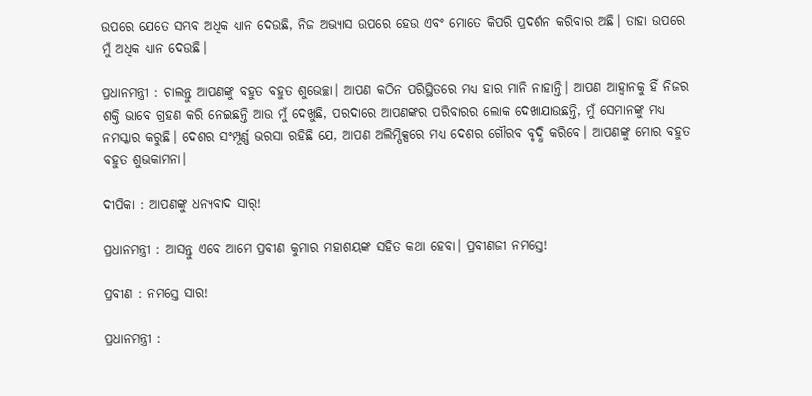ଉପରେ ଯେତେ ସମ୍ଭବ ଅଧିକ ଧ୍ୟାନ ଦେଉଛି, ନିଜ ଅଭ୍ୟାସ ଉପରେ ହେଉ ଏବଂ ମୋତେ କିପରି ପ୍ରଦର୍ଶନ କରିବାର ଅଛି। ତାହା ଉପରେ ମୁଁ ଅଧିକ ଧ୍ୟାନ ଦେଉଛି।

ପ୍ରଧାନମନ୍ତ୍ରୀ : ଚାଲନ୍ତୁ ଆପଣଙ୍କୁ ବହୁତ ବହୁତ ଶୁଭେଚ୍ଛା। ଆପଣ କଠିନ ପରିସ୍ଥିତରେ ମଧ୍ୟ ହାର ମାନି ନାହାନ୍ତି। ଆପଣ ଆହ୍ୱାନକୁ ହିଁ ନିଜର ଶକ୍ତି ଭାବେ ଗ୍ରହଣ କରି ନେଇଛନ୍ତି ଆଉ ମୁଁ ଦେଖୁଛି, ପରଦାରେ ଆପଣଙ୍କର ପରିବାରର ଲୋକ ଦେଖାଯାଉଛନ୍ତି, ମୁଁ ସେମାନଙ୍କୁ ମଧ୍ୟ ନମସ୍କାର କରୁଛି। ଦେଶର ସଂମ୍ପୂର୍ଣ୍ଣ ଭରସା ରହିଛି ଯେ, ଆପଣ ଅଲିମ୍ପିକ୍ସରେ ମଧ୍ୟ ଦେଶର ଗୌରବ ବୃଦ୍ଧି କରିବେ। ଆପଣଙ୍କୁ ମୋର ବହୁତ ବହୁତ ଶୁଭକାମନା।

ଦୀପିକା : ଆପଣଙ୍କୁ ଧନ୍ୟବାଦ ସାର୍‍!

ପ୍ରଧାନମନ୍ତ୍ରୀ : ଆସନ୍ତୁ ଏବେ ଆମେ ପ୍ରବୀଣ କୁମାର ମହାଶୟଙ୍କ ସହିତ କଥା ହେବା। ପ୍ରବୀଣଜୀ ନମସ୍ତେ!

ପ୍ରବୀଣ : ନମସ୍ତେ ସାର!

ପ୍ରଧାନମନ୍ତ୍ରୀ :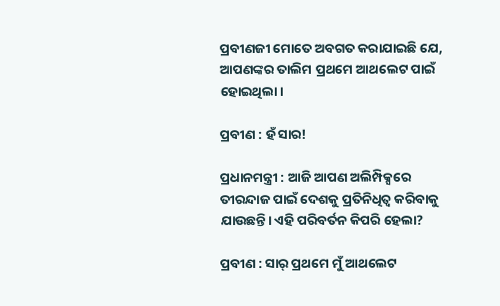ପ୍ରବୀଣଜୀ ମୋତେ ଅବଗତ କରାଯାଇଛି ଯେ, ଆପଣଙ୍କର ତାଲିମ ପ୍ରଥମେ ଆଥଲେଟ ପାଇଁ ହୋଇଥିଲା।

ପ୍ରବୀଣ : ହଁ ସାର!

ପ୍ରଧାନମନ୍ତ୍ରୀ : ଆଜି ଆପଣ ଅଲିମ୍ପିକ୍ସରେ ତୀରନ୍ଦାଜ ପାଇଁ ଦେଶକୁ ପ୍ରତିନିଧିତ୍ୱ କରିବାକୁ ଯାଉଛନ୍ତି। ଏହି ପରିବର୍ତନ କିପରି ହେଲା?

ପ୍ରବୀଣ : ସାର୍‍ ପ୍ରଥମେ ମୁଁ ଆଥଲେଟ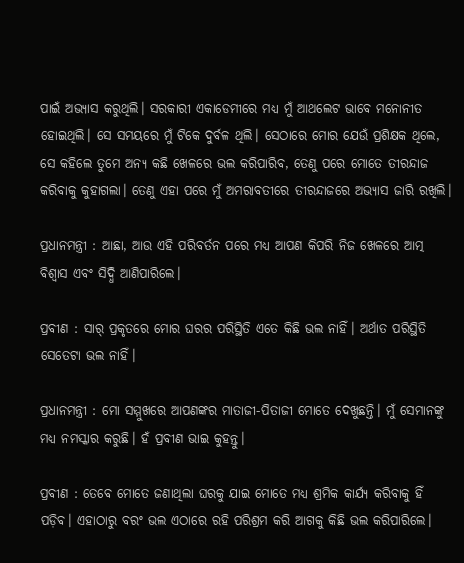ପାଇଁ ଅଭ୍ୟାସ କରୁଥିଲି। ସରକାରୀ ଏକାଡେମୀରେ ମଧ୍ୟ ମୁଁ ଆଥଲେଟ ଭାବେ ମନୋନୀତ ହୋଇଥିଲି। ସେ ସମୟରେ ମୁଁ ଟିକେ ଦୁର୍ବଳ ଥିଲି। ସେଠାରେ ମୋର ଯେଉଁ ପ୍ରଶିକ୍ଷକ ଥିଲେ, ସେ କହିଲେ ତୁମେ ଅନ୍ୟ କଛି ଖେଳରେ ଭଲ କରିପାରିବ, ତେଣୁ ପରେ ମୋତେ ତୀରନ୍ଦାଜ କରିବାକୁ କୁହାଗଲା। ତେଣୁ ଏହା ପରେ ମୁଁ ଅମରାବତୀରେ ତୀରନ୍ଦାଜରେ ଅଭ୍ୟାସ ଜାରି ରଖିଲି।

ପ୍ରଧାନମନ୍ତ୍ରୀ : ଆଛା, ଆଉ ଏହି ପରିବର୍ତନ ପରେ ମଧ୍ୟ ଆପଣ କିପରି ନିଜ ଖେଳରେ ଆତ୍ମ ବିଶ୍ୱାସ ଏବଂ ସିଦ୍ଧି ଆଣିପାରିଲେ।

ପ୍ରବୀଣ : ସାର୍‍ ପ୍ରକୃତରେ ମୋର ଘରର ପରିସ୍ଥିତି ଏତେ କିଛି ଭଲ ନାହିଁ। ଅର୍ଥାତ ପରିସ୍ଥିତି ସେତେଟା ଭଲ ନାହିଁ।

ପ୍ରଧାନମନ୍ତ୍ରୀ : ମୋ ସମ୍ମୁଖରେ ଆପଣଙ୍କର ମାତାଜୀ-ପିତାଜୀ ମୋତେ ଦେଖୁଛନ୍ତି। ମୁଁ ସେମାନଙ୍କୁ ମଧ୍ୟ ନମସ୍କାର କରୁଛି। ହଁ ପ୍ରବୀଣ ଭାଇ କୁହନ୍ତୁ।

ପ୍ରବୀଣ : ତେବେ ମୋତେ ଜଣାଥିଲା ଘରକୁ ଯାଇ ମୋତେ ମଧ୍ୟ ଶ୍ରମିକ କାର୍ଯ୍ୟ କରିବାକୁ ହିଁ ପଡ଼ିବ। ଏହାଠାରୁ ବରଂ ଭଲ ଏଠାରେ ରହି ପରିଶ୍ରମ କରି ଆଗକୁ କିଛି ଭଲ କରିପାରିଲେ।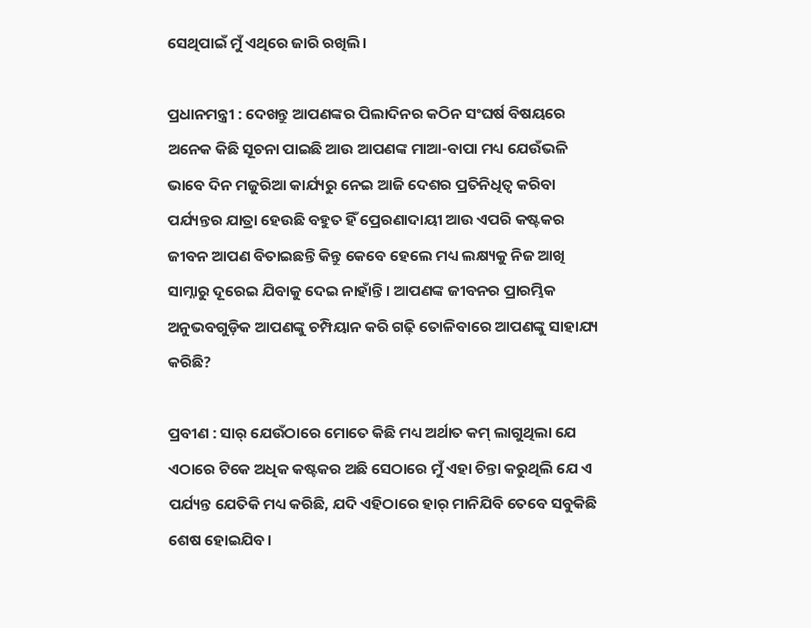ସେଥିପାଇଁ ମୁଁ ଏଥିରେ ଜାରି ରଖିଲି।

ପ୍ରଧାନମନ୍ତ୍ରୀ : ଦେଖନ୍ତୁ ଆପଣଙ୍କର ପିଲାଦିନର କଠିନ ସଂଘର୍ଷ ବିଷୟରେ ଅନେକ କିଛି ସୂଚନା ପାଇଛି ଆଉ ଆପଣଙ୍କ ମାଆ-ବାପା ମଧ୍ୟ ଯେଉଁଭଳି ଭାବେ ଦିନ ମଜୁରିଆ କାର୍ଯ୍ୟରୁ ନେଇ ଆଜି ଦେଶର ପ୍ରତିନିଧିତ୍ୱ କରିବା ପର୍ଯ୍ୟନ୍ତର ଯାତ୍ରା ହେଉଛି ବହୁତ ହିଁ ପ୍ରେରଣାଦାୟୀ ଆଉ ଏପରି କଷ୍ଟକର ଜୀବନ ଆପଣ ବିତାଇଛନ୍ତି କିନ୍ତୁ କେବେ ହେଲେ ମଧ୍ୟ ଲକ୍ଷ୍ୟକୁ ନିଜ ଆଖି ସାମ୍ନାରୁ ଦୂରେଇ ଯିବାକୁ ଦେଇ ନାହାଁନ୍ତି। ଆପଣଙ୍କ ଜୀବନର ପ୍ରାରମ୍ଭିକ ଅନୁଭବଗୁଡ଼ିକ ଆପଣଙ୍କୁ ଚମ୍ପିୟାନ କରି ଗଢ଼ି ତୋଳିବାରେ ଆପଣଙ୍କୁ ସାହାଯ୍ୟ କରିଛି?

ପ୍ରବୀଣ : ସାର୍‍ ଯେଉଁଠାରେ ମୋତେ କିଛି ମଧ୍ୟ ଅର୍ଥାତ କମ୍‍ ଲାଗୁଥିଲା ଯେ ଏଠାରେ ଟିକେ ଅଧିକ କଷ୍ଟକର ଅଛି ସେଠାରେ ମୁଁ ଏହା ଚିନ୍ତା କରୁଥିଲି ଯେ ଏ ପର୍ଯ୍ୟନ୍ତ ଯେତିକି ମଧ୍ୟ କରିଛି, ଯଦି ଏହିଠାରେ ହାର୍‍ ମାନିଯିବି ତେବେ ସବୁକିଛି ଶେଷ ହୋଇଯିବ।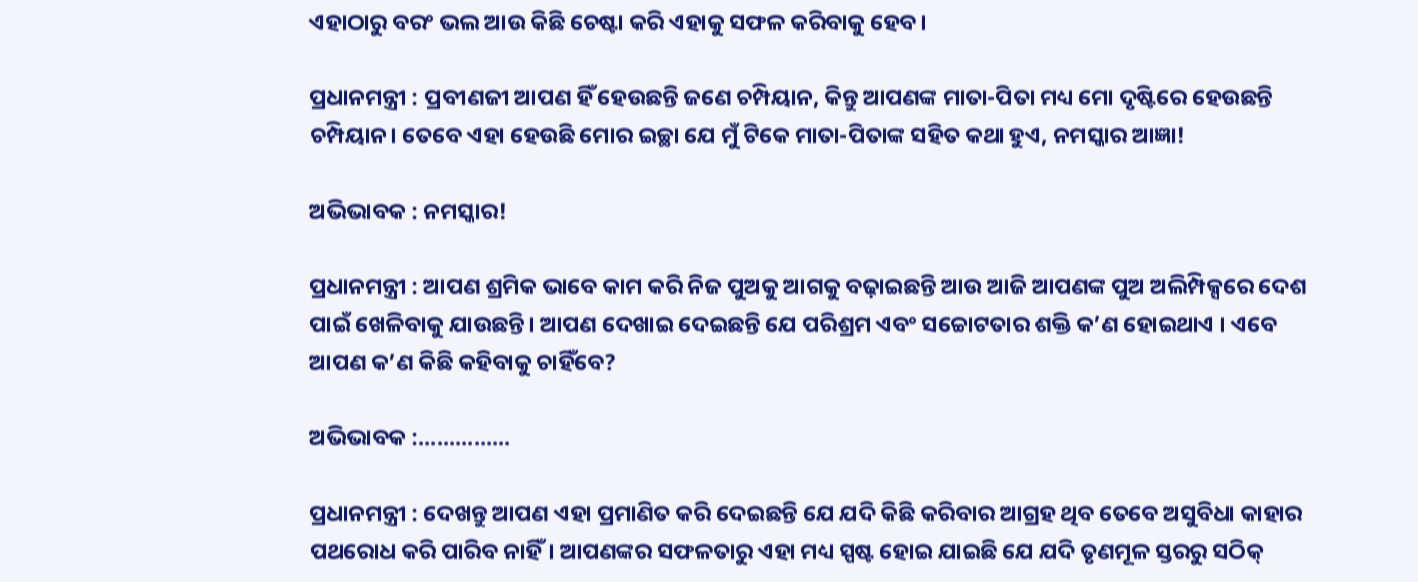ଏହାଠାରୁ ବରଂ ଭଲ ଆଉ କିଛି ଚେଷ୍ଟା କରି ଏହାକୁ ସଫଳ କରିବାକୁ ହେବ।

ପ୍ରଧାନମନ୍ତ୍ରୀ : ପ୍ରବୀଣଜୀ ଆପଣ ହିଁ ହେଉଛନ୍ତି ଜଣେ ଚମ୍ପିୟାନ, କିନ୍ତୁ ଆପଣଙ୍କ ମାତା-ପିତା ମଧ୍ୟ ମୋ ଦୃଷ୍ଟିରେ ହେଉଛନ୍ତି ଚମ୍ପିୟାନ। ତେବେ ଏହା ହେଉଛି ମୋର ଇଚ୍ଛା ଯେ ମୁଁ ଟିକେ ମାତା-ପିତାଙ୍କ ସହିତ କଥା ହୁଏ, ନମସ୍କାର ଆଜ୍ଞା!

ଅଭିଭାବକ : ନମସ୍କାର!

ପ୍ରଧାନମନ୍ତ୍ରୀ : ଆପଣ ଶ୍ରମିକ ଭାବେ କାମ କରି ନିଜ ପୁଅକୁ ଆଗକୁ ବଢ଼ାଇଛନ୍ତି ଆଉ ଆଜି ଆପଣଙ୍କ ପୁଅ ଅଲିମ୍ପିକ୍ସରେ ଦେଶ ପାଇଁ ଖେଳିବାକୁ ଯାଉଛନ୍ତି। ଆପଣ ଦେଖାଇ ଦେଇଛନ୍ତି ଯେ ପରିଶ୍ରମ ଏବଂ ସଚ୍ଚୋଟତାର ଶକ୍ତି କ’ଣ ହୋଇଥାଏ । ଏବେ ଆପଣ କ’ଣ କିଛି କହିବାକୁ ଚାହିଁବେ?

ଅଭିଭାବକ :...............

ପ୍ରଧାନମନ୍ତ୍ରୀ : ଦେଖନ୍ତୁ ଆପଣ ଏହା ପ୍ରମାଣିତ କରି ଦେଇଛନ୍ତି ଯେ ଯଦି କିଛି କରିବାର ଆଗ୍ରହ ଥିବ ତେବେ ଅସୁବିଧା କାହାର ପଥରୋଧ କରି ପାରିବ ନାହିଁ। ଆପଣଙ୍କର ସଫଳତାରୁ ଏହା ମଧ୍ୟ ସ୍ପଷ୍ଟ ହୋଇ ଯାଇଛି ଯେ ଯଦି ତୃଣମୂଳ ସ୍ତରରୁ ସଠିକ୍‍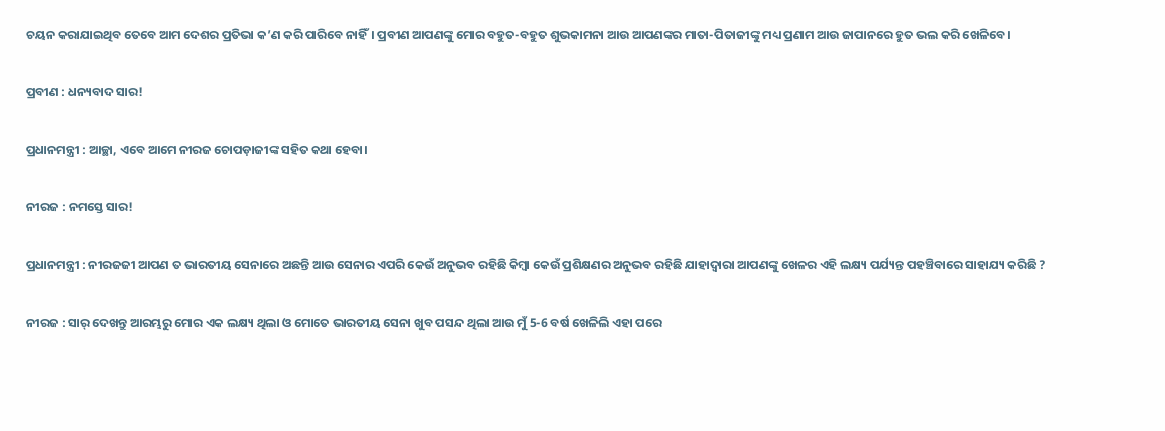ଚୟନ କରାଯାଇଥିବ ତେବେ ଆମ ଦେଶର ପ୍ରତିଭା କ’ଣ କରି ପାରିବେ ନାହିଁ। ପ୍ରବୀଣ ଆପଣଙ୍କୁ ମୋର ବହୁତ-ବହୁତ ଶୁଭକାମନା ଆଉ ଆପଣଙ୍କର ମାତା-ପିତାଜୀଙ୍କୁ ମଧ୍ୟ ପ୍ରଣାମ ଆଉ ଜାପାନରେ ହୁତ ଭଲ କରି ଖେଳିବେ।

ପ୍ରବୀଣ : ଧନ୍ୟବାଦ ସାର!

ପ୍ରଧାନମନ୍ତ୍ରୀ : ଆଚ୍ଛା, ଏବେ ଆମେ ନୀରଜ ଚୋପଡ଼ାଜୀଙ୍କ ସହିତ କଥା ହେବା।

ନୀରଜ : ନମସ୍ତେ ସାର!

ପ୍ରଧାନମନ୍ତ୍ରୀ : ନୀରଜଜୀ ଆପଣ ତ ଭାରତୀୟ ସେନାରେ ଅଛନ୍ତି ଆଉ ସେନାର ଏପରି କେଉଁ ଅନୁଭବ ରହିଛି କିମ୍ବା କେଉଁ ପ୍ରଶିକ୍ଷଣର ଅନୁଭବ ରହିଛି ଯାହାଦ୍ୱାରା ଆପଣଙ୍କୁ ଖେଳର ଏହି ଲକ୍ଷ୍ୟ ପର୍ଯ୍ୟନ୍ତ ପହଞ୍ଚିବାରେ ସାହାଯ୍ୟ କରିଛି ?

ନୀରଜ : ସାର୍‍ ଦେଖନ୍ତୁ ଆରମ୍ଭରୁ ମୋର ଏକ ଲକ୍ଷ୍ୟ ଥିଲା ଓ ମୋତେ ଭାରତୀୟ ସେନା ଖୁବ ପସନ୍ଦ ଥିଲା ଆଉ ମୁଁ 5-6 ବର୍ଷ ଖେଳିଲି ଏହା ପରେ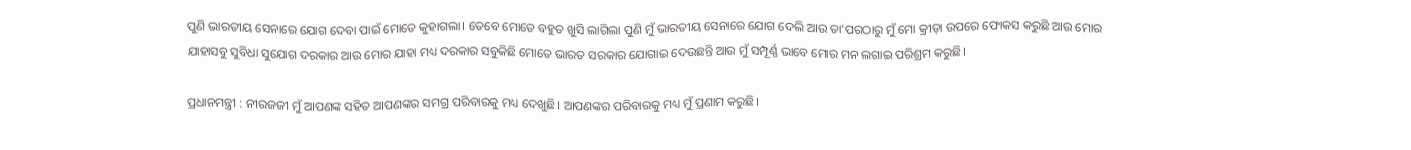ପୁଣି ଭାରତୀୟ ସେନାରେ ଯୋଗ ଦେବା ପାଇଁ ମୋତେ କୁହାଗଲା। ତେବେ ମୋତେ ବହୁତ ଖୁସି ଲାଗିଲା ପୁଣି ମୁଁ ଭାରତୀୟ ସେନାରେ ଯୋଗ ଦେଲି ଆଉ ତା’ପରଠାରୁ ମୁଁ ମୋ କ୍ରୀଡ଼ା ଉପରେ ଫୋକସ କରୁଛି ଆଉ ମୋର ଯାହାସବୁ ସୁବିଧା ସୁଯୋଗ ଦରକାର ଆଉ ମୋର ଯାହା ମଧ୍ୟ ଦରକାର ସବୁକିଛି ମୋତେ ଭାରତ ସରକାର ଯୋଗାଇ ଦେଉଛନ୍ତି ଆଉ ମୁଁ ସମ୍ପୂର୍ଣ୍ଣ ଭାବେ ମୋର ମନ ଲଗାଇ ପରିଶ୍ରମ କରୁଛି।

ପ୍ରଧାନମନ୍ତ୍ରୀ : ନୀରଜଜୀ ମୁଁ ଆପଣଙ୍କ ସହିତ ଆପଣଙ୍କର ସମଗ୍ର ପରିବାରକୁ ମଧ୍ୟ ଦେଖୁଛି। ଆପଣଙ୍କର ପରିବାରକୁ ମଧ୍ୟ ମୁଁ ପ୍ରଣାମ କରୁଛି।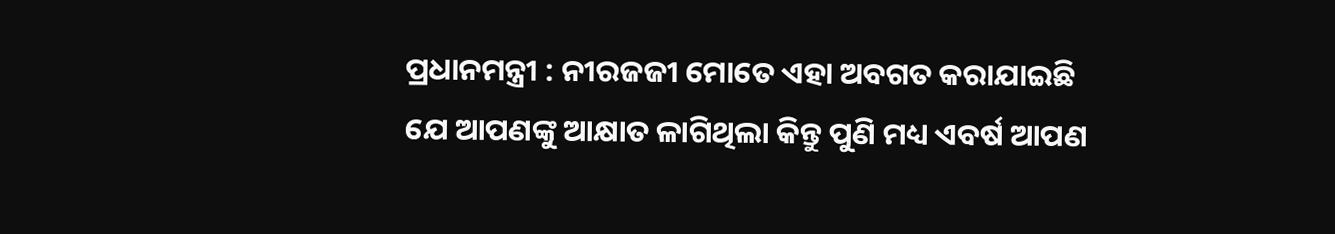ପ୍ରଧାନମନ୍ତ୍ରୀ : ନୀରଜଜୀ ମୋତେ ଏହା ଅବଗତ କରାଯାଇଛି ଯେ ଆପଣଙ୍କୁ ଆକ୍ଷାତ ଳାଗିଥିଲା କିନ୍ତୁ ପୁଣି ମଧ୍ୟ ଏବର୍ଷ ଆପଣ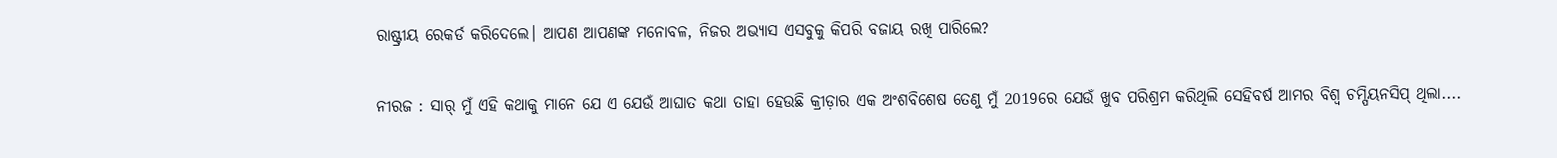ରାଷ୍ଟ୍ରୀୟ ରେକର୍ଡ କରିଦେଲେ। ଆପଣ ଆପଣଙ୍କ ମନୋବଳ, ନିଜର ଅଭ୍ୟାସ ଏସବୁକୁ କିପରି ବଜାୟ ରଖି ପାରିଲେ?

ନୀରଜ : ସାର୍‍ ମୁଁ ଏହି କଥାକୁ ମାନେ ଯେ ଏ ଯେଉଁ ଆଘାତ କଥା ତାହା ହେଉଛି କ୍ରୀଡ଼ାର ଏକ ଅଂଶବିଶେଷ ତେଣୁ ମୁଁ 2019ରେ ଯେଉଁ ଖୁବ ପରିଶ୍ରମ କରିଥିଲି ସେହିବର୍ଷ ଆମର ବିଶ୍ୱ ଚମ୍ପିୟନସିପ୍‍ ଥିଲା....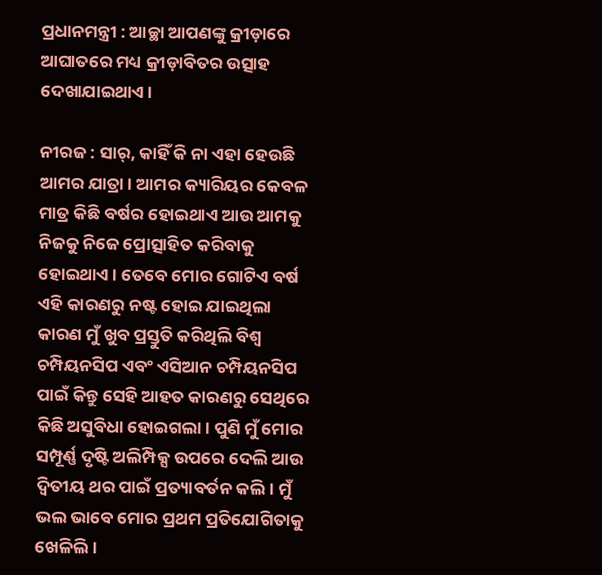ପ୍ରଧାନମନ୍ତ୍ରୀ : ଆଚ୍ଛା ଆପଣଙ୍କୁ କ୍ରୀଡ଼ାରେ ଆଘାତରେ ମଧ୍ୟ କ୍ରୀଡ଼ାବିତର ଉତ୍ସାହ ଦେଖାଯାଇଥାଏ।

ନୀରଜ : ସାର୍‍, କାହିଁ କି ନା ଏହା ହେଉଛି ଆମର ଯାତ୍ରା। ଆମର କ୍ୟାରିୟର କେବଳ ମାତ୍ର କିଛି ବର୍ଷର ହୋଇଥାଏ ଆଉ ଆମକୁ ନିଜକୁ ନିଜେ ପ୍ରୋତ୍ସାହିତ କରିବାକୁ ହୋଇଥାଏ। ତେବେ ମୋର ଗୋଟିଏ ବର୍ଷ ଏହି କାରଣରୁ ନଷ୍ଟ ହୋଇ ଯାଇଥିଲା କାରଣ ମୁଁ ଖୁବ ପ୍ରସ୍ତୁତି କରିଥିଲି ବିଶ୍ୱ ଚମ୍ପିୟନସିପ ଏବଂ ଏସିଆନ ଚମ୍ପିୟନସିପ ପାଇଁ କିନ୍ତୁ ସେହି ଆହତ କାରଣରୁ ସେଥିରେ କିଛି ଅସୁବିଧା ହୋଇଗଲା। ପୁଣି ମୁଁ ମୋର ସମ୍ପୂର୍ଣ୍ଣ ଦୃଷ୍ଟି ଅଲିମ୍ପିକ୍ସ ଉପରେ ଦେଲି ଆଉ ଦ୍ୱିତୀୟ ଥର ପାଇଁ ପ୍ରତ୍ୟାବର୍ତନ କଲି। ମୁଁ ଭଲ ଭାବେ ମୋର ପ୍ରଥମ ପ୍ରତିଯୋଗିତାକୁ ଖେଳିଲି।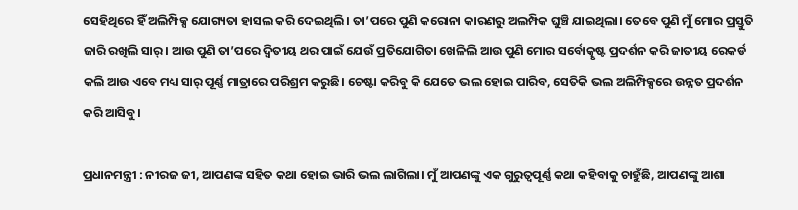ସେହିଥିରେ ହିଁ ଅଲିମ୍ପିକ୍ସ ଯୋଗ୍ୟତା ହାସଲ କରି ଦେଇଥିଲି। ତା’ପରେ ପୁଣି କରୋନା କାରଣରୁ ଅଲମ୍ପିକ ଘୁଞ୍ଚି ଯାଇଥିଲା। ତେବେ ପୁଣି ମୁଁ ମୋର ପ୍ରସ୍ତୁତି ଜାରି ରଖିଲି ସାର୍‍। ଆଉ ପୁଣି ତା’ପରେ ଦ୍ୱିତୀୟ ଥର ପାଇଁ ଯେଉଁ ପ୍ରତିଯୋଗିତା ଖେଳିଲି ଆଉ ପୁଣି ମୋର ସର୍ବୋତ୍କୃଷ୍ଟ ପ୍ରଦର୍ଶନ କରି ଜାତୀୟ ରେକର୍ଡ କଲି ଆଉ ଏବେ ମଧ୍ୟ ସାର୍‍ ପୂର୍ଣ୍ଣ ମାତ୍ରାରେ ପରିଶ୍ରମ କରୁଛି। ଚେଷ୍ଟା କରିବୁ କି ଯେତେ ଭଲ ହୋଇ ପାରିବ, ସେତିକି ଭଲ ଅଲିମ୍ପିକ୍ସରେ ଉନ୍ନତ ପ୍ରଦର୍ଶନ କରି ଆସିବୁ।

ପ୍ରଧାନମନ୍ତ୍ରୀ : ନୀରଜ ଜୀ, ଆପଣଙ୍କ ସହିତ କଥା ହୋଇ ଭାରି ଭଲ ଲାଗିଲା। ମୁଁ ଆପଣଙ୍କୁ ଏକ ଗୁରୁତ୍ୱପୂର୍ଣ୍ଣ କଥା କହିବାକୁ ଚାହୁଁଛି, ଆପଣଙ୍କୁ ଆଶା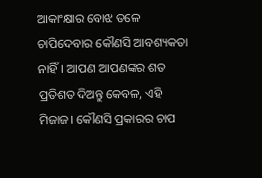ଆକାଂକ୍ଷାର ବୋଝ ତଳେ ଚାପିଦେବାର କୌଣସି ଆବଶ୍ୟକତା ନାହିଁ। ଆପଣ ଆପଣଙ୍କର ଶତ ପ୍ରତିଶତ ଦିଅନ୍ତୁ କେବଳ, ଏହି ମିଜାଜ। କୌଣସି ପ୍ରକାରର ଚାପ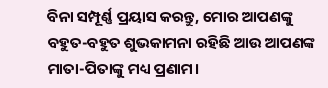ବିନା ସମ୍ପୂର୍ଣ୍ଣ ପ୍ରୟାସ କରନ୍ତୁ, ମୋର ଆପଣଙ୍କୁ ବହୁତ-ବହୁତ ଶୁଭକାମନା ରହିଛି ଆଉ ଆପଣଙ୍କ ମାତା-ପିତାଙ୍କୁ ମଧ୍ୟ ପ୍ରଣାମ।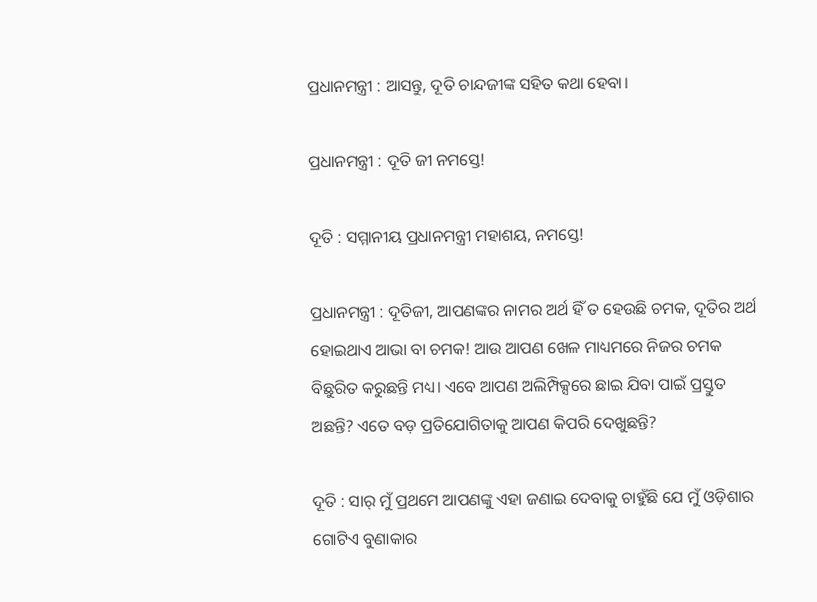ପ୍ରଧାନମନ୍ତ୍ରୀ : ଆସନ୍ତୁ, ଦୂତି ଚାନ୍ଦଜୀଙ୍କ ସହିତ କଥା ହେବା।

ପ୍ରଧାନମନ୍ତ୍ରୀ : ଦୂତି ଜୀ ନମସ୍ତେ!

ଦୂତି : ସମ୍ମାନୀୟ ପ୍ରଧାନମନ୍ତ୍ରୀ ମହାଶୟ, ନମସ୍ତେ!

ପ୍ରଧାନମନ୍ତ୍ରୀ : ଦୂତିଜୀ, ଆପଣଙ୍କର ନାମର ଅର୍ଥ ହିଁ ତ ହେଉଛି ଚମକ, ଦୂତିର ଅର୍ଥ ହୋଇଥାଏ ଆଭା ବା ଚମକ! ଆଉ ଆପଣ ଖେଳ ମାଧ୍ୟମରେ ନିଜର ଚମକ ବିଛୁରିତ କରୁଛନ୍ତି ମଧ୍ୟ। ଏବେ ଆପଣ ଅଲିମ୍ପିକ୍ସରେ ଛାଇ ଯିବା ପାଇଁ ପ୍ରସ୍ତୁତ ଅଛନ୍ତି? ଏତେ ବଡ଼ ପ୍ରତିଯୋଗିତାକୁ ଆପଣ କିପରି ଦେଖୁଛନ୍ତି?

ଦୂତି : ସାର୍‍ ମୁଁ ପ୍ରଥମେ ଆପଣଙ୍କୁ ଏହା ଜଣାଇ ଦେବାକୁ ଚାହୁଁଛି ଯେ ମୁଁ ଓଡ଼ିଶାର ଗୋଟିଏ ବୁଣାକାର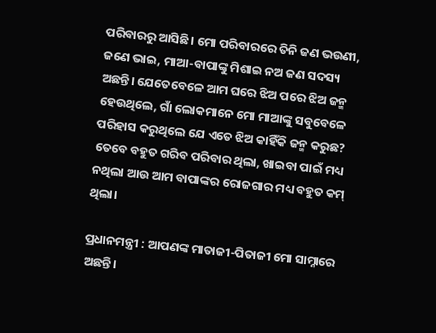ପରିବାରରୁ ଆସିଛି। ମୋ ପରିବାରରେ ତିନି ଜଣ ଭଉଣୀ, ଜଣେ ଭାଇ, ମାଆ-ବାପାଙ୍କୁ ମିଶାଇ ନଅ ଜଣ ସଦସ୍ୟ ଅଛନ୍ତି। ଯେତେବେଳେ ଆମ ଘରେ ଝିଅ ପରେ ଝିଅ ଜନ୍ମ ହେଉଥିଲେ, ଗାଁ ଲୋକମାନେ ମୋ ମାଆଙ୍କୁ ସବୁବେଳେ ପରିହାସ କରୁଥିଲେ ଯେ ଏତେ ଝିଅ କାହିଁକି ଜନ୍ମ କରୁଛ? ତେବେ ବହୁତ ଗରିବ ପରିବାର ଥିଲା, ଖାଇବା ପାଇଁ ମଧ୍ୟ ନଥିଲା ଆଉ ଆମ ବାପାଙ୍କର ରୋଜଗାର ମଧ୍ୟ ବହୁତ କମ୍‍ ଥିଲା।

ପ୍ରଧାନମନ୍ତ୍ରୀ : ଆପଣଙ୍କ ମାତାଜୀ-ପିତାଜୀ ମୋ ସାମ୍ନାରେ ଅଛନ୍ତି।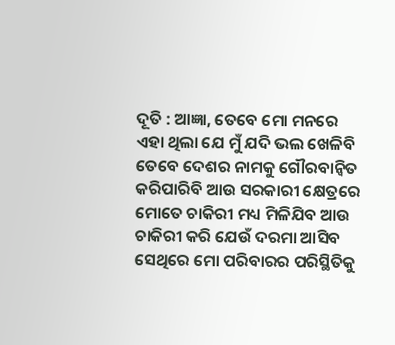ଦୂତି : ଆଜ୍ଞା, ତେବେ ମୋ ମନରେ ଏହା ଥିଲା ଯେ ମୁଁ ଯଦି ଭଲ ଖେଳିବି ତେବେ ଦେଶର ନାମକୁ ଗୌରବାନ୍ୱିତ କରିପାରିବି ଆଉ ସରକାରୀ କ୍ଷେତ୍ରରେ ମୋତେ ଚାକିରୀ ମଧ୍ୟ ମିଳିଯିବ ଆଉ ଚାକିରୀ କରି ଯେଉଁ ଦରମା ଆସିବ ସେଥିରେ ମୋ ପରିବାରର ପରିସ୍ଥିତିକୁ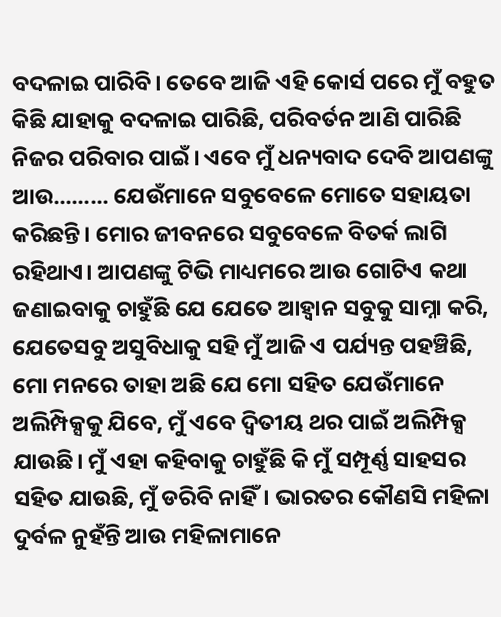ବଦଳାଇ ପାରିବି। ତେବେ ଆଜି ଏହି କୋର୍ସ ପରେ ମୁଁ ବହୁତ କିଛି ଯାହାକୁ ବଦଳାଇ ପାରିଛି, ପରିବର୍ତନ ଆଣି ପାରିଛି ନିଜର ପରିବାର ପାଇଁ। ଏବେ ମୁଁ ଧନ୍ୟବାଦ ଦେବି ଆପଣଙ୍କୁ ଆଉ......... ଯେଉଁମାନେ ସବୁବେଳେ ମୋତେ ସହାୟତା କରିଛନ୍ତି। ମୋର ଜୀବନରେ ସବୁବେଳେ ବିତର୍କ ଲାଗି ରହିଥାଏ। ଆପଣଙ୍କୁ ଟିଭି ମାଧ୍ୟମରେ ଆଉ ଗୋଟିଏ କଥା ଜଣାଇବାକୁ ଚାହୁଁଛି ଯେ ଯେତେ ଆହ୍ୱାନ ସବୁକୁ ସାମ୍ନା କରି, ଯେତେସବୁ ଅସୁବିଧାକୁ ସହି ମୁଁ ଆଜି ଏ ପର୍ଯ୍ୟନ୍ତ ପହଞ୍ଚିଛି, ମୋ ମନରେ ତାହା ଅଛି ଯେ ମୋ ସହିତ ଯେଉଁମାନେ ଅଲିମ୍ପିକ୍ସକୁ ଯିବେ, ମୁଁ ଏବେ ଦ୍ୱିତୀୟ ଥର ପାଇଁ ଅଲିମ୍ପିକ୍ସ ଯାଉଛି। ମୁଁ ଏହା କହିବାକୁ ଚାହୁଁଛି କି ମୁଁ ସମ୍ପୂର୍ଣ୍ଣ ସାହସର ସହିତ ଯାଉଛି, ମୁଁ ଡରିବି ନାହିଁ। ଭାରତର କୌଣସି ମହିଳା ଦୁର୍ବଳ ନୁହଁନ୍ତି ଆଉ ମହିଳାମାନେ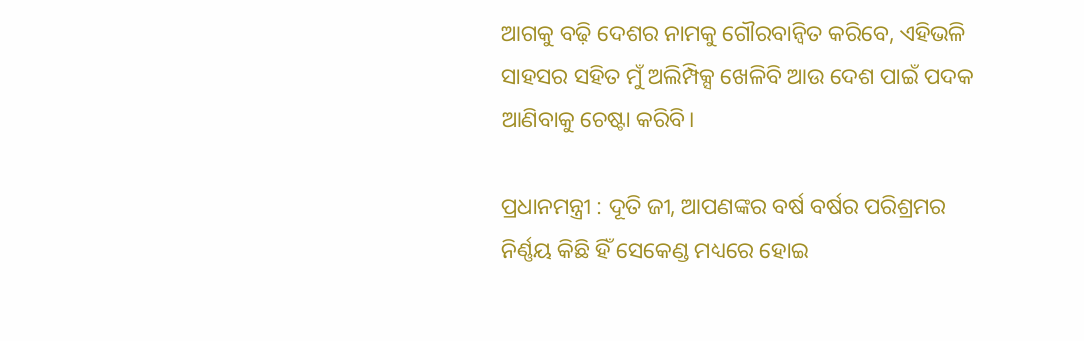ଆଗକୁ ବଢ଼ି ଦେଶର ନାମକୁ ଗୌରବାନ୍ୱିତ କରିବେ, ଏହିଭଳି ସାହସର ସହିତ ମୁଁ ଅଲିମ୍ପିକ୍ସ ଖେଳିବି ଆଉ ଦେଶ ପାଇଁ ପଦକ ଆଣିବାକୁ ଚେଷ୍ଟା କରିବି।

ପ୍ରଧାନମନ୍ତ୍ରୀ : ଦୂତି ଜୀ, ଆପଣଙ୍କର ବର୍ଷ ବର୍ଷର ପରିଶ୍ରମର ନିର୍ଣ୍ଣୟ କିଛି ହିଁ ସେକେଣ୍ଡ ମଧ୍ୟରେ ହୋଇ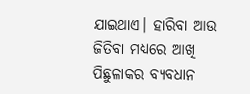ଯାଇଥାଏ। ହାରିବା ଆଉ ଜିତିବା ମଧ୍ୟରେ ଆଖି ପିଛୁଳାକର ବ୍ୟବଧାନ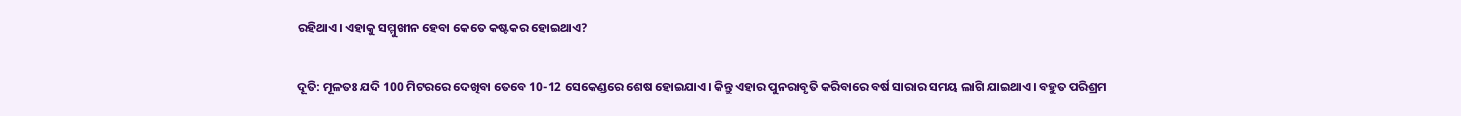ରହିଥାଏ। ଏହାକୁ ସମ୍ମୁଖୀନ ହେବା କେତେ କଷ୍ଟକର ହୋଇଥାଏ?

ଦୂତି: ମୂଳତଃ ଯଦି 100 ମିଟରରେ ଦେଖିବା ତେବେ 10-12 ସେକେଣ୍ଡରେ ଶେଷ ହୋଇଯାଏ। କିନ୍ତୁ ଏହାର ପୁନରାବୃତି କରିବାରେ ବର୍ଷ ସାରାର ସମୟ ଲାଗି ଯାଇଥାଏ। ବହୁତ ପରିଶ୍ରମ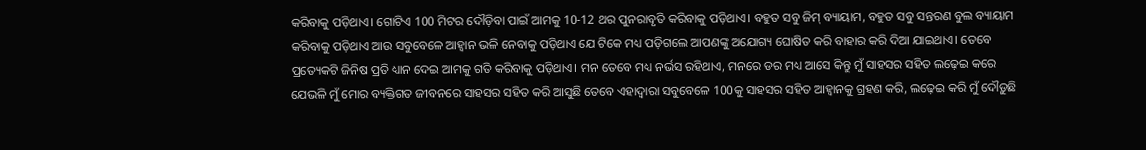କରିବାକୁ ପଡ଼ିଥାଏ। ଗୋଟିଏ 100 ମିଟର ଦୌଡ଼ିବା ପାଇଁ ଆମକୁ 10-12 ଥର ପୁନରାବୃତି କରିବାକୁ ପଡ଼ିଥାଏ। ବହୁତ ସବୁ ଜିମ୍‍ ବ୍ୟାୟାମ, ବହୁତ ସବୁ ସନ୍ତରଣ ବୁଲ ବ୍ୟାୟାମ କରିବାକୁ ପଡ଼ିଥାଏ ଆଉ ସବୁବେଳେ ଆହ୍ୱାନ ଭଳି ନେବାକୁ ପଡ଼ିଥାଏ ଯେ ଟିକେ ମଧ୍ୟ ପଡ଼ିଗଲେ ଆପଣଙ୍କୁ ଅଯୋଗ୍ୟ ଘୋଷିତ କରି ବାହାର କରି ଦିଆ ଯାଇଥାଏ। ତେବେ ପ୍ରତ୍ୟେକଟି ଜିନିଷ ପ୍ରତି ଧ୍ୟାନ ଦେଇ ଆମକୁ ଗତି କରିବାକୁ ପଡ଼ିଥାଏ। ମନ ତେବେ ମଧ୍ୟ ନର୍ଭସ ରହିଥାଏ, ମନରେ ଡର ମଧ୍ୟ ଆସେ କିନ୍ତୁ ମୁଁ ସାହସର ସହିତ ଲଢ଼େଇ କରେ ଯେଭଳି ମୁଁ ମୋର ବ୍ୟକ୍ତିଗତ ଜୀବନରେ ସାହସର ସହିତ କରି ଆସୁଛି ତେବେ ଏହାଦ୍ୱାରା ସବୁବେଳେ 100କୁ ସାହସର ସହିତ ଆହ୍ୱାନକୁ ଗ୍ରହଣ କରି, ଲଢ଼େଇ କରି ମୁଁ ଦୌଡ଼ୁଛି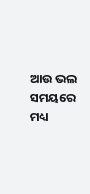ଆଉ ଭଲ ସମୟରେ ମଧ୍ୟ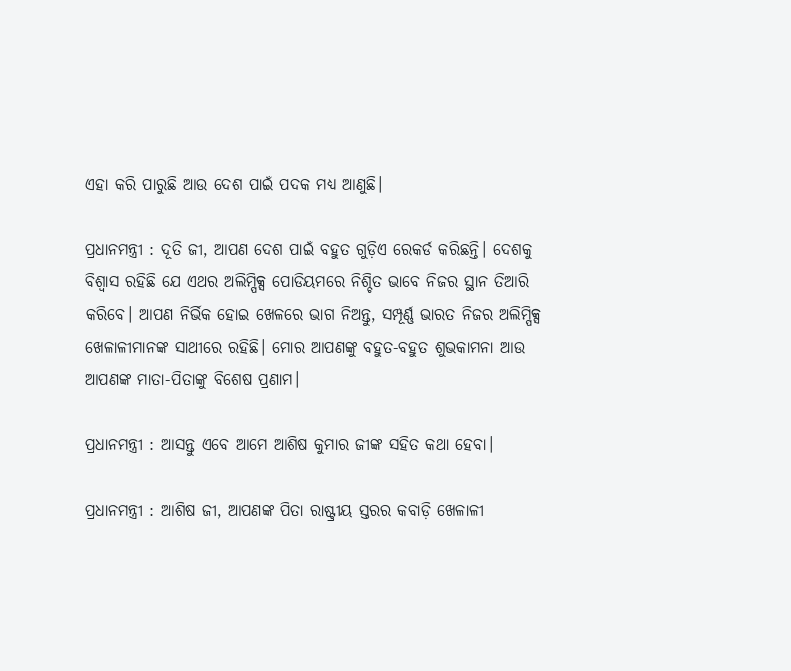ଏହା କରି ପାରୁଛି ଆଉ ଦେଶ ପାଇଁ ପଦକ ମଧ୍ୟ ଆଣୁଛି।

ପ୍ରଧାନମନ୍ତ୍ରୀ : ଦୂତି ଜୀ, ଆପଣ ଦେଶ ପାଇଁ ବହୁତ ଗୁଡ଼ିଏ ରେକର୍ଡ କରିଛନ୍ତି। ଦେଶକୁ ବିଶ୍ୱାସ ରହିଛି ଯେ ଏଥର ଅଲିମ୍ପିକ୍ସ ପୋଡିୟମରେ ନିଶ୍ଚିତ ଭାବେ ନିଜର ସ୍ଥାନ ତିଆରି କରିବେ। ଆପଣ ନିର୍ଭିକ ହୋଇ ଖେଳରେ ଭାଗ ନିଅନ୍ତୁ, ସମ୍ପୂର୍ଣ୍ଣ ଭାରତ ନିଜର ଅଲିମ୍ପିକ୍ସ ଖେଳାଳୀମାନଙ୍କ ସାଥୀରେ ରହିଛି। ମୋର ଆପଣଙ୍କୁ ବହୁତ-ବହୁତ ଶୁଭକାମନା ଆଉ ଆପଣଙ୍କ ମାତା-ପିତାଙ୍କୁ ବିଶେଷ ପ୍ରଣାମ।

ପ୍ରଧାନମନ୍ତ୍ରୀ : ଆସନ୍ତୁ ଏବେ ଆମେ ଆଶିଷ କୁମାର ଜୀଙ୍କ ସହିତ କଥା ହେବା।

ପ୍ରଧାନମନ୍ତ୍ରୀ : ଆଶିଷ ଜୀ, ଆପଣଙ୍କ ପିତା ରାଷ୍ଟ୍ରୀୟ ସ୍ତରର କବାଡ଼ି ଖେଳାଳୀ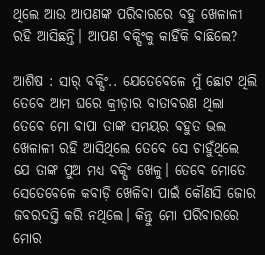ଥିଲେ ଆଉ ଆପଣଙ୍କ ପରିବାରରେ ବହୁ ଖେଳାଳୀ ରହି ଆସିଛନ୍ତି। ଆପଣ ବକ୍ସିଂକୁ କାହିଁକି ବାଛିଲେ?

ଆଶିଷ : ସାର୍‍ ବକ୍ସିଂ.. ଯେତେବେଳେ ମୁଁ ଛୋଟ ଥିଲି ତେବେ ଆମ ଘରେ କ୍ରୀଡ଼ାର ବାତାବରଣ ଥିଲା ତେବେ ମୋ ବାପା ତାଙ୍କ ସମୟର ବହୁତ ଭଲ ଖେଳାଳୀ ରହି ଆସିଥିଲେ ତେବେ ସେ ଚାହୁଁଥିଲେ ଯେ ତାଙ୍କ ପୁଅ ମଧ୍ୟ ବକ୍ସିଂ ଖେଳୁ। ତେବେ ମୋତେ ସେତେବେଳେ କବାଡ଼ି ଖେଳିବା ପାଇଁ କୌଣସି ଜୋର ଜବରଦସ୍ତି କରି ନଥିଲେ। କିନ୍ତୁ ମୋ ପରିବାରରେ ମୋର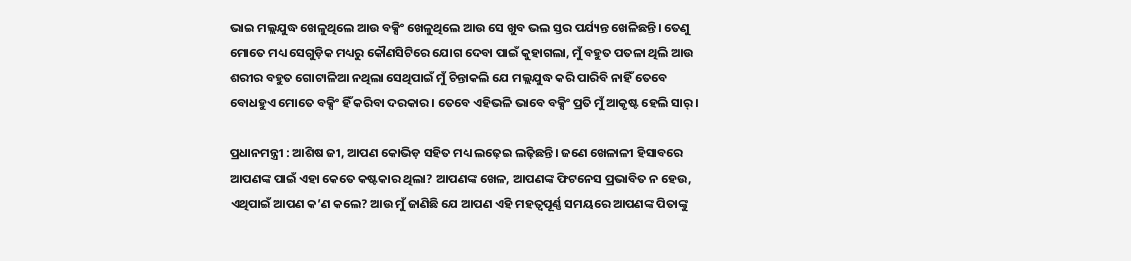ଭାଇ ମଲ୍ଲଯୁଦ୍ଧ ଖେଳୁଥିଲେ ଆଉ ବକ୍ସିଂ ଖେଳୁଥିଲେ ଆଉ ସେ ଖୁବ ଭଲ ସ୍ତର ପର୍ଯ୍ୟନ୍ତ ଖେଳିଛନ୍ତି। ତେଣୁ ମୋତେ ମଧ୍ୟ ସେଗୁଡ଼ିକ ମଧ୍ୟରୁ କୌଣସିଟିରେ ଯୋଗ ଦେବା ପାଇଁ କୁହାଗଲା, ମୁଁ ବହୁତ ପତଳା ଥିଲି ଆଉ ଶରୀର ବହୁତ ଗୋଟାଳିଆ ନଥିଲା ସେଥିପାଇଁ ମୁଁ ଚିନ୍ତାକଲି ଯେ ମଲ୍ଲଯୁଦ୍ଧ କରି ପାରିବି ନାହିଁ ତେବେ ବୋଧହୁଏ ମୋତେ ବକ୍ସିଂ ହିଁ କରିବା ଦରକାର। ତେବେ ଏହିଭଳି ଭାବେ ବକ୍ସିଂ ପ୍ରତି ମୁଁ ଆକୃଷ୍ଟ ହେଲି ସାର୍‍।

ପ୍ରଧାନମନ୍ତ୍ରୀ : ଆଶିଷ ଜୀ, ଆପଣ କୋଭିଡ଼ ସହିତ ମଧ୍ୟ ଲଢ଼େଇ ଲଢ଼ିଛନ୍ତି। ଜଣେ ଖେଳାଳୀ ହିସାବରେ ଆପଣଙ୍କ ପାଇଁ ଏହା କେତେ କଷ୍ଟକାର ଥିଲା? ଆପଣଙ୍କ ଖେଳ, ଆପଣଙ୍କ ଫିଟନେସ ପ୍ରଭାବିତ ନ ହେଉ, ଏଥିପାଇଁ ଆପଣ କ’ଣ କଲେ? ଆଉ ମୁଁ ଜାଣିଛି ଯେ ଆପଣ ଏହି ମହତ୍ୱପୂର୍ଣ୍ଣ ସମୟରେ ଆପଣଙ୍କ ପିତାଙ୍କୁ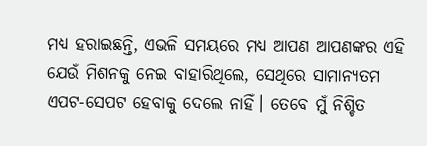ମଧ୍ୟ ହରାଇଛନ୍ତି, ଏଭଳି ସମୟରେ ମଧ୍ୟ ଆପଣ ଆପଣଙ୍କର ଏହି ଯେଉଁ ମିଶନକୁ ନେଇ ବାହାରିଥିଲେ, ସେଥିରେ ସାମାନ୍ୟତମ ଏପଟ-ସେପଟ ହେବାକୁ ଦେଲେ ନାହିଁ। ତେବେ ମୁଁ ନିଶ୍ଚିତ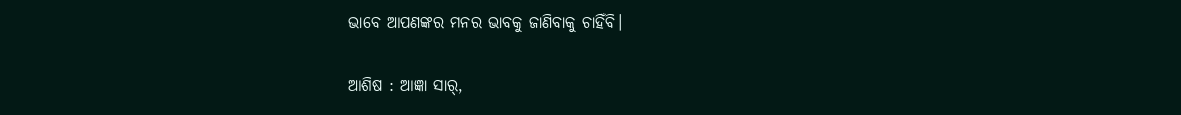ଭାବେ ଆପଣଙ୍କର ମନର ଭାବକୁ ଜାଣିବାକୁ ଚାହିଁବି।

ଆଶିଷ : ଆଜ୍ଞା ସାର୍‍,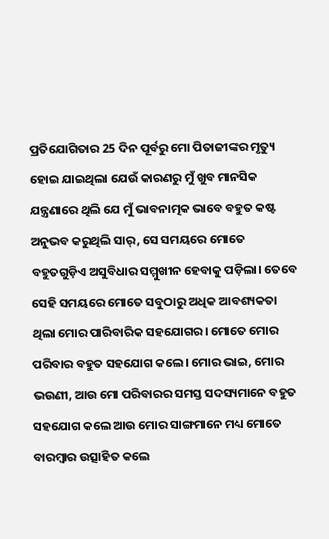ପ୍ରତିଯୋଗିତାର 25 ଦିନ ପୂର୍ବରୁ ମୋ ପିତାଜୀଙ୍କର ମୃତ୍ୟୁ ହୋଇ ଯାଇଥିଲା ଯେଉଁ କାରଣରୁ ମୁଁ ଖୁବ ମାନସିକ ଯନ୍ତ୍ରଣାରେ ଥିଲି ଯେ ମୁଁ ଭାବନାତ୍ମକ ଭାବେ ବହୁତ କଷ୍ଟ ଅନୁଭବ କରୁଥିଲି ସାର୍‍, ସେ ସମୟରେ ମୋତେ ବହୁତଗୁଡ଼ିଏ ଅସୁବିଧାର ସମ୍ମୁଖୀନ ହେବାକୁ ପଡ଼ିଲା। ତେବେ ସେହି ସମୟରେ ମୋତେ ସବୁଠାରୁ ଅଧିକ ଆବଶ୍ୟକତା ଥିଲା ମୋର ପାରିବାରିକ ସହଯୋଗର। ମୋତେ ମୋର ପରିବାର ବହୁତ ସହଯୋଗ କଲେ। ମୋର ଭାଇ, ମୋର ଭଉଣୀ, ଆଉ ମୋ ପରିବାରର ସମସ୍ତ ସଦସ୍ୟମାନେ ବହୁତ ସହଯୋଗ କଲେ ଆଉ ମୋର ସାଙ୍ଗମାନେ ମଧ୍ୟ ମୋତେ ବାରମ୍ବାର ଉତ୍ସାହିତ କଲେ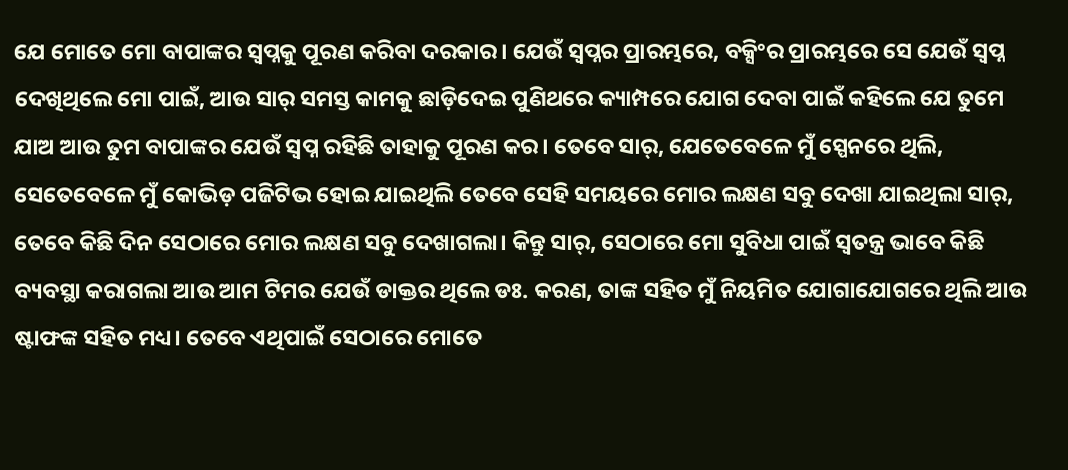ଯେ ମୋତେ ମୋ ବାପାଙ୍କର ସ୍ୱପ୍ନକୁ ପୂରଣ କରିବା ଦରକାର। ଯେଉଁ ସ୍ୱପ୍ନର ପ୍ରାରମ୍ଭରେ, ବକ୍ସିଂର ପ୍ରାରମ୍ଭରେ ସେ ଯେଉଁ ସ୍ୱପ୍ନ ଦେଖିଥିଲେ ମୋ ପାଇଁ, ଆଉ ସାର୍‍ ସମସ୍ତ କାମକୁ ଛାଡ଼ିଦେଇ ପୁଣିଥରେ କ୍ୟାମ୍ପରେ ଯୋଗ ଦେବା ପାଇଁ କହିଲେ ଯେ ତୁମେ ଯାଅ ଆଉ ତୁମ ବାପାଙ୍କର ଯେଉଁ ସ୍ୱପ୍ନ ରହିଛି ତାହାକୁ ପୂରଣ କର। ତେବେ ସାର୍‍, ଯେତେବେଳେ ମୁଁ ସ୍ପେନରେ ଥିଲି, ସେତେବେଳେ ମୁଁ କୋଭିଡ଼ ପଜିଟିଭ ହୋଇ ଯାଇଥିଲି ତେବେ ସେହି ସମୟରେ ମୋର ଲକ୍ଷଣ ସବୁ ଦେଖା ଯାଇଥିଲା ସାର୍‍, ତେବେ କିଛି ଦିନ ସେଠାରେ ମୋର ଲକ୍ଷଣ ସବୁ ଦେଖାଗଲା। କିନ୍ତୁ ସାର୍‍, ସେଠାରେ ମୋ ସୁବିଧା ପାଇଁ ସ୍ୱତନ୍ତ୍ର ଭାବେ କିଛି ବ୍ୟବସ୍ଥା କରାଗଲା ଆଉ ଆମ ଟିମର ଯେଉଁ ଡାକ୍ତର ଥିଲେ ଡଃ. କରଣ, ତାଙ୍କ ସହିତ ମୁଁ ନିୟମିତ ଯୋଗାଯୋଗରେ ଥିଲି ଆଉ ଷ୍ଟାଫଙ୍କ ସହିତ ମଧ୍ୟ। ତେବେ ଏଥିପାଇଁ ସେଠାରେ ମୋତେ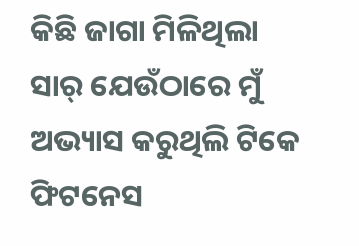କିଛି ଜାଗା ମିଳିଥିଲା ସାର୍‍ ଯେଉଁଠାରେ ମୁଁ ଅଭ୍ୟାସ କରୁଥିଲି ଟିକେ ଫିଟନେସ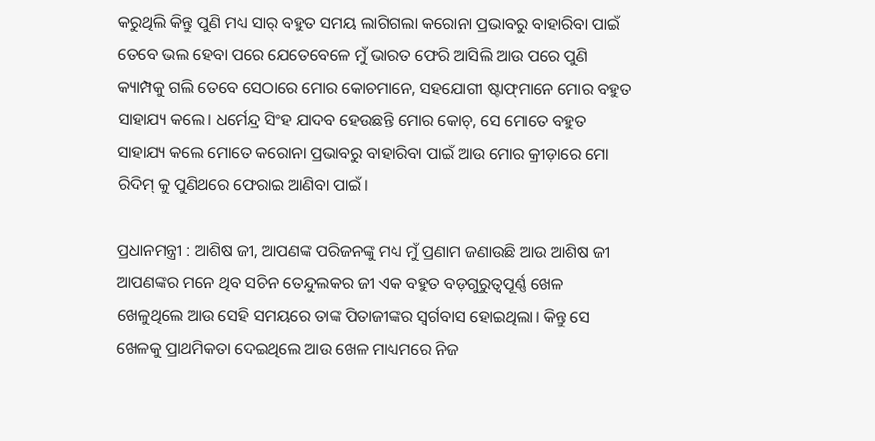କରୁଥିଲି କିନ୍ତୁ ପୁଣି ମଧ୍ୟ ସାର୍‍ ବହୁତ ସମୟ ଲାଗିଗଲା କରୋନା ପ୍ରଭାବରୁ ବାହାରିବା ପାଇଁ ତେବେ ଭଲ ହେବା ପରେ ଯେତେବେଳେ ମୁଁ ଭାରତ ଫେରି ଆସିଲି ଆଉ ପରେ ପୁଣି କ୍ୟାମ୍ପକୁ ଗଲି ତେବେ ସେଠାରେ ମୋର କୋଚମାନେ, ସହଯୋଗୀ ଷ୍ଟାଫ୍‍ମାନେ ମୋର ବହୁତ ସାହାଯ୍ୟ କଲେ। ଧର୍ମେନ୍ଦ୍ର ସିଂହ ଯାଦବ ହେଉଛନ୍ତି ମୋର କୋଚ୍‍, ସେ ମୋତେ ବହୁତ ସାହାଯ୍ୟ କଲେ ମୋତେ କରୋନା ପ୍ରଭାବରୁ ବାହାରିବା ପାଇଁ ଆଉ ମୋର କ୍ରୀଡ଼ାରେ ମୋ ରିଦିମ୍‍ କୁ ପୁଣିଥରେ ଫେରାଇ ଆଣିବା ପାଇଁ।

ପ୍ରଧାନମନ୍ତ୍ରୀ : ଆଶିଷ ଜୀ, ଆପଣଙ୍କ ପରିଜନଙ୍କୁ ମଧ୍ୟ ମୁଁ ପ୍ରଣାମ ଜଣାଉଛି ଆଉ ଆଶିଷ ଜୀ ଆପଣଙ୍କର ମନେ ଥିବ ସଚିନ ତେନ୍ଦୁଲକର ଜୀ ଏକ ବହୁତ ବଡ଼ଗୁରୁତ୍ୱପୂର୍ଣ୍ଣ ଖେଳ ଖେଳୁଥିଲେ ଆଉ ସେହି ସମୟରେ ତାଙ୍କ ପିତାଜୀଙ୍କର ସ୍ୱର୍ଗବାସ ହୋଇଥିଲା। କିନ୍ତୁ ସେ ଖେଳକୁ ପ୍ରାଥମିକତା ଦେଇଥିଲେ ଆଉ ଖେଳ ମାଧ୍ୟମରେ ନିଜ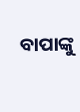ବାପାଙ୍କୁ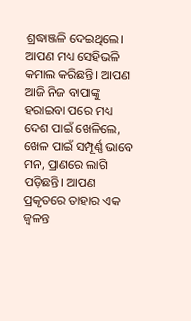ଶ୍ରଦ୍ଧାଞ୍ଜଳି ଦେଇଥିଲେ। ଆପଣ ମଧ୍ୟ ସେହିଭଳି କମାଲ କରିଛନ୍ତି। ଆପଣ ଆଜି ନିଜ ବାପାଙ୍କୁ ହରାଇବା ପରେ ମଧ୍ୟ ଦେଶ ପାଇଁ ଖେଳିଲେ, ଖେଳ ପାଇଁ ସମ୍ପୂର୍ଣ୍ଣ ଭାବେ ମନ, ପ୍ରାଣରେ ଲାଗି ପଡ଼ିଛନ୍ତି। ଆପଣ ପ୍ରକୃତରେ ତାହାର ଏକ ଜ୍ୱଳନ୍ତ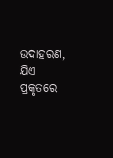ଉଦାହରଣ, ଯିଏ ପ୍ରକୃତରେ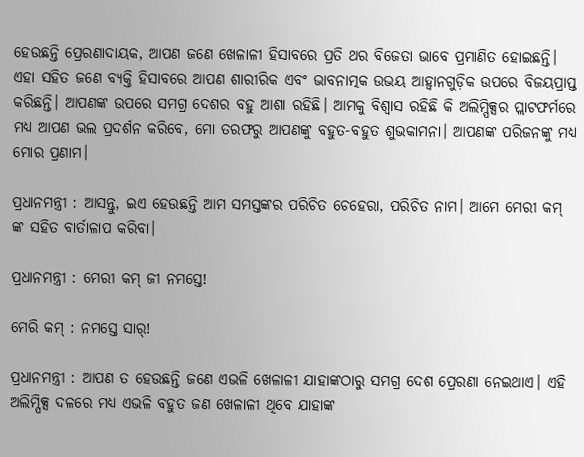ହେଉଛନ୍ତି ପ୍ରେରଣାଦାୟକ, ଆପଣ ଜଣେ ଖେଳାଳୀ ହିସାବରେ ପ୍ରତି ଥର ବିଜେତା ଭାବେ ପ୍ରମାଣିତ ହୋଇଛନ୍ତି। ଏହା ସହିତ ଜଣେ ବ୍ୟକ୍ତି ହିସାବରେ ଆପଣ ଶାରୀରିକ ଏବଂ ଭାବନାତ୍ମକ ଉଭୟ ଆହ୍ୱାନଗୁଡ଼ିକ ଉପରେ ବିଜୟପ୍ରାପ୍ତ କରିଛନ୍ତି। ଆପଣଙ୍କ ଉପରେ ସମଗ୍ର ଦେଶର ବହୁ ଆଶା ରହିଛି। ଆମକୁ ବିଶ୍ୱାସ ରହିଛି କି ଅଲିମ୍ପିକ୍ସର ପ୍ଲାଟଫର୍ମରେ ମଧ୍ୟ ଆପଣ ଭଲ ପ୍ରଦର୍ଶନ କରିବେ, ମୋ ତରଫରୁ ଆପଣଙ୍କୁ ବହୁତ-ବହୁତ ଶୁଭକାମନା। ଆପଣଙ୍କ ପରିଜନଙ୍କୁ ମଧ୍ୟ ମୋର ପ୍ରଣାମ।

ପ୍ରଧାନମନ୍ତ୍ରୀ : ଆସନ୍ତୁ, ଇଏ ହେଉଛନ୍ତି ଆମ ସମସ୍ତଙ୍କର ପରିଚିତ ଚେହେରା, ପରିଚିତ ନାମ। ଆମେ ମେରୀ କମ୍‍ ଙ୍କ ସହିତ ବାର୍ତାଳାପ କରିବା।

ପ୍ରଧାନମନ୍ତ୍ରୀ : ମେରୀ କମ୍‍ ଜୀ ନମସ୍ତେ!

ମେରି କମ୍‍ : ନମସ୍ତେ ସାର୍‍!

ପ୍ରଧାନମନ୍ତ୍ରୀ : ଆପଣ ତ ହେଉଛନ୍ତି ଜଣେ ଏଭଳି ଖେଳାଳୀ ଯାହାଙ୍କଠାରୁ ସମଗ୍ର ଦେଶ ପ୍ରେରଣା ନେଇଥାଏ। ଏହି ଅଲିମ୍ପିକ୍ସ ଦଳରେ ମଧ୍ୟ ଏଭଳି ବହୁତ ଜଣ ଖେଳାଳୀ ଥିବେ ଯାହାଙ୍କ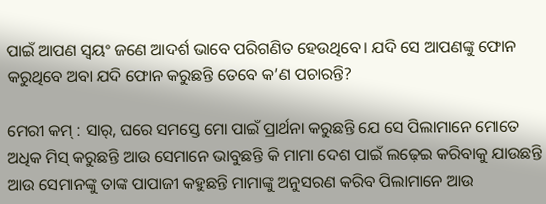ପାଇଁ ଆପଣ ସ୍ୱୟଂ ଜଣେ ଆଦର୍ଶ ଭାବେ ପରିଗଣିତ ହେଉଥିବେ। ଯଦି ସେ ଆପଣଙ୍କୁ ଫୋନ କରୁଥିବେ ଅବା ଯଦି ଫୋନ କରୁଛନ୍ତି ତେବେ କ’ଣ ପଚାରନ୍ତି?

ମେରୀ କମ୍‍ : ସାର୍‍, ଘରେ ସମସ୍ତେ ମୋ ପାଇଁ ପ୍ରାର୍ଥନା କରୁଛନ୍ତି ଯେ ସେ ପିଲାମାନେ ମୋତେ ଅଧିକ ମିସ୍‍ କରୁଛନ୍ତି ଆଉ ସେମାନେ ଭାବୁଛନ୍ତି କି ମାମା ଦେଶ ପାଇଁ ଲଢ଼େଇ କରିବାକୁ ଯାଉଛନ୍ତି ଆଉ ସେମାନଙ୍କୁ ତାଙ୍କ ପାପାଜୀ କହୁଛନ୍ତି ମାମାଙ୍କୁ ଅନୁସରଣ କରିବ ପିଲାମାନେ ଆଉ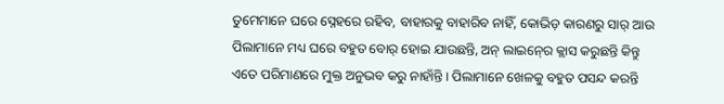ତୁମେମାନେ ଘରେ ସ୍ନେହରେ ରହିବ, ବାହାରକୁ ବାହାରିବ ନାହିଁ, କୋଭିଡ଼ କାରଣରୁ ସାର୍‍ ଆଉ ପିଲାମାନେ ମଧ୍ୟ ଘରେ ବହୁତ ବୋର୍‍ ହୋଇ ଯାଉଛନ୍ତି, ଅନ୍‍ ଲାଇନ୍‍ରେ କ୍ଲାସ କରୁଛନ୍ତି କିନ୍ତୁ ଏତେ ପରିମାଣରେ ମୁକ୍ତ ଅନୁଭବ କରୁ ନାହାଁନ୍ତି। ପିଲାମାନେ ଖେଳକୁ ବହୁତ ପସନ୍ଦ କରନ୍ତି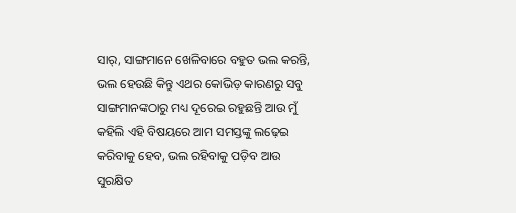ସାର୍‍, ସାଙ୍ଗମାନେ ଖେଳିବାରେ ବହୁତ ଭଲ କରନ୍ତି, ଭଲ ହେଉଛି କିନ୍ତୁ ଏଥର କୋଭିଡ଼ କାରଣରୁ ସବୁ ସାଙ୍ଗମାନଙ୍କଠାରୁ ମଧ୍ୟ ଦୂରେଇ ରହୁଛନ୍ତି ଆଉ ମୁଁ କହିଲି ଏହି ବିଷୟରେ ଆମ ସମସ୍ତଙ୍କୁ ଲଢ଼େଇ କରିବାକୁ ହେବ, ଭଲ ରହିବାକୁ ପଡ଼ିବ ଆଉ ସୁରକ୍ଷିତ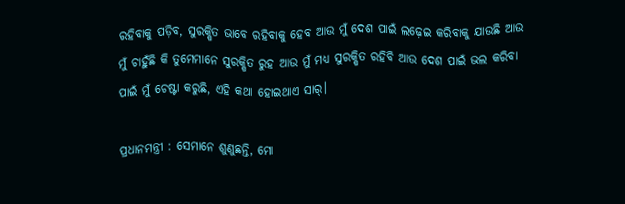ରହିବାକୁ ପଡ଼ିବ, ସୁରକ୍ଷିତ ଭାବେ ରହିବାକୁ ହେବ ଆଉ ମୁଁ ଦେଶ ପାଇଁ ଲଢ଼େଇ କରିବାକୁ ଯାଉଛି ଆଉ ମୁଁ ଚାହୁଁଛି କି ତୁମେମାନେ ସୁରକ୍ଷିତ ରୁହ ଆଉ ମୁଁ ମଧ୍ୟ ସୁରକ୍ଷିତ ରହିବି ଆଉ ଦେଶ ପାଇଁ ଭଲ କରିବା ପାଇଁ ମୁଁ ଚେଷ୍ଟା କରୁଛି, ଏହି କଥା ହୋଇଥାଏ ସାର୍‍।

ପ୍ରଧାନମନ୍ତ୍ରୀ : ସେମାନେ ଶୁଣୁଛନ୍ତି, ମୋ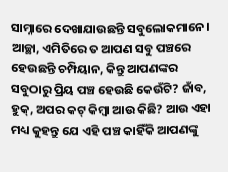ସାମ୍ନାରେ ଦେଖାଯାଉଛନ୍ତି ସବୁଲୋକମାନେ। ଆଚ୍ଛା, ଏମିତିରେ ତ ଆପଣ ସବୁ ପଞ୍ଚରେ ହେଉଛନ୍ତି ଚମ୍ପିୟାନ, କିନ୍ତୁ ଆପଣଙ୍କର ସବୁଠାରୁ ପ୍ରିୟ ପଞ୍ଚ ହେଉଛି କେଉଁଟି? ଜାଁବ, ହୁକ୍‍, ଅପର କଟ୍‍ କିମ୍ବା ଆଉ କିଛି? ଆଉ ଏହା ମଧ୍ୟ କୁହନ୍ତୁ ଯେ ଏହି ପଞ୍ଚ କାହିଁକି ଆପଣଙ୍କୁ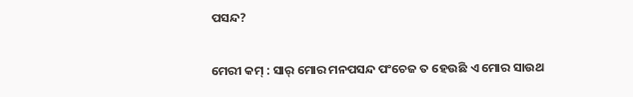ପସନ୍ଦ?

ମେରୀ କମ୍‍ : ସାର୍‍ ମୋର ମନପସନ୍ଦ ପଂଚେଜ ତ ହେଉଛି ଏ ମୋର ସାଉଥ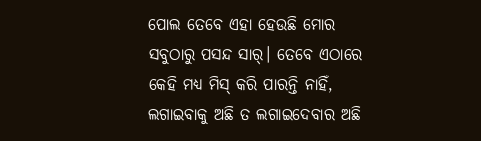ପୋଲ ତେବେ ଏହା ହେଉଛି ମୋର ସବୁଠାରୁ ପସନ୍ଦ ସାର୍‍। ତେବେ ଏଠାରେ କେହି ମଧ୍ୟ ମିସ୍‍ କରି ପାରନ୍ତି ନାହିଁ, ଲଗାଇବାକୁ ଅଛି ତ ଲଗାଇଦେବାର ଅଛି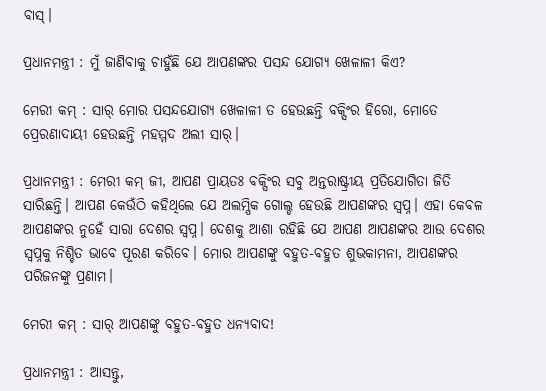ବାସ୍‍।

ପ୍ରଧାନମନ୍ତ୍ରୀ : ମୁଁ ଜାଣିବାକୁ ଚାହୁଁଛି ଯେ ଆପଣଙ୍କର ପସନ୍ଦ ଯୋଗ୍ୟ ଖେଳାଳୀ କିଏ?

ମେରୀ କମ୍‍ : ସାର୍‍ ମୋର ପସନ୍ଦଯୋଗ୍ୟ ଖେଳାଳୀ ତ ହେଉଛନ୍ତି ବକ୍ସିଂର ହିରୋ, ମୋତେ ପ୍ରେରଣାଦାୟୀ ହେଉଛନ୍ତି ମହମ୍ମଦ ଅଲୀ ସାର୍‍।

ପ୍ରଧାନମନ୍ତ୍ରୀ : ମେରୀ କମ୍‍ ଜୀ, ଆପଣ ପ୍ରାୟତଃ ବକ୍ସିଂର ସବୁ ଅନ୍ତରାଷ୍ଟ୍ରୀୟ ପ୍ରତିଯୋଗିତା ଜିତି ସାରିଛନ୍ତି। ଆପଣ କେଉଁଠି କହିଥିଲେ ଯେ ଅଲମ୍ପିକ ଗୋଲ୍ଡ ହେଉଛି ଆପଣଙ୍କର ସ୍ୱପ୍ନ। ଏହା କେବଳ ଆପଣଙ୍କର ନୁହେଁ ସାରା ଦେଶର ସ୍ୱପ୍ନ। ଦେଶକୁ ଆଶା ରହିଛି ଯେ ଆପଣ ଆପଣଙ୍କର ଆଉ ଦେଶର ସ୍ୱପ୍ନକୁ ନିଶ୍ଚିତ ଭାବେ ପୂରଣ କରିବେ। ମୋର ଆପଣଙ୍କୁ ବହୁତ-ବହୁତ ଶୁଭକାମନା, ଆପଣଙ୍କର ପରିଜନଙ୍କୁ ପ୍ରଣାମ।

ମେରୀ କମ୍‍ : ସାର୍‍ ଆପଣଙ୍କୁ ବହୁତ-ବହୁତ ଧନ୍ୟବାଦ!

ପ୍ରଧାନମନ୍ତ୍ରୀ : ଆସନ୍ତୁ,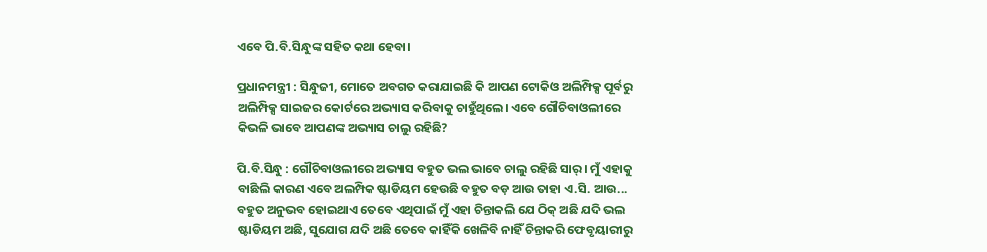ଏବେ ପି.ବି.ସିନ୍ଧୁଙ୍କ ସହିତ କଥା ହେବା।

ପ୍ରଧାନମନ୍ତ୍ରୀ : ସିନ୍ଧୁଜୀ, ମୋତେ ଅବଗତ କରାଯାଇଛି କି ଆପଣ ଟୋକିଓ ଅଲିମ୍ପିକ୍ସ ପୂର୍ବରୁ ଅଲିମ୍ପିକ୍ସ ସାଇଜର କୋର୍ଟରେ ଅଭ୍ୟାସ କରିବାକୁ ଚାହୁଁଥିଲେ। ଏବେ ଗୌଚିବାଓଲୀରେ କିଭଳି ଭାବେ ଆପଣଙ୍କ ଅଭ୍ୟାସ ଚାଲୁ ରହିଛି?

ପି.ବି.ସିନ୍ଧୁ : ଗୌଚିବାଓଲୀରେ ଅଭ୍ୟାସ ବହୁତ ଭଲ ଭାବେ ଚାଲୁ ରହିଛି ସାର୍‍। ମୁଁ ଏହାକୁ ବାଛିଲି କାରଣ ଏବେ ଅଲମ୍ପିକ ଷ୍ଟାଡିୟମ ହେଉଛି ବହୁତ ବଡ଼ ଆଉ ତାହା ଏ.ସି. ଆଉ... ବହୁତ ଅନୁଭବ ହୋଇଥାଏ ତେବେ ଏଥିପାଇଁ ମୁଁ ଏହା ଚିନ୍ତାକଲି ଯେ ଠିକ୍‍ ଅଛି ଯଦି ଭଲ ଷ୍ଟାଡିୟମ ଅଛି, ସୁଯୋଗ ଯଦି ଅଛି ତେବେ କାହିଁକି ଖେଳିବି ନାହିଁ ଚିନ୍ତାକରି ଫେବୃୟାରୀରୁ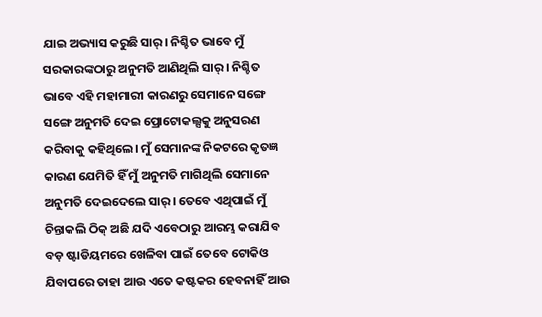ଯାଇ ଅଭ୍ୟାସ କରୁଛି ସାର୍‍। ନିଶ୍ଚିତ ଭାବେ ମୁଁ ସରକାରଙ୍କଠାରୁ ଅନୁମତି ଆଣିଥିଲି ସାର୍‍। ନିଶ୍ଚିତ ଭାବେ ଏହି ମହାମାରୀ କାରଣରୁ ସେମାନେ ସଙ୍ଗେ ସଙ୍ଗେ ଅନୁମତି ଦେଇ ପ୍ରୋଟୋକଲ୍ସକୁ ଅନୁସରଣ କରିବାକୁ କହିଥିଲେ। ମୁଁ ସେମାନଙ୍କ ନିକଟରେ କୃତଜ୍ଞ କାରଣ ଯେମିତି ହିଁ ମୁଁ ଅନୁମତି ମାଗିଥିଲି ସେମାନେ ଅନୁମତି ଦେଇଦେଲେ ସାର୍‍। ତେବେ ଏଥିପାଇଁ ମୁଁ ଚିନ୍ତାକଲି ଠିକ୍‍ ଅଛି ଯଦି ଏବେଠାରୁ ଆରମ୍ଭ କରାଯିବ ବଡ଼ ଷ୍ଟାଡିୟମରେ ଖେଳିବା ପାଇଁ ତେବେ ଟୋକିଓ ଯିବାପରେ ତାହା ଆଉ ଏତେ କଷ୍ଟକର ହେବନାହିଁ ଆଉ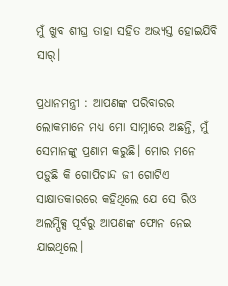ମୁଁ ଖୁବ ଶୀଘ୍ର ତାହା ସହିତ ଅଭ୍ୟସ୍ତ ହୋଇଯିବି ସାର୍‍।

ପ୍ରଧାନମନ୍ତ୍ରୀ : ଆପଣଙ୍କ ପରିବାରର ଲୋକମାନେ ମଧ୍ୟ ମୋ ସାମ୍ନାରେ ଅଛନ୍ତି, ମୁଁ ସେମାନଙ୍କୁ ପ୍ରଣାମ କରୁଛି। ମୋର ମନେ ପଡ଼ୁଛି କି ଗୋପିଚାନ୍ଦ ଜୀ ଗୋଟିଏ ସାକ୍ଷାତକାରରେ କହିଥିଲେ ଯେ ସେ ରିଓ ଅଲମ୍ପିକ୍ସ ପୂର୍ବରୁ ଆପଣଙ୍କ ଫୋନ ନେଇ ଯାଇଥିଲେ।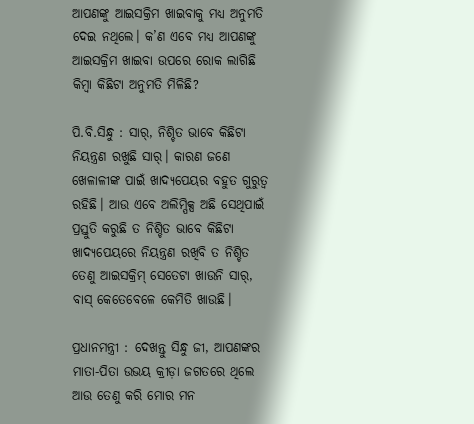ଆପଣଙ୍କୁ ଆଇସକ୍ରିମ ଖାଇବାକୁ ମଧ୍ୟ ଅନୁମତି ଦେଇ ନଥିଲେ। କ’ଣ ଏବେ ମଧ୍ୟ ଆପଣଙ୍କୁ ଆଇସକ୍ରିମ ଖାଇବା ଉପରେ ରୋକ ଲାଗିଛି କିମ୍ବା କିଛିଟା ଅନୁମତି ମିଳିଛି?

ପି.ବି.ସିନ୍ଧୁ : ସାର୍‍, ନିଶ୍ଚିତ ଭାବେ କିଛିଟା ନିୟନ୍ତ୍ରଣ ରଖୁଛି ସାର୍‍। କାରଣ ଜଣେ ଖେଳାଳୀଙ୍କ ପାଇଁ ଖାଦ୍ୟପେୟର ବହୁତ ଗୁରୁତ୍ୱ ରହିଛି। ଆଉ ଏବେ ଅଲିମ୍ପିକ୍ସ ଅଛି ସେଥିପାଇଁ ପ୍ରସ୍ତୁତି କରୁଛି ତ ନିଶ୍ଚିତ ଭାବେ କିଛିଟା ଖାଦ୍ୟପେୟରେ ନିୟନ୍ତ୍ରଣ ରଖିବି ତ ନିଶ୍ଚିତ ତେଣୁ ଆଇସକ୍ରିମ୍‍ ସେତେଟା ଖାଉନି ସାର୍‍, ବାସ୍‍ କେତେବେଳେ କେମିତି ଖାଉଛି।

ପ୍ରଧାନମନ୍ତ୍ରୀ : ଦେଖନ୍ତୁ ସିନ୍ଧୁ ଜୀ, ଆପଣଙ୍କର ମାତା-ପିତା ଉଭୟ କ୍ରୀଡ଼ା ଜଗତରେ ଥିଲେ ଆଉ ତେଣୁ କରି ମୋର ମନ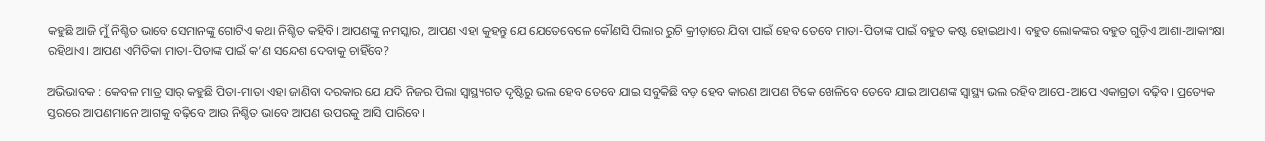କହୁଛି ଆଜି ମୁଁ ନିଶ୍ଚିତ ଭାବେ ସେମାନଙ୍କୁ ଗୋଟିଏ କଥା ନିଶ୍ଚିତ କହିବି। ଆପଣଙ୍କୁ ନମସ୍କାର, ଆପଣ ଏହା କୁହନ୍ତୁ ଯେ ଯେତେବେଳେ କୌଣସି ପିଲାର ରୁଚି କ୍ରୀଡ଼ାରେ ଯିବା ପାଇଁ ହେବ ତେବେ ମାତା-ପିତାଙ୍କ ପାଇଁ ବହୁତ କଷ୍ଟ ହୋଇଥାଏ। ବହୁତ ଲୋକଙ୍କର ବହୁତ ଗୁଡ଼ିଏ ଆଶା-ଆକାଂକ୍ଷା ରହିଥାଏ। ଆପଣ ଏମିତିକା ମାତା-ପିତାଙ୍କ ପାଇଁ କ’ଣ ସନ୍ଦେଶ ଦେବାକୁ ଚାହିଁବେ?

ଅଭିଭାବକ : କେବଳ ମାତ୍ର ସାର୍‍ କହୁଛି ପିତା-ମାତା ଏହା ଜାଣିବା ଦରକାର ଯେ ଯଦି ନିଜର ପିଲା ସ୍ୱାସ୍ଥ୍ୟଗତ ଦୃଷ୍ଟିରୁ ଭଲ ହେବ ତେବେ ଯାଇ ସବୁକିଛି ବଡ଼ ହେବ କାରଣ ଆପଣ ଟିକେ ଖେଳିବେ ତେବେ ଯାଇ ଆପଣଙ୍କ ସ୍ୱାସ୍ଥ୍ୟ ଭଲ ରହିବ ଆପେ-ଆପେ ଏକାଗ୍ରତା ବଢ଼ିବ। ପ୍ରତ୍ୟେକ ସ୍ତରରେ ଆପଣମାନେ ଆଗକୁ ବଢ଼ିବେ ଆଉ ନିଶ୍ଚିତ ଭାବେ ଆପଣ ଉପରକୁ ଆସି ପାରିବେ।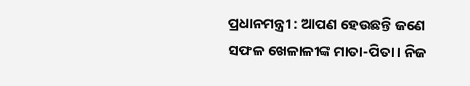ପ୍ରଧାନମନ୍ତ୍ରୀ : ଆପଣ ହେଉଛନ୍ତି ଜଣେ ସଫଳ ଖେଳାଳୀଙ୍କ ମାତା-ପିତା। ନିଜ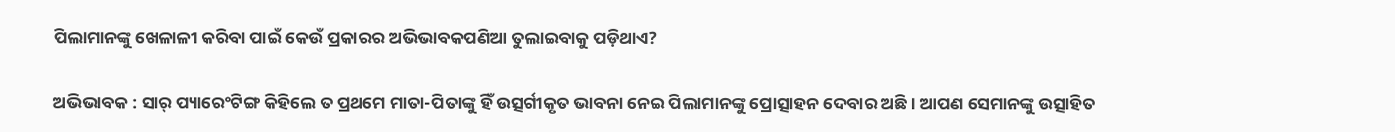ପିଲାମାନଙ୍କୁ ଖେଳାଳୀ କରିବା ପାଇଁ କେଉଁ ପ୍ରକାରର ଅଭିଭାବକପଣିଆ ତୁଲାଇବାକୁ ପଡ଼ିଥାଏ?

ଅଭିଭାବକ : ସାର୍‍ ପ୍ୟାରେଂଟିଙ୍ଗ କିହିଲେ ତ ପ୍ରଥମେ ମାତା-ପିତାଙ୍କୁ ହିଁ ଉତ୍ସର୍ଗୀକୃତ ଭାବନା ନେଇ ପିଲାମାନଙ୍କୁ ପ୍ରୋତ୍ସାହନ ଦେବାର ଅଛି। ଆପଣ ସେମାନଙ୍କୁ ଉତ୍ସାହିତ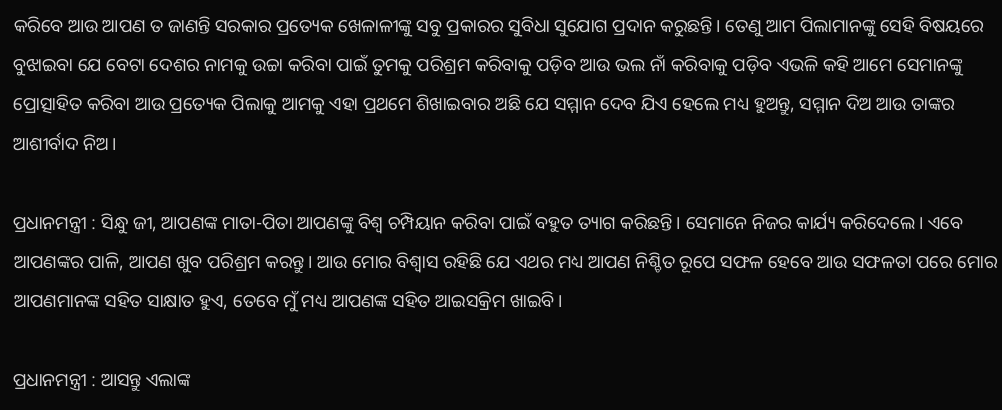କରିବେ ଆଉ ଆପଣ ତ ଜାଣନ୍ତି ସରକାର ପ୍ରତ୍ୟେକ ଖେଳାଳୀଙ୍କୁ ସବୁ ପ୍ରକାରର ସୁବିଧା ସୁଯୋଗ ପ୍ରଦାନ କରୁଛନ୍ତି। ତେଣୁ ଆମ ପିଲାମାନଙ୍କୁ ସେହି ବିଷୟରେ ବୁଝାଇବା ଯେ ବେଟା ଦେଶର ନାମକୁ ଉଚ୍ଚା କରିବା ପାଇଁ ତୁମକୁ ପରିଶ୍ରମ କରିବାକୁ ପଡ଼ିବ ଆଉ ଭଲ ନାଁ କରିବାକୁ ପଡ଼ିବ ଏଭଳି କହି ଆମେ ସେମାନଙ୍କୁ ପ୍ରୋତ୍ସାହିତ କରିବା ଆଉ ପ୍ରତ୍ୟେକ ପିଲାକୁ ଆମକୁ ଏହା ପ୍ରଥମେ ଶିଖାଇବାର ଅଛି ଯେ ସମ୍ମାନ ଦେବ ଯିଏ ହେଲେ ମଧ୍ୟ ହୁଅନ୍ତୁ, ସମ୍ମାନ ଦିଅ ଆଉ ତାଙ୍କର ଆଶୀର୍ବାଦ ନିଅ।

ପ୍ରଧାନମନ୍ତ୍ରୀ : ସିନ୍ଧୁ ଜୀ, ଆପଣଙ୍କ ମାତା-ପିତା ଆପଣଙ୍କୁ ବିଶ୍ୱ ଚମ୍ପିୟାନ କରିବା ପାଇଁ ବହୁତ ତ୍ୟାଗ କରିଛନ୍ତି। ସେମାନେ ନିଜର କାର୍ଯ୍ୟ କରିଦେଲେ। ଏବେ ଆପଣଙ୍କର ପାଳି, ଆପଣ ଖୁବ ପରିଶ୍ରମ କରନ୍ତୁ। ଆଉ ମୋର ବିଶ୍ୱାସ ରହିଛି ଯେ ଏଥର ମଧ୍ୟ ଆପଣ ନିଶ୍ଚିତ ରୂପେ ସଫଳ ହେବେ ଆଉ ସଫଳତା ପରେ ମୋର ଆପଣମାନଙ୍କ ସହିତ ସାକ୍ଷାତ ହୁଏ, ତେବେ ମୁଁ ମଧ୍ୟ ଆପଣଙ୍କ ସହିତ ଆଇସକ୍ରିମ ଖାଇବି।

ପ୍ରଧାନମନ୍ତ୍ରୀ : ଆସନ୍ତୁ ଏଲାଙ୍କ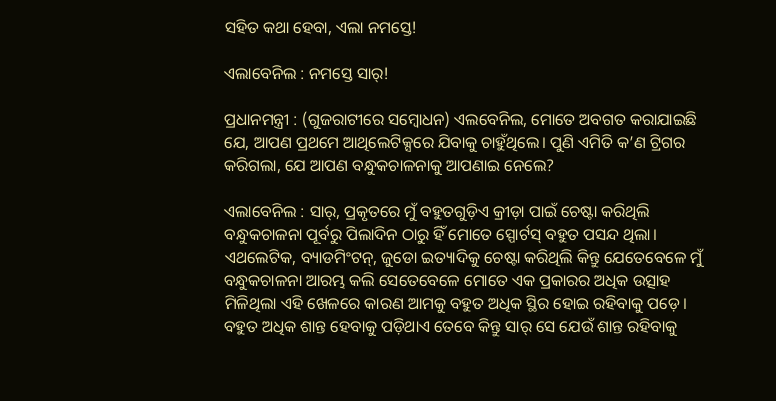ସହିତ କଥା ହେବା, ଏଲା ନମସ୍ତେ!

ଏଲାବେନିଲ : ନମସ୍ତେ ସାର୍‍!

ପ୍ରଧାନମନ୍ତ୍ରୀ : (ଗୁଜରାଟୀରେ ସମ୍ବୋଧନ) ଏଲବେନିଲ, ମୋତେ ଅବଗତ କରାଯାଇଛି ଯେ, ଆପଣ ପ୍ରଥମେ ଆଥିଲେଟିକ୍ସରେ ଯିବାକୁ ଚାହୁଁଥିଲେ। ପୁଣି ଏମିତି କ’ଣ ଟ୍ରିଗର କରିଗଲା, ଯେ ଆପଣ ବନ୍ଧୁକଚାଳନାକୁ ଆପଣାଇ ନେଲେ?

ଏଲାବେନିଲ : ସାର୍‍, ପ୍ରକୃତରେ ମୁଁ ବହୁତଗୁଡ଼ିଏ କ୍ରୀଡ଼ା ପାଇଁ ଚେଷ୍ଟା କରିଥିଲି ବନ୍ଧୁକଚାଳନା ପୂର୍ବରୁ ପିଲାଦିନ ଠାରୁ ହିଁ ମୋତେ ସ୍ପୋର୍ଟସ୍‍ ବହୁତ ପସନ୍ଦ ଥିଲା। ଏଥଲେଟିକ, ବ୍ୟାଡମିଂଟନ୍‍, ଜୁଡୋ ଇତ୍ୟାଦିକୁ ଚେଷ୍ଟା କରିଥିଲି କିନ୍ତୁ ଯେତେବେଳେ ମୁଁ ବନ୍ଧୁକଚାଳନା ଆରମ୍ଭ କଲି ସେତେବେଳେ ମୋତେ ଏକ ପ୍ରକାରର ଅଧିକ ଉତ୍ସାହ ମିଳିଥିଲା ଏହି ଖେଳରେ କାରଣ ଆମକୁ ବହୁତ ଅଧିକ ସ୍ଥିର ହୋଇ ରହିବାକୁ ପଡ଼େ। ବହୁତ ଅଧିକ ଶାନ୍ତ ହେବାକୁ ପଡ଼ିଥାଏ ତେବେ କିନ୍ତୁ ସାର୍‍ ସେ ଯେଉଁ ଶାନ୍ତ ରହିବାକୁ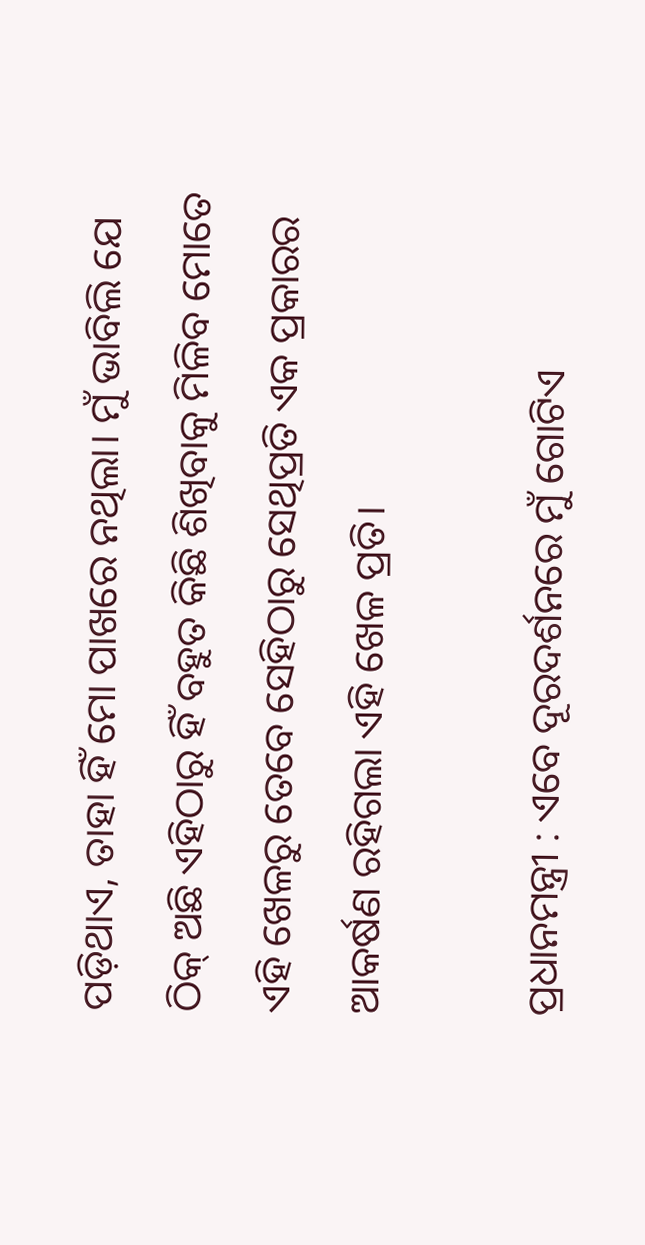ପଡ଼ିଥାଏ, ତାହା ହିଁ ମୋ ପାଖରେ ନଥିଲା। ମୁଁ ଭାବିଲି ଯେ ଠିକ୍‍ ଅଛି ଏହିଠାରୁ ହିଁ ବହୁତ କିଛି ଶିଖିବାକୁ ମିଳିବ ମୋତେ ଏହି ଖେଳରୁ ତେବେ ସେହିଠାରୁ ସେଥିପ୍ରତି ଏକ ପ୍ରକାରର ଆକର୍ଷଣ ରହିଗଲା ଏହି ଖେଳ ପ୍ରତି।

ପ୍ରଧାନମନ୍ତ୍ରୀ : ଏବେ ଦୂରଦର୍ଶନରେ ମୁଁ ଗୋଟିଏ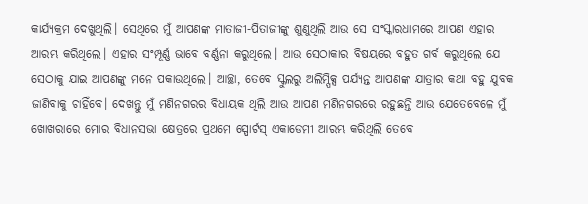କାର୍ଯ୍ୟକ୍ରମ ଦେଖୁଥିଲି। ସେଥିରେ ମୁଁ ଆପଣଙ୍କ ମାତାଜୀ-ପିତାଜୀଙ୍କୁ ଶୁଣୁଥିଲି ଆଉ ସେ ସଂସ୍କାରଧାମରେ ଆପଣ ଏହାର ଆରମ୍ଭ କରିଥିଲେ। ଏହାର ସଂମ୍ପୂର୍ଣ୍ଣ ଭାବେ ବର୍ଣ୍ଣନା କରୁଥିଲେ। ଆଉ ସେଠାକାର ବିଷୟରେ ବହୁତ ଗର୍ବ କରୁଥିଲେ ଯେ ସେଠାକୁ ଯାଇ ଆପଣଙ୍କୁ ମନେ ପକାଉଥିଲେ। ଆଚ୍ଛା, ତେବେ ସ୍କୁଲରୁ ଅଲିମ୍ପିକ୍ସ ପର୍ଯ୍ୟନ୍ତ ଆପଣଙ୍କ ଯାତ୍ରାର କଥା ବହୁ ଯୁବକ ଜାଣିବାକୁ ଚାହିଁବେ। ଦେଖନ୍ତୁ ମୁଁ ମଣିନଗରର ବିଧାୟକ ଥିଲି ଆଉ ଆପଣ ମଣିନଗରରେ ରହୁଛନ୍ତି ଆଉ ଯେତେବେଳେ ମୁଁ ଖୋଖରାରେ ମୋର ବିଧାନସଭା କ୍ଷେତ୍ରରେ ପ୍ରଥମେ ସ୍ପୋର୍ଟସ୍‍ ଏକାଡେମୀ ଆରମ୍ଭ କରିଥିଲି ତେବେ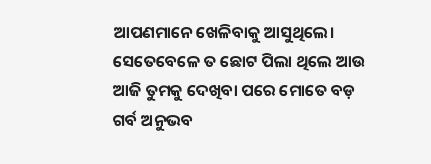ଆପଣମାନେ ଖେଳିବାକୁ ଆସୁଥିଲେ। ସେତେବେଳେ ତ ଛୋଟ ପିଲା ଥିଲେ ଆଉ ଆଜି ତୁମକୁ ଦେଖିବା ପରେ ମୋତେ ବଡ଼ ଗର୍ବ ଅନୁଭବ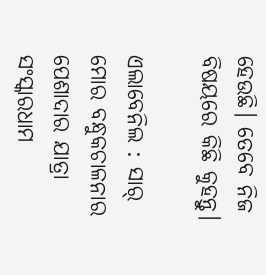ହେଉଛି। ତେବେ ନିଜ ବିଷୟରେ କିଛି କୁହନ୍ତୁ।

ଏଲାବେନିଲ : ସାର୍‍ ମୋର ବନ୍ଧୁକଚାଳନାର ପେଶାଦାର ଯାତ୍ରା ସଂସ୍କାରଧାମ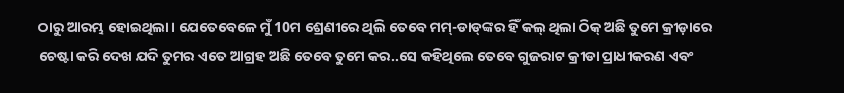ଠାରୁ ଆରମ୍ଭ ହୋଇଥିଲା। ଯେତେବେଳେ ମୁଁ 10ମ ଶ୍ରେଣୀରେ ଥିଲି ତେବେ ମମ୍‍-ଡାଡ୍‍ଙ୍କର ହିଁ କଲ୍‍ ଥିଲା ଠିକ୍‍ ଅଛି ତୁମେ କ୍ରୀଡ଼ାରେ ଚେଷ୍ଟା କରି ଦେଖ ଯଦି ତୁମର ଏତେ ଆଗ୍ରହ ଅଛି ତେବେ ତୁମେ କର..ସେ କହିଥିଲେ ତେବେ ଗୁଜରାଟ କ୍ରୀଡା ପ୍ରାଧୀକରଣ ଏବଂ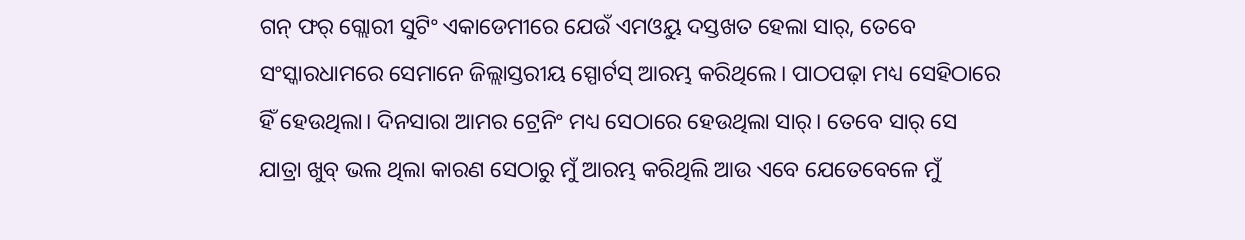ଗନ୍‍ ଫର୍‍ ଗ୍ଲୋରୀ ସୁଟିଂ ଏକାଡେମୀରେ ଯେଉଁ ଏମଓୟୁ ଦସ୍ତଖତ ହେଲା ସାର୍‍, ତେବେ ସଂସ୍କାରଧାମରେ ସେମାନେ ଜିଲ୍ଲାସ୍ତରୀୟ ସ୍ପୋର୍ଟସ୍‍ ଆରମ୍ଭ କରିଥିଲେ। ପାଠପଢ଼ା ମଧ୍ୟ ସେହିଠାରେ ହିଁ ହେଉଥିଲା। ଦିନସାରା ଆମର ଟ୍ରେନିଂ ମଧ୍ୟ ସେଠାରେ ହେଉଥିଲା ସାର୍‍। ତେବେ ସାର୍‍ ସେ ଯାତ୍ରା ଖୁବ୍‍ ଭଲ ଥିଲା କାରଣ ସେଠାରୁ ମୁଁ ଆରମ୍ଭ କରିଥିଲି ଆଉ ଏବେ ଯେତେବେଳେ ମୁଁ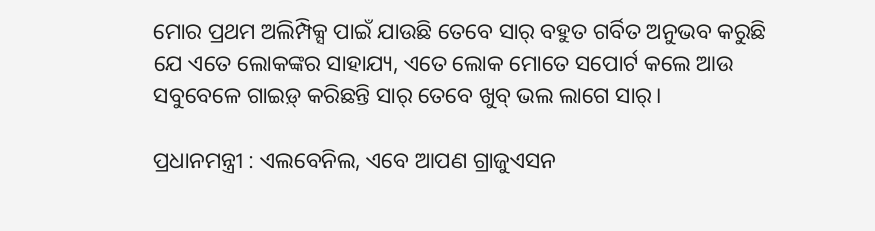ମୋର ପ୍ରଥମ ଅଲିମ୍ପିକ୍ସ ପାଇଁ ଯାଉଛି ତେବେ ସାର୍‍ ବହୁତ ଗର୍ବିତ ଅନୁଭବ କରୁଛି ଯେ ଏତେ ଲୋକଙ୍କର ସାହାଯ୍ୟ, ଏତେ ଲୋକ ମୋତେ ସପୋର୍ଟ କଲେ ଆଉ ସବୁବେଳେ ଗାଇଡ଼୍‍ କରିଛନ୍ତି ସାର୍‍ ତେବେ ଖୁବ୍‍ ଭଲ ଲାଗେ ସାର୍‍।

ପ୍ରଧାନମନ୍ତ୍ରୀ : ଏଲବେନିଲ, ଏବେ ଆପଣ ଗ୍ରାଜୁଏସନ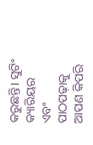କରୁଛନ୍ତି। ସୁଟିଂ କ୍ୟାରିୟର ଏବଂ ପାଠପଢ଼ାକୁ ଆପଣ କିପରି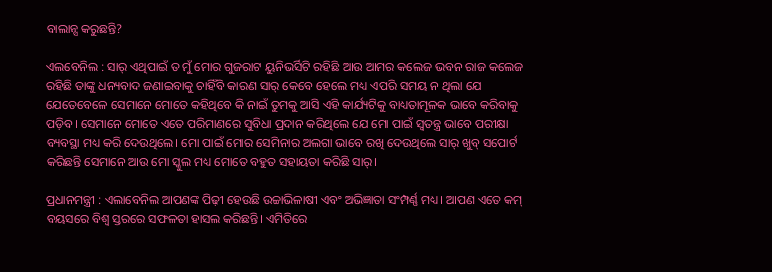ବାଲାନ୍ସ କରୁଛନ୍ତି?

ଏଲବେନିଲ : ସାର୍‍ ଏଥିପାଇଁ ତ ମୁଁ ମୋର ଗୁଜରାଟ ୟୁନିଭର୍ସିଟି ରହିଛି ଆଉ ଆମର କଲେଜ ଭବନ ରାଜ କଲେଜ ରହିଛି ତାଙ୍କୁ ଧନ୍ୟବାଦ ଜଣାଇବାକୁ ଚାହିଁବି କାରଣ ସାର୍‍ କେବେ ହେଲେ ମଧ୍ୟ ଏପରି ସମୟ ନ ଥିଲା ଯେ ଯେତେବେଳେ ସେମାନେ ମୋତେ କହିଥିବେ କି ନାଇଁ ତୁମକୁ ଆସି ଏହି କାର୍ଯ୍ୟଟିକୁ ବାଧ୍ୟତାମୂଳକ ଭାବେ କରିବାକୁ ପଡ଼ିବ। ସେମାନେ ମୋତେ ଏତେ ପରିମାଣରେ ସୁବିଧା ପ୍ରଦାନ କରିଥିଲେ ଯେ ମୋ ପାଇଁ ସ୍ୱତନ୍ତ୍ର ଭାବେ ପରୀକ୍ଷା ବ୍ୟବସ୍ଥା ମଧ୍ୟ କରି ଦେଉଥିଲେ। ମୋ ପାଇଁ ମୋର ସେମିନାର ଅଲଗା ଭାବେ ରଖି ଦେଉଥିଲେ ସାର୍‍ ଖୁବ୍‍ ସପୋର୍ଟ କରିଛନ୍ତି ସେମାନେ ଆଉ ମୋ ସ୍କୁଲ ମଧ୍ୟ ମୋତେ ବହୁତ ସହାୟତା କରିଛି ସାର୍‍।

ପ୍ରଧାନମନ୍ତ୍ରୀ : ଏଲାବେନିଲ ଆପଣଙ୍କ ପିଢ଼ୀ ହେଉଛି ଉଚ୍ଚାଭିଳାଷୀ ଏବଂ ଅଭିଜ୍ଞାତା ସଂମ୍ପର୍ଣ୍ଣ ମଧ୍ୟ। ଆପଣ ଏତେ କମ୍‍ ବୟସରେ ବିଶ୍ୱ ସ୍ତରରେ ସଫଳତା ହାସଲ କରିଛନ୍ତି। ଏମିତିରେ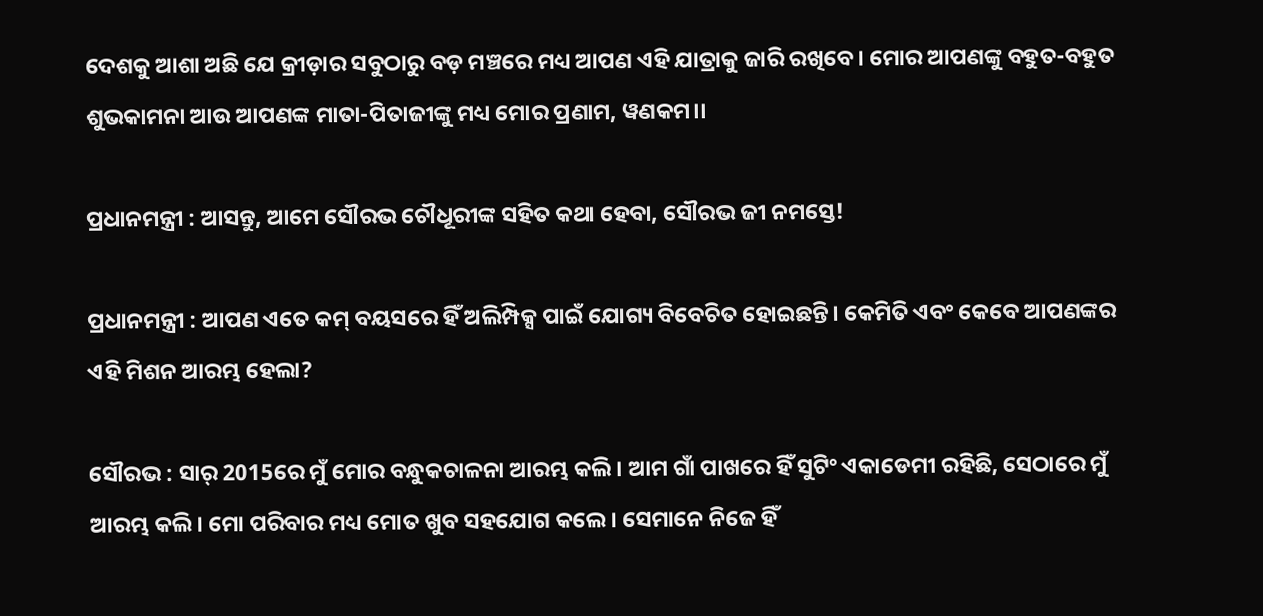ଦେଶକୁ ଆଶା ଅଛି ଯେ କ୍ରୀଡ଼ାର ସବୁଠାରୁ ବଡ଼ ମଞ୍ଚରେ ମଧ୍ୟ ଆପଣ ଏହି ଯାତ୍ରାକୁ ଜାରି ରଖିବେ। ମୋର ଆପଣଙ୍କୁ ବହୁତ-ବହୁତ ଶୁଭକାମନା ଆଉ ଆପଣଙ୍କ ମାତା-ପିତାଜୀଙ୍କୁ ମଧ୍ୟ ମୋର ପ୍ରଣାମ, ୱଣକମ।।

ପ୍ରଧାନମନ୍ତ୍ରୀ : ଆସନ୍ତୁ, ଆମେ ସୌରଭ ଚୌଧୂରୀଙ୍କ ସହିତ କଥା ହେବା, ସୌରଭ ଜୀ ନମସ୍ତେ!

ପ୍ରଧାନମନ୍ତ୍ରୀ : ଆପଣ ଏତେ କମ୍‍ ବୟସରେ ହିଁ ଅଲିମ୍ପିକ୍ସ ପାଇଁ ଯୋଗ୍ୟ ବିବେଚିତ ହୋଇଛନ୍ତି। କେମିତି ଏବଂ କେବେ ଆପଣଙ୍କର ଏହି ମିଶନ ଆରମ୍ଭ ହେଲା?

ସୌରଭ : ସାର୍‍ 2015ରେ ମୁଁ ମୋର ବନ୍ଧୁକଚାଳନା ଆରମ୍ଭ କଲି। ଆମ ଗାଁ ପାଖରେ ହିଁ ସୁଟିଂ ଏକାଡେମୀ ରହିଛି, ସେଠାରେ ମୁଁ ଆରମ୍ଭ କଲି। ମୋ ପରିବାର ମଧ୍ୟ ମୋତ ଖୁବ ସହଯୋଗ କଲେ। ସେମାନେ ନିଜେ ହିଁ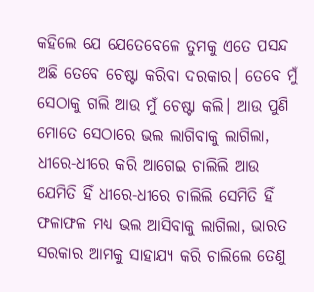କହିଲେ ଯେ ଯେତେବେଳେ ତୁମକୁ ଏତେ ପସନ୍ଦ ଅଛି ତେବେ ଚେଷ୍ଟା କରିବା ଦରକାର। ତେବେ ମୁଁ ସେଠାକୁ ଗଲି ଆଉ ମୁଁ ଚେଷ୍ଟା କଲି। ଆଉ ପୁଣି ମୋତେ ସେଠାରେ ଭଲ ଲାଗିବାକୁ ଲାଗିଲା, ଧୀରେ-ଧୀରେ କରି ଆଗେଇ ଚାଲିଲି ଆଉ ଯେମିତି ହିଁ ଧୀରେ-ଧୀରେ ଚାଲିଲି ସେମିତି ହିଁ ଫଳାଫଳ ମଧ୍ୟ ଭଲ ଆସିବାକୁ ଲାଗିଲା, ଭାରତ ସରକାର ଆମକୁ ସାହାଯ୍ୟ କରି ଚାଲିଲେ ତେଣୁ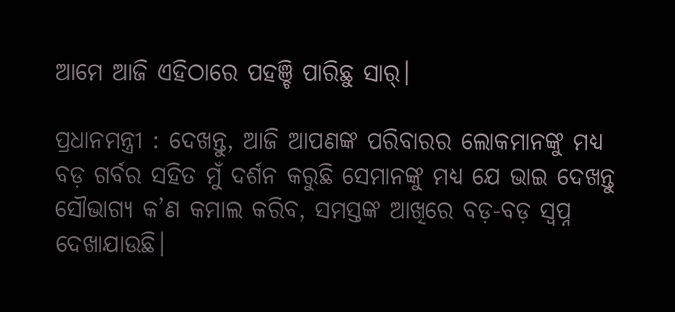ଆମେ ଆଜି ଏହିଠାରେ ପହଞ୍ଚି ପାରିଛୁ ସାର୍‍।

ପ୍ରଧାନମନ୍ତ୍ରୀ : ଦେଖନ୍ତୁ, ଆଜି ଆପଣଙ୍କ ପରିବାରର ଲୋକମାନଙ୍କୁ ମଧ୍ୟ ବଡ଼ ଗର୍ବର ସହିତ ମୁଁ ଦର୍ଶନ କରୁଛି ସେମାନଙ୍କୁ ମଧ୍ୟ ଯେ ଭାଇ ଦେଖନ୍ତୁ ସୌଭାଗ୍ୟ କ’ଣ କମାଲ କରିବ, ସମସ୍ତଙ୍କ ଆଖିରେ ବଡ଼-ବଡ଼ ସ୍ୱପ୍ନ ଦେଖାଯାଉଛି।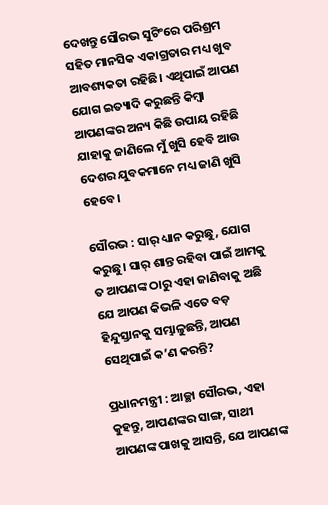ଦେଖନ୍ତୁ ସୌରଭ ସୁଟିଂରେ ପରିଶ୍ରମ ସହିତ ମାନସିକ ଏକାଗ୍ରତାର ମଧ୍ୟ ଖୁବ ଆବଶ୍ୟକତା ରହିଛି। ଏଥିପାଇଁ ଆପଣ ଯୋଗ ଇତ୍ୟାଦି କରୁଛନ୍ତି କିମ୍ବା ଆପଣଙ୍କର ଅନ୍ୟ କିଛି ଉପାୟ ରହିଛି ଯାହାକୁ ଜାଣିଲେ ମୁଁ ଖୁସି ହେବି ଆଉ ଦେଶର ଯୁବକମାନେ ମଧ୍ୟ ଜାଣି ଖୁସି ହେବେ।

ସୌରଭ : ସାର୍‍ ଧ୍ୟାନ କରୁଛୁ, ଯୋଗ କରୁଛୁ। ସାର୍‍ ଶାନ୍ତ ରହିବା ପାଇଁ ଆମକୁ ତ ଆପଣଙ୍କ ଠାରୁ ଏହା ଜାଣିବାକୁ ଅଛି ଯେ ଆପଣ କିଭଳି ଏତେ ବଡ଼ ହିନ୍ଦୁସ୍ତାନକୁ ସମ୍ଭାଳୁଛନ୍ତି, ଆପଣ ସେଥିପାଇଁ କ’ଣ କରନ୍ତି?

ପ୍ରଧାନମନ୍ତ୍ରୀ : ଆଚ୍ଛା ସୌରଭ, ଏହା କୁହନ୍ତୁ, ଆପଣଙ୍କର ସାଙ୍ଗ, ସାଥୀ ଆପଣଙ୍କ ପାଖକୁ ଆସନ୍ତି, ଯେ ଆପଣଙ୍କ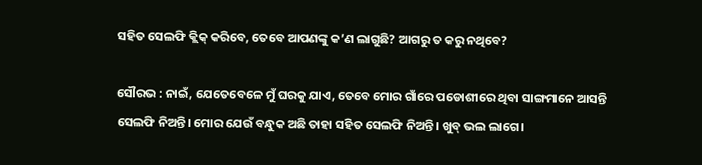ସହିତ ସେଲଫି କ୍ଲିକ୍‍ କରିବେ, ତେବେ ଆପଣଙ୍କୁ କ’ଣ ଲାଗୁଛି? ଆଗରୁ ତ କରୁ ନଥିବେ?

ସୌରଭ : ନାଇଁ, ଯେତେବେଳେ ମୁଁ ଘରକୁ ଯାଏ, ତେବେ ମୋର ଗାଁରେ ପଡୋଶୀରେ ଥିବା ସାଙ୍ଗମାନେ ଆସନ୍ତି ସେଲଫି ନିଅନ୍ତି। ମୋର ଯେଉଁ ବନ୍ଧୁକ ଅଛି ତାହା ସହିତ ସେଲଫି ନିଅନ୍ତି। ଖୁବ୍‍ ଭଲ ଲାଗେ।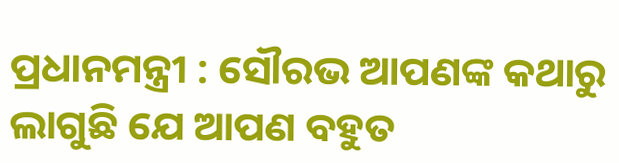ପ୍ରଧାନମନ୍ତ୍ରୀ : ସୌରଭ ଆପଣଙ୍କ କଥାରୁ ଲାଗୁଛି ଯେ ଆପଣ ବହୁତ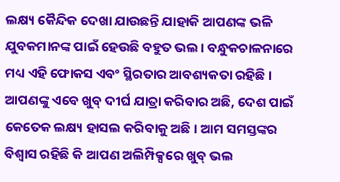ଲକ୍ଷ୍ୟ କୈନ୍ଦିକ ଦେଖା ଯାଉଛନ୍ତି ଯାହାକି ଆପଣଙ୍କ ଭଳି ଯୁବକମାନଙ୍କ ପାଇଁ ହେଉଛି ବହୁତ ଭଲ। ବନ୍ଧୁକଚାଳନାରେ ମଧ୍ୟ ଏହି ଫୋକସ ଏବଂ ସ୍ଥିରତାର ଆବଶ୍ୟକତା ରହିଛି। ଆପଣଙ୍କୁ ଏବେ ଖୁବ୍‍ ଦୀର୍ଘ ଯାତ୍ରା କରିବାର ଅଛି, ଦେଶ ପାଇଁ କେତେକ ଲକ୍ଷ୍ୟ ହାସଲ କରିବାକୁ ଅଛି। ଆମ ସମସ୍ତଙ୍କର ବିଶ୍ୱାସ ରହିଛି କି ଆପଣ ଅଲିମ୍ପିକ୍ସରେ ଖୁବ୍‍ ଭଲ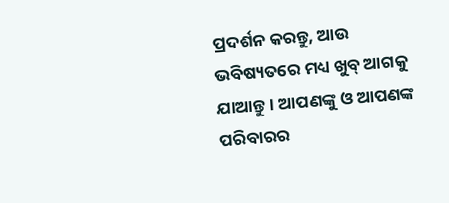ପ୍ରଦର୍ଶନ କରନ୍ତୁ, ଆଉ ଭବିଷ୍ୟତରେ ମଧ୍ୟ ଖୁବ୍‍ ଆଗକୁ ଯାଆନ୍ତୁ। ଆପଣଙ୍କୁ ଓ ଆପଣଙ୍କ ପରିବାରର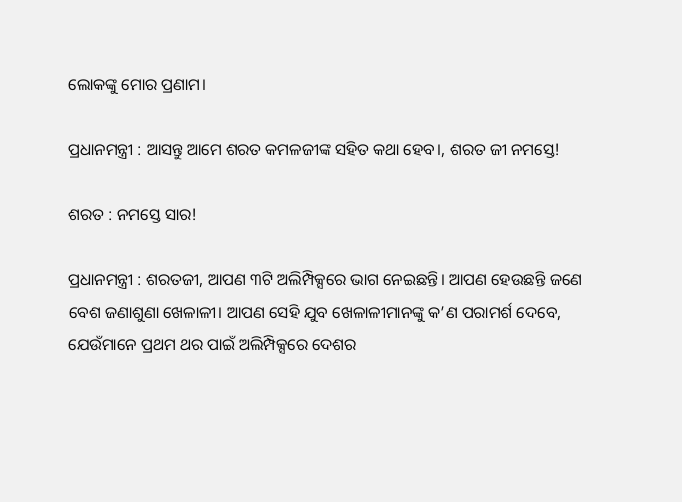ଲୋକଙ୍କୁ ମୋର ପ୍ରଣାମ।

ପ୍ରଧାନମନ୍ତ୍ରୀ : ଆସନ୍ତୁ ଆମେ ଶରତ କମଳଜୀଙ୍କ ସହିତ କଥା ହେବ।, ଶରତ ଜୀ ନମସ୍ତେ!

ଶରତ : ନମସ୍ତେ ସାର!

ପ୍ରଧାନମନ୍ତ୍ରୀ : ଶରତଜୀ, ଆପଣ ୩ଟି ଅଲିମ୍ପିକ୍ସରେ ଭାଗ ନେଇଛନ୍ତି। ଆପଣ ହେଉଛନ୍ତି ଜଣେ ବେଶ ଜଣାଶୁଣା ଖେଳାଳୀ। ଆପଣ ସେହି ଯୁବ ଖେଳାଳୀମାନଙ୍କୁ କ’ଣ ପରାମର୍ଶ ଦେବେ, ଯେଉଁମାନେ ପ୍ରଥମ ଥର ପାଇଁ ଅଲିମ୍ପିକ୍ସରେ ଦେଶର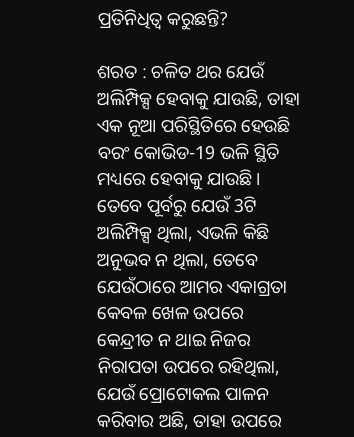ପ୍ରତିନିଧିତ୍ୱ କରୁଛନ୍ତି?

ଶରତ : ଚଳିତ ଥର ଯେଉଁ ଅଲିମ୍ପିକ୍ସ ହେବାକୁ ଯାଉଛି, ତାହା ଏକ ନୂଆ ପରିସ୍ଥିତିରେ ହେଉଛି ବରଂ କୋଭିଡ-19 ଭଳି ସ୍ଥିତି ମଧ୍ୟରେ ହେବାକୁ ଯାଉଛି। ତେବେ ପୂର୍ବରୁ ଯେଉଁ 3ଟି ଅଲିମ୍ପିକ୍ସ ଥିଲା, ଏଭଳି କିଛି ଅନୁଭବ ନ ଥିଲା, ତେବେ ଯେଉଁଠାରେ ଆମର ଏକାଗ୍ରତା କେବଳ ଖେଳ ଉପରେ କେନ୍ଦ୍ରୀତ ନ ଥାଇ ନିଜର ନିରାପତା ଉପରେ ରହିଥିଲା, ଯେଉଁ ପ୍ରୋଟୋକଲ ପାଳନ କରିବାର ଅଛି, ତାହା ଉପରେ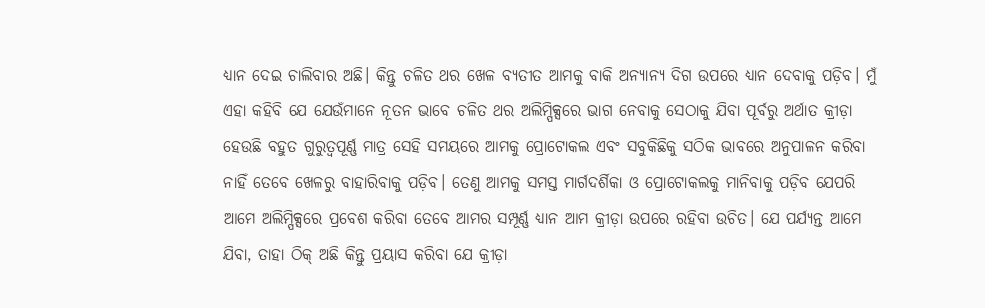ଧ୍ୟାନ ଦେଇ ଚାଲିବାର ଅଛି। କିନ୍ତୁ ଚଳିତ ଥର ଖେଳ ବ୍ୟତୀତ ଆମକୁ ବାକି ଅନ୍ୟାନ୍ୟ ଦିଗ ଉପରେ ଧ୍ୟାନ ଦେବାକୁ ପଡ଼ିବ। ମୁଁ ଏହା କହିବି ଯେ ଯେଉଁମାନେ ନୂତନ ଭାବେ ଚଳିତ ଥର ଅଲିମ୍ପିକ୍ସରେ ଭାଗ ନେବାକୁ ସେଠାକୁ ଯିବା ପୂର୍ବରୁ ଅର୍ଥାତ କ୍ରୀଡ଼ା ହେଉଛି ବହୁତ ଗୁରୁତ୍ୱପୂର୍ଣ୍ଣ ମାତ୍ର ସେହି ସମୟରେ ଆମକୁ ପ୍ରୋଟୋକଲ ଏବଂ ସବୁକିଛିକୁ ସଠିକ ଭାବରେ ଅନୁପାଳନ କରିବା ନାହିଁ ତେବେ ଖେଳରୁ ବାହାରିବାକୁ ପଡ଼ିବ। ତେଣୁ ଆମକୁ ସମସ୍ତ ମାର୍ଗଦର୍ଶିକା ଓ ପ୍ରୋଟୋକଲକୁ ମାନିବାକୁ ପଡ଼ିବ ଯେପରି ଆମେ ଅଲିମ୍ପିକ୍ସରେ ପ୍ରବେଶ କରିବା ତେବେ ଆମର ସମ୍ପୂର୍ଣ୍ଣ ଧ୍ୟାନ ଆମ କ୍ରୀଡ଼ା ଉପରେ ରହିବା ଉଚିତ। ଯେ ପର୍ଯ୍ୟନ୍ତ ଆମେ ଯିବା, ତାହା ଠିକ୍‍ ଅଛି କିନ୍ତୁ ପ୍ରୟାସ କରିବା ଯେ କ୍ରୀଡ଼ା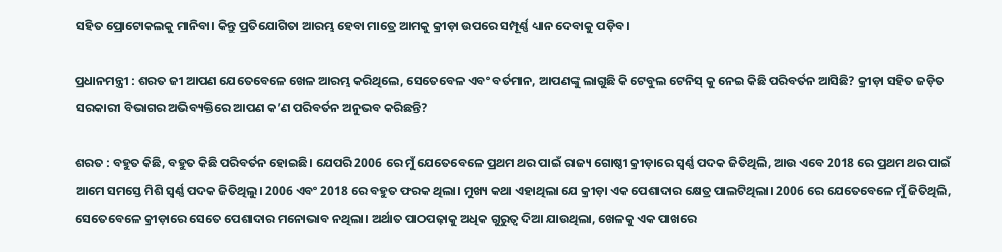ସହିତ ପ୍ରୋଟୋକଲକୁ ମାନିବା। କିନ୍ତୁ ପ୍ରତିଯୋଗିତା ଆରମ୍ଭ ହେବା ମାତ୍ରେ ଆମକୁ କ୍ରୀଡ଼ା ଉପରେ ସମ୍ପୂର୍ଣ୍ଣ ଧ୍ୟାନ ଦେବାକୁ ପଡ଼ିବ।

ପ୍ରଧାନମନ୍ତ୍ରୀ : ଶରତ ଜୀ ଆପଣ ଯେତେବେଳେ ଖେଳ ଆରମ୍ଭ କରିଥିଲେ, ସେତେବେଳ ଏବଂ ବର୍ତମାନ, ଆପଣଙ୍କୁ ଲାଗୁଛି କି ଟେବୁଲ ଟେନିସ୍‍ କୁ ନେଇ କିଛି ପରିବର୍ତନ ଆସିଛି? କ୍ରୀଡ଼ା ସହିତ ଜଡ଼ିତ ସରକାରୀ ବିଭାଗର ଅଭିବ୍ୟକ୍ତିରେ ଆପଣ କ’ଣ ପରିବର୍ତନ ଅନୁଭବ କରିଛନ୍ତି?

ଶରତ : ବହୁତ କିଛି, ବହୁତ କିଛି ପରିବର୍ତନ ହୋଇଛି। ଯେପରି 2006 ରେ ମୁଁ ଯେତେବେଳେ ପ୍ରଥମ ଥର ପାଇଁ ରାଜ୍ୟ ଗୋଷ୍ଠୀ କ୍ରୀଡ଼ାରେ ସ୍ୱର୍ଣ୍ଣ ପଦକ ଜିତିଥିଲି, ଆଉ ଏବେ 2018 ରେ ପ୍ରଥମ ଥର ପାଇଁ ଆମେ ସମସ୍ତେ ମିଶି ସ୍ୱର୍ଣ୍ଣ ପଦକ ଜିତିଥିଲୁ। 2006 ଏବଂ 2018 ରେ ବହୁତ ଫରକ ଥିଲା। ମୁଖ୍ୟ କଥା ଏହାଥିଲା ଯେ କ୍ରୀଡ଼ା ଏକ ପେଶାଦାର କ୍ଷେତ୍ର ପାଲଟିଥିଲା। 2006 ରେ ଯେତେବେଳେ ମୁଁ ଜିତିଥିଲି, ସେତେବେଳେ କ୍ରୀଡ଼ାରେ ସେତେ ପେଶାଦାର ମନୋଭାବ ନଥିଲା। ଅର୍ଥାତ ପାଠପଢ଼ାକୁ ଅଧିକ ଗୁରୁତ୍ୱ ଦିଆ ଯାଉଥିଲା, ଖେଳକୁ ଏକ ପାଖରେ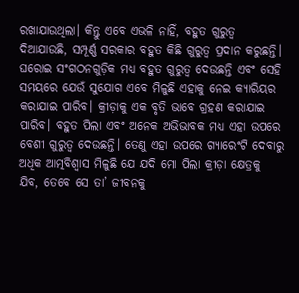ରଖାଯାଉଥିଲା। କିନ୍ତୁ ଏବେ ଏଭଳି ନାହିଁ, ବହୁତ ଗୁରୁତ୍ୱ ଦିଆଯାଉଛି, ସମ୍ପୂର୍ଣ୍ଣ ସରକାର ବହୁତ କିଛି ଗୁରୁତ୍ୱ ପ୍ରଦାନ କରୁଛନ୍ତି। ଘରୋଇ ସଂଗଠନଗୁଡ଼ିକ ମଧ୍ୟ ବହୁତ ଗୁରୁତ୍ୱ ଦେଉଛନ୍ତି ଏବଂ ସେହି ସମୟରେ ଯେଉଁ ସୁଯୋଗ ଏବେ ମିଳୁଛି ଏହାକୁ ନେଇ କ୍ୟାରିୟର କରାଯାଇ ପାରିବ। କ୍ରୀଡ଼ାକୁ ଏକ ବୃତି ଭାବେ ଗ୍ରହଣ କରାଯାଇ ପାରିବ। ବହୁତ ପିଲା ଏବଂ ଅନେକ ଅଭିଭାବକ ମଧ୍ୟ ଏହା ଉପରେ ବେଶୀ ଗୁରୁତ୍ୱ ଦେଉଛନ୍ତି। ତେଣୁ ଏହା ଉପରେ ଗ୍ୟାରେଂଟି ଦେବାରୁ ଅଧିକ ଆତ୍ମବିଶ୍ୱାସ ମିଳୁଛି ଯେ ଯଦି ମୋ ପିଲା କ୍ରୀଡ଼ା କ୍ଷେତ୍ରକୁ ଯିବ, ତେବେ ସେ ତା’ ଜୀବନକୁ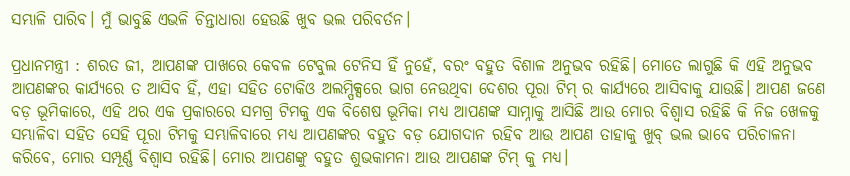ସମ୍ଭାଳି ପାରିବ। ମୁଁ ଭାବୁଛି ଏଭଳି ଚିନ୍ତାଧାରା ହେଉଛି ଖୁବ ଭଲ ପରିବର୍ତନ।

ପ୍ରଧାନମନ୍ତ୍ରୀ : ଶରତ ଜୀ, ଆପଣଙ୍କ ପାଖରେ କେବଳ ଟେବୁଲ ଟେନିସ ହିଁ ନୁହେଁ, ବରଂ ବହୁତ ବିଶାଳ ଅନୁଭବ ରହିଛି। ମୋତେ ଲାଗୁଛି କି ଏହି ଅନୁଭବ ଆପଣଙ୍କର କାର୍ଯ୍ୟରେ ତ ଆସିବ ହିଁ, ଏହା ସହିତ ଟୋକିଓ ଅଲମ୍ପିକ୍ସରେ ଭାଗ ନେଉଥିବା ଦେଶର ପୂରା ଟିମ୍‍ ର କାର୍ଯ୍ୟରେ ଆସିବାକୁ ଯାଉଛି। ଆପଣ ଜଣେ ବଡ଼ ଭୂମିକାରେ, ଏହି ଥର ଏକ ପ୍ରକାରରେ ସମଗ୍ର ଟିମକୁ ଏକ ବିଶେଷ ଭୂମିକା ମଧ୍ୟ ଆପଣଙ୍କ ସାମ୍ନାକୁ ଆସିଛି ଆଉ ମୋର ବିଶ୍ୱାସ ରହିଛି କି ନିଜ ଖେଳକୁ ସମ୍ଭାଳିବା ସହିତ ସେହି ପୂରା ଟିମକୁ ସମ୍ଭାଳିବାରେ ମଧ୍ୟ ଆପଣଙ୍କର ବହୁତ ବଡ଼ ଯୋଗଦାନ ରହିବ ଆଉ ଆପଣ ତାହାକୁ ଖୁବ୍‍ ଭଲ ଭାବେ ପରିଚାଳନା କରିବେ, ମୋର ସମ୍ପୂର୍ଣ୍ଣ ବିଶ୍ୱାସ ରହିଛି। ମୋର ଆପଣଙ୍କୁ ବହୁତ ଶୁଭକାମନା ଆଉ ଆପଣଙ୍କ ଟିମ୍‍ କୁ ମଧ୍ୟ।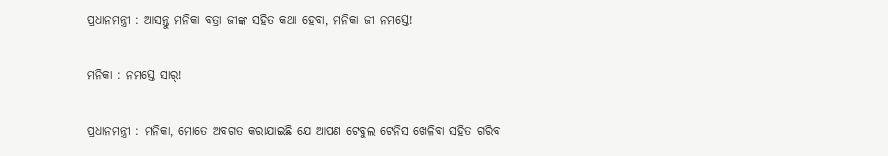ପ୍ରଧାନମନ୍ତ୍ରୀ : ଆସନ୍ତୁ ମନିକା ବତ୍ରା ଜୀଙ୍କ ସହିତ କଥା ହେବା, ମନିକା ଜୀ ନମସ୍ତେ!

ମନିକା : ନମସ୍ତେ ସାର୍‍!

ପ୍ରଧାନମନ୍ତ୍ରୀ : ମନିକା, ମୋତେ ଅବଗତ କରାଯାଇଛି ଯେ ଆପଣ ଟେବୁଲ ଟେନିସ ଖେଳିବା ସହିତ ଗରିବ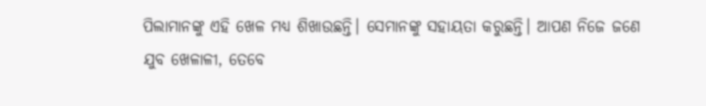ପିଲାମାନଙ୍କୁ ଏହି ଖେଳ ମଧ୍ୟ ଶିଖାଉଛନ୍ତି। ସେମାନଙ୍କୁ ସହାୟତା କରୁଛନ୍ତି। ଆପଣ ନିଜେ ଜଣେ ଯୁବ ଖେଳାଳୀ, ତେବେ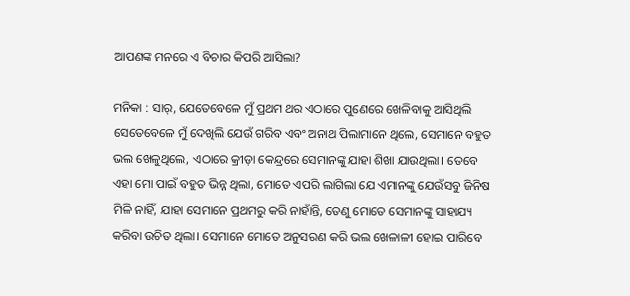ଆପଣଙ୍କ ମନରେ ଏ ବିଚାର କିପରି ଆସିଲା?

ମନିକା : ସାର୍‍, ଯେତେବେଳେ ମୁଁ ପ୍ରଥମ ଥର ଏଠାରେ ପୁଣେରେ ଖେଳିବାକୁ ଆସିଥିଲି ସେତେବେଳେ ମୁଁ ଦେଖିଲି ଯେଉଁ ଗରିବ ଏବଂ ଅନାଥ ପିଲାମାନେ ଥିଲେ, ସେମାନେ ବହୁତ ଭଲ ଖେଳୁଥିଲେ, ଏଠାରେ କ୍ରୀଡ଼ା କେନ୍ଦ୍ରରେ ସେମାନଙ୍କୁ ଯାହା ଶିଖା ଯାଉଥିଲା। ତେବେ ଏହା ମୋ ପାଇଁ ବହୁତ ଭିନ୍ନ ଥିଲା, ମୋତେ ଏପରି ଲାଗିଲା ଯେ ଏମାନଙ୍କୁ ଯେଉଁସବୁ ଜିନିଷ ମିଳି ନାହିଁ, ଯାହା ସେମାନେ ପ୍ରଥମରୁ କରି ନାହାଁନ୍ତି, ତେଣୁ ମୋତେ ସେମାନଙ୍କୁ ସାହାଯ୍ୟ କରିବା ଉଚିତ ଥିଲା। ସେମାନେ ମୋତେ ଅନୁସରଣ କରି ଭଲ ଖେଳାଳୀ ହୋଇ ପାରିବେ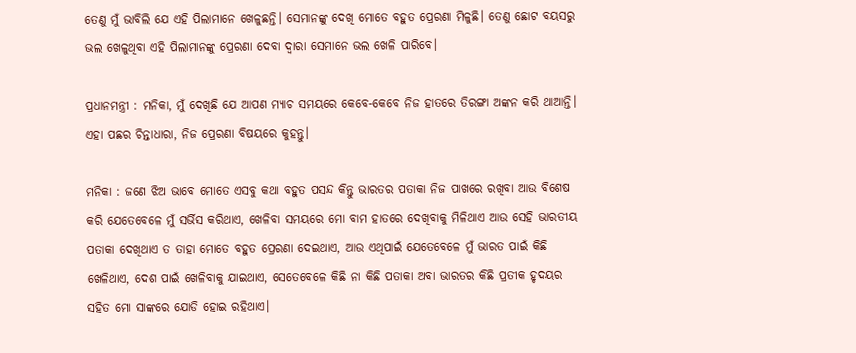ତେଣୁ ମୁଁ ଭାବିଲି ଯେ ଏହି ପିଲାମାନେ ଖେଳୁଛନ୍ତି। ସେମାନଙ୍କୁ ଦେଖି ମୋତେ ବହୁତ ପ୍ରେରଣା ମିଳୁଛି। ତେଣୁ ଛୋଟ ବୟସରୁ ଭଲ ଖେଳୁଥିବା ଏହି ପିଲାମାନଙ୍କୁ ପ୍ରେରଣା ଦେବା ଦ୍ୱାରା ସେମାନେ ଭଲ ଖେଳି ପାରିବେ।

ପ୍ରଧାନମନ୍ତ୍ରୀ : ମନିକା, ମୁଁ ଦେଖିଛି ଯେ ଆପଣ ମ୍ୟାଚ ସମୟରେ କେବେ-କେବେ ନିଜ ହାତରେ ତିରଙ୍ଗା ଅଙ୍କନ କରି ଥାଆନ୍ତି। ଏହା ପଛର ଚିନ୍ତାଧାରା, ନିଜ ପ୍ରେରଣା ବିଷୟରେ କୁହନ୍ତୁ।

ମନିକା : ଜଣେ ଝିଅ ଭାବେ ମୋତେ ଏସବୁ କଥା ବହୁତ ପସନ୍ଦ କିନ୍ତୁ ଭାରତର ପତାକା ନିଜ ପାଖରେ ରଖିବା ଆଉ ବିଶେଷ କରି ଯେତେବେଳେ ମୁଁ ସର୍ଭିସ କରିଥାଏ, ଖେଳିବା ସମୟରେ ମୋ ବାମ ହାତରେ ଦେଖିବାକୁ ମିଳିଥାଏ ଆଉ ସେହି ଭାରତୀୟ ପତାକା ଦେଖିଥାଏ ତ ତାହା ମୋତେ ବହୁତ ପ୍ରେରଣା ଦେଇଥାଏ, ଆଉ ଏଥିପାଇଁ ଯେତେବେଳେ ମୁଁ ଭାରତ ପାଇଁ କିଛି ଖେଳିଥାଏ, ଦେଶ ପାଇଁ ଖେଳିବାକୁ ଯାଇଥାଏ, ସେତେବେଳେ କିଛି ନା କିଛି ପତାକା ଅବା ଭାରତର କିଛି ପ୍ରତୀକ ହୃଦୟର ସହିତ ମୋ ସାଙ୍କରେ ଯୋଡି ହୋଇ ରହିଥାଏ।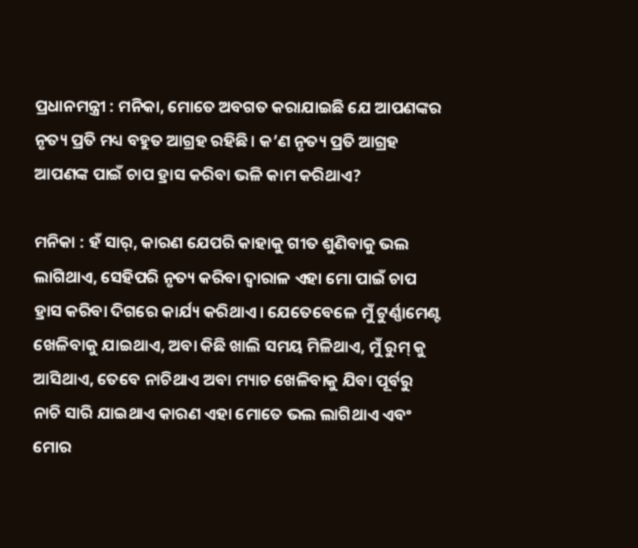ପ୍ରଧାନମନ୍ତ୍ରୀ : ମନିକା, ମୋତେ ଅବଗତ କରାଯାଇଛି ଯେ ଆପଣଙ୍କର ନୃତ୍ୟ ପ୍ରତି ମଧ୍ୟ ବହୁତ ଆଗ୍ରହ ରହିଛି। କ’ଣ ନୃତ୍ୟ ପ୍ରତି ଆଗ୍ରହ ଆପଣଙ୍କ ପାଇଁ ଚାପ ହ୍ରାସ କରିବା ଭଳି କାମ କରିଥାଏ?

ମନିକା : ହଁ ସାର୍‍, କାରଣ ଯେପରି କାହାକୁ ଗୀତ ଶୁଣିବାକୁ ଭଲ ଲାଗିଥାଏ, ସେହିପରି ନୃତ୍ୟ କରିବା ଦ୍ୱାରାଳ ଏହା ମୋ ପାଇଁ ଚାପ ହ୍ରାସ କରିବା ଦିଗରେ କାର୍ଯ୍ୟ କରିଥାଏ। ଯେତେବେଳେ ମୁଁ ଟୁର୍ଣ୍ଣାମେଣ୍ଟ ଖେଳିବାକୁ ଯାଇଥାଏ, ଅବା କିଛି ଖାଲି ସମୟ ମିଳିଥାଏ, ମୁଁ ରୁମ୍‍ କୁ ଆସିଥାଏ, ତେବେ ନାଚିଥାଏ ଅବା ମ୍ୟାଚ ଖେଳିବାକୁ ଯିବା ପୂର୍ବରୁ ନାଚି ସାରି ଯାଇଥାଏ କାରଣ ଏହା ମୋତେ ଭଲ ଲାଗିଥାଏ ଏବଂ ମୋର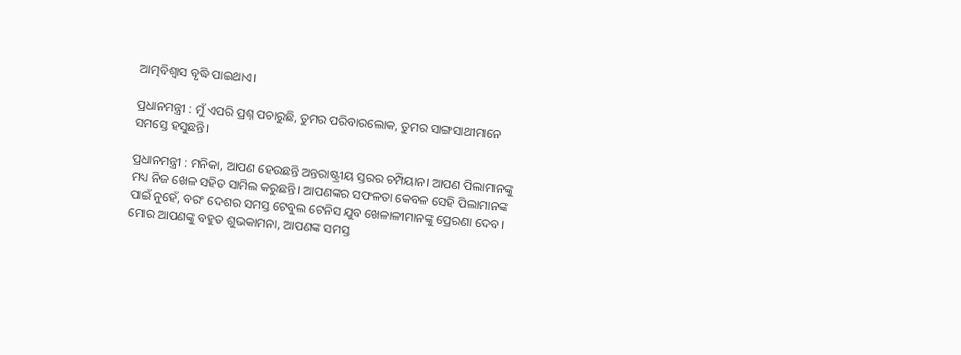ଆତ୍ମବିଶ୍ୱାସ ବୃଦ୍ଧି ପାଇଥାଏ।

ପ୍ରଧାନମନ୍ତ୍ରୀ : ମୁଁ ଏପରି ପ୍ରଶ୍ନ ପଚାରୁଛି, ତୁମର ପରିବାରଲୋକ, ତୁମର ସାଙ୍ଗସାଥୀମାନେ ସମସ୍ତେ ହସୁଛନ୍ତି।

ପ୍ରଧାନମନ୍ତ୍ରୀ : ମନିକା, ଆପଣ ହେଉଛନ୍ତି ଅନ୍ତରାଷ୍ଟ୍ରୀୟ ସ୍ତରର ଚମ୍ପିୟାନ। ଆପଣ ପିଲାମାନଙ୍କୁ ମଧ୍ୟ ନିଜ ଖେଳ ସହିତ ସାମିଲ କରୁଛନ୍ତି। ଆପଣଙ୍କର ସଫଳତା କେବଳ ସେହି ପିଲାମାନଙ୍କ ପାଇଁ ନୁହେଁ, ବରଂ ଦେଶର ସମସ୍ତ ଟେବୁଲ ଟେନିସ ଯୁବ ଖେଳାଳୀମାନଙ୍କୁ ପ୍ରେରଣା ଦେବ। ମୋର ଆପଣଙ୍କୁ ବହୁତ ଶୁଭକାମନା, ଆପଣଙ୍କ ସମସ୍ତ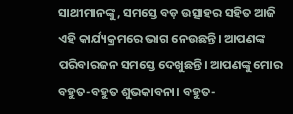ସାଥୀମାନଙ୍କୁ, ସମସ୍ତେ ବଡ଼ ଉତ୍ସାହର ସହିତ ଆଜି ଏହି କାର୍ଯ୍ୟକ୍ରମରେ ଭାଗ ନେଉଛନ୍ତି। ଆପଣଙ୍କ ପରିବାରଜନ ସମସ୍ତେ ଦେଖୁଛନ୍ତି। ଆପଣଙ୍କୁ ମୋର ବହୁତ-ବହୁତ ଶୁଭକାବନା। ବହୁତ-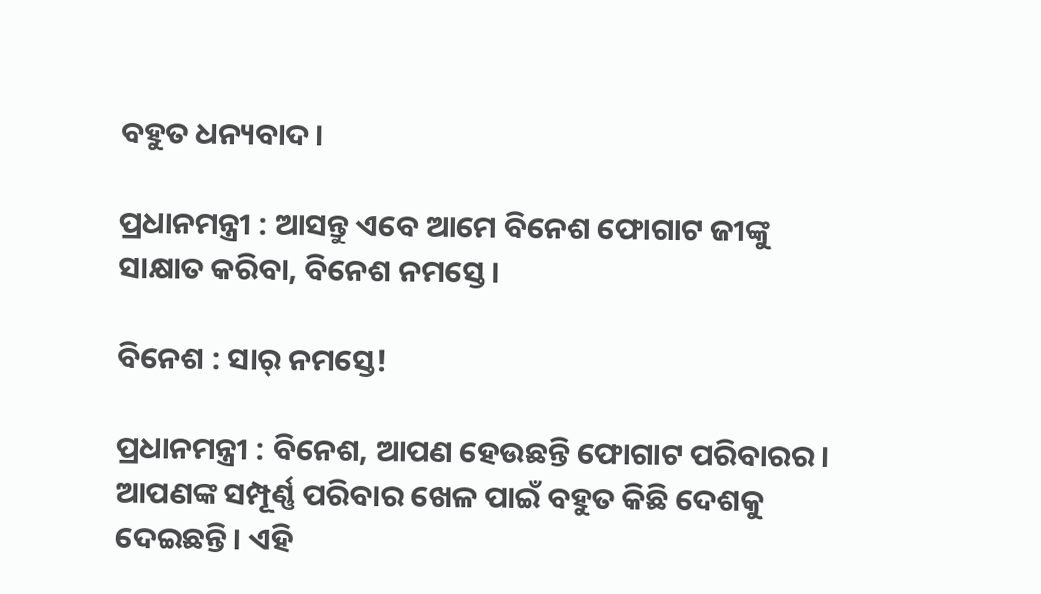ବହୁତ ଧନ୍ୟବାଦ।

ପ୍ରଧାନମନ୍ତ୍ରୀ : ଆସନ୍ତୁ ଏବେ ଆମେ ବିନେଶ ଫୋଗାଟ ଜୀଙ୍କୁ ସାକ୍ଷାତ କରିବା, ବିନେଶ ନମସ୍ତେ।

ବିନେଶ : ସାର୍‍ ନମସ୍ତେ!

ପ୍ରଧାନମନ୍ତ୍ରୀ : ବିନେଶ, ଆପଣ ହେଉଛନ୍ତି ଫୋଗାଟ ପରିବାରର। ଆପଣଙ୍କ ସମ୍ପୂର୍ଣ୍ଣ ପରିବାର ଖେଳ ପାଇଁ ବହୁତ କିଛି ଦେଶକୁ ଦେଇଛନ୍ତି। ଏହି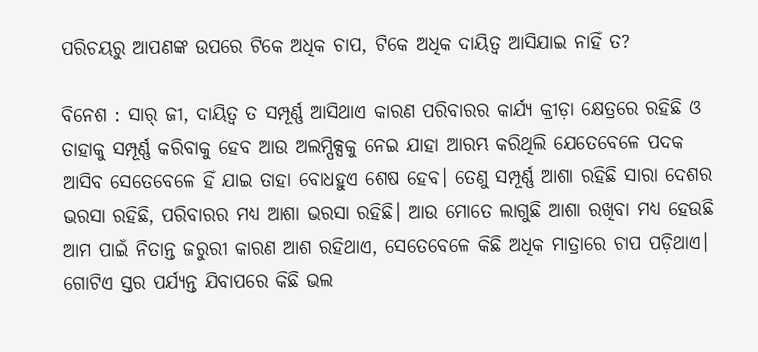ପରିଚୟରୁ ଆପଣଙ୍କ ଉପରେ ଟିକେ ଅଧିକ ଚାପ, ଟିକେ ଅଧିକ ଦାୟିତ୍ୱ ଆସିଯାଇ ନାହିଁ ତ?

ବିନେଶ : ସାର୍‍ ଜୀ, ଦାୟିତ୍ୱ ତ ସମ୍ପୂର୍ଣ୍ଣ ଆସିଥାଏ କାରଣ ପରିବାରର କାର୍ଯ୍ୟ କ୍ରୀଡ଼ା କ୍ଷେତ୍ରରେ ରହିଛି ଓ ତାହାକୁ ସମ୍ପୂର୍ଣ୍ଣ କରିବାକୁ ହେବ ଆଉ ଅଲମ୍ପିକ୍ସକୁ ନେଇ ଯାହା ଆରମ୍ଭ କରିଥିଲି ଯେତେବେଳେ ପଦକ ଆସିବ ସେତେବେଳେ ହିଁ ଯାଇ ତାହା ବୋଧହୁଏ ଶେଷ ହେବ। ତେଣୁ ସମ୍ପୂର୍ଣ୍ଣ ଆଶା ରହିଛି ସାରା ଦେଶର ଭରସା ରହିଛି, ପରିବାରର ମଧ୍ୟ ଆଶା ଭରସା ରହିଛି। ଆଉ ମୋତେ ଲାଗୁଛି ଆଶା ରଖିବା ମଧ୍ୟ ହେଉଛି ଆମ ପାଇଁ ନିତାନ୍ତ ଜରୁରୀ କାରଣ ଆଶ ରହିଥାଏ, ସେତେବେଳେ କିଛି ଅଧିକ ମାତ୍ରାରେ ଚାପ ପଡ଼ିଥାଏ। ଗୋଟିଏ ସ୍ତର ପର୍ଯ୍ୟନ୍ତ ଯିବାପରେ କିଛି ଭଲ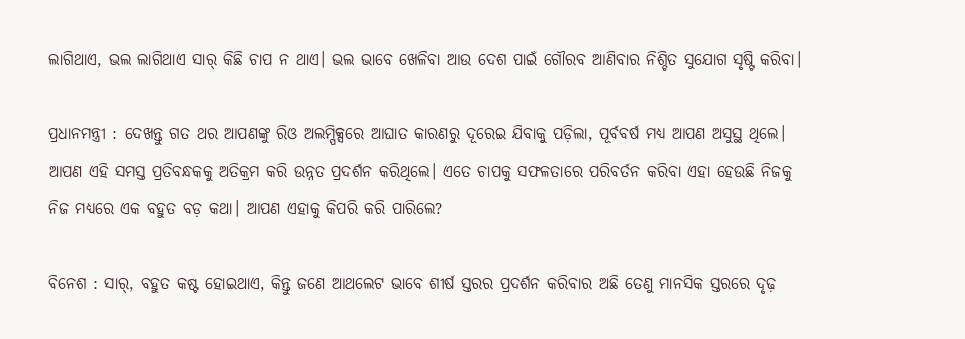ଲାଗିଥାଏ, ଭଲ ଲାଗିଥାଏ ସାର୍‍ କିଛି ଚାପ ନ ଥାଏ। ଭଲ ଭାବେ ଖେଳିବା ଆଉ ଦେଶ ପାଇଁ ଗୌରବ ଆଣିବାର ନିଶ୍ଚିତ ସୁଯୋଗ ସୃଷ୍ଟି କରିବା।

ପ୍ରଧାନମନ୍ତ୍ରୀ : ଦେଖନ୍ତୁ ଗତ ଥର ଆପଣଙ୍କୁ ରିଓ ଅଲମ୍ପିକ୍ସରେ ଆଘାତ କାରଣରୁ ଦୂରେଇ ଯିବାକୁ ପଡ଼ିଲା, ପୂର୍ବବର୍ଷ ମଧ୍ୟ ଆପଣ ଅସୁସ୍ଥ ଥିଲେ। ଆପଣ ଏହି ସମସ୍ତ ପ୍ରତିବନ୍ଧକକୁ ଅତିକ୍ରମ କରି ଉନ୍ନତ ପ୍ରଦର୍ଶନ କରିଥିଲେ। ଏତେ ଚାପକୁ ସଫଳତାରେ ପରିବର୍ତନ କରିବା ଏହା ହେଉଛି ନିଜକୁ ନିଜ ମଧ୍ୟରେ ଏକ ବହୁତ ବଡ଼ କଥା। ଆପଣ ଏହାକୁ କିପରି କରି ପାରିଲେ?

ବିନେଶ : ସାର୍‍, ବହୁତ କଷ୍ଟ ହୋଇଥାଏ, କିନ୍ତୁ ଜଣେ ଆଥଲେଟ ଭାବେ ଶୀର୍ଷ ସ୍ତରର ପ୍ରଦର୍ଶନ କରିବାର ଅଛି ତେଣୁ ମାନସିକ ସ୍ତରରେ ଦୃଢ଼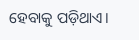ହେବାକୁ ପଡ଼ିଥାଏ।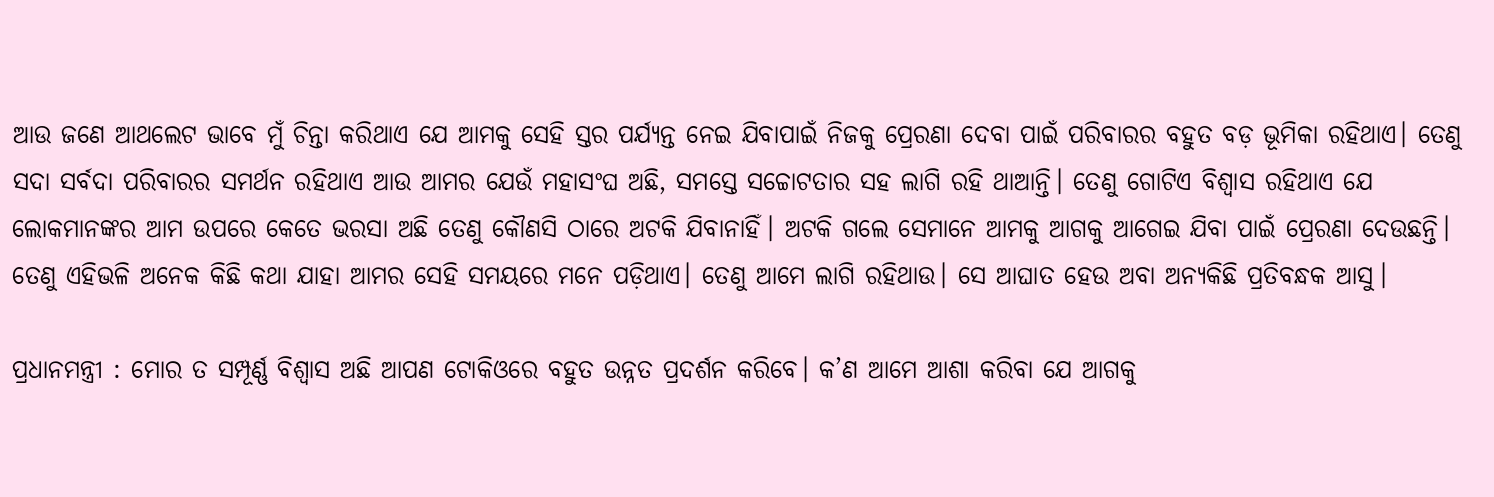ଆଉ ଜଣେ ଆଥଲେଟ ଭାବେ ମୁଁ ଚିନ୍ତା କରିଥାଏ ଯେ ଆମକୁ ସେହି ସ୍ତର ପର୍ଯ୍ୟନ୍ତ ନେଇ ଯିବାପାଇଁ ନିଜକୁ ପ୍ରେରଣା ଦେବା ପାଇଁ ପରିବାରର ବହୁତ ବଡ଼ ଭୂମିକା ରହିଥାଏ। ତେଣୁ ସଦା ସର୍ବଦା ପରିବାରର ସମର୍ଥନ ରହିଥାଏ ଆଉ ଆମର ଯେଉଁ ମହାସଂଘ ଅଛି, ସମସ୍ତେ ସଚ୍ଚୋଟତାର ସହ ଲାଗି ରହି ଥାଆନ୍ତି। ତେଣୁ ଗୋଟିଏ ବିଶ୍ୱାସ ରହିଥାଏ ଯେ ଲୋକମାନଙ୍କର ଆମ ଉପରେ କେତେ ଭରସା ଅଛି ତେଣୁ କୌଣସି ଠାରେ ଅଟକି ଯିବାନାହିଁ। ଅଟକି ଗଲେ ସେମାନେ ଆମକୁ ଆଗକୁ ଆଗେଇ ଯିବା ପାଇଁ ପ୍ରେରଣା ଦେଉଛନ୍ତି। ତେଣୁ ଏହିଭଳି ଅନେକ କିଛି କଥା ଯାହା ଆମର ସେହି ସମୟରେ ମନେ ପଡ଼ିଥାଏ। ତେଣୁ ଆମେ ଲାଗି ରହିଥାଉ। ସେ ଆଘାତ ହେଉ ଅବା ଅନ୍ୟକିଛି ପ୍ରତିବନ୍ଧକ ଆସୁ।

ପ୍ରଧାନମନ୍ତ୍ରୀ : ମୋର ତ ସମ୍ପୂର୍ଣ୍ଣ ବିଶ୍ୱାସ ଅଛି ଆପଣ ଟୋକିଓରେ ବହୁତ ଉନ୍ନତ ପ୍ରଦର୍ଶନ କରିବେ। କ’ଣ ଆମେ ଆଶା କରିବା ଯେ ଆଗକୁ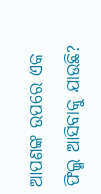ଆପଣଙ୍କ ଉପରେ ଏକ ଫିଲ୍ମ ଆସିବାକୁ ଯାଉଛି?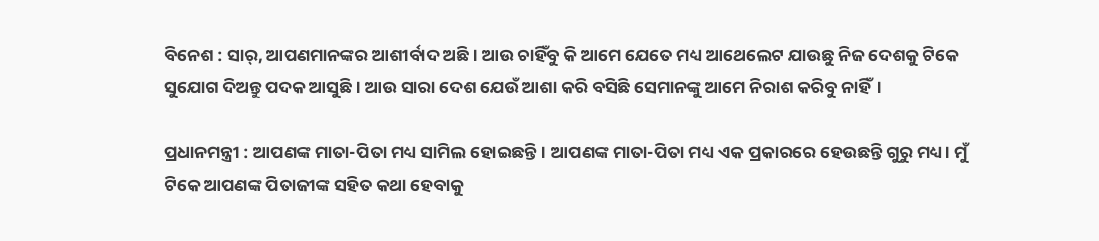ବିନେଶ : ସାର୍‍, ଆପଣମାନଙ୍କର ଆଶୀର୍ବାଦ ଅଛି। ଆଉ ଚାହିଁବୁ କି ଆମେ ଯେତେ ମଧ୍ୟ ଆଥେଲେଟ ଯାଉଛୁ ନିଜ ଦେଶକୁ ଟିକେ ସୁଯୋଗ ଦିଅନ୍ତୁ ପଦକ ଆସୁଛି। ଆଉ ସାରା ଦେଶ ଯେଉଁ ଆଶା କରି ବସିଛି ସେମାନଙ୍କୁ ଆମେ ନିରାଶ କରିବୁ ନାହିଁ।

ପ୍ରଧାନମନ୍ତ୍ରୀ : ଆପଣଙ୍କ ମାତା-ପିତା ମଧ୍ୟ ସାମିଲ ହୋଇଛନ୍ତି। ଆପଣଙ୍କ ମାତା-ପିତା ମଧ୍ୟ ଏକ ପ୍ରକାରରେ ହେଉଛନ୍ତି ଗୁରୁ ମଧ୍ୟ। ମୁଁ ଟିକେ ଆପଣଙ୍କ ପିତାଜୀଙ୍କ ସହିତ କଥା ହେବାକୁ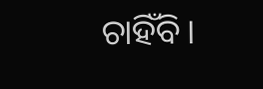ଚାହିଁବି।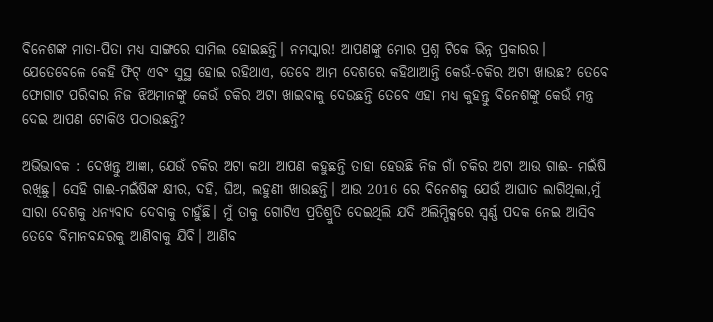ବିନେଶଙ୍କ ମାତା-ପିତା ମଧ୍ୟ ସାଙ୍ଗରେ ସାମିଲ ହୋଇଛନ୍ତି। ନମସ୍କାର! ଆପଣଙ୍କୁ ମୋର ପ୍ରଶ୍ନ ଟିକେ ଭିନ୍ନ ପ୍ରକାରର। ଯେତେବେଳେ କେହି ଫିଟ୍‍ ଏବଂ ସୁସ୍ଥ ହୋଇ ରହିଥାଏ, ତେବେ ଆମ ଦେଶରେ କହିଥାଆନ୍ତି କେଉଁ-ଚକିର ଅଟା ଖାଉଛ? ତେବେ ଫୋଗାଟ ପରିବାର ନିଜ ଝିଅମାନଙ୍କୁ କେଉଁ ଚକିର ଅଟା ଖାଇବାକୁ ଦେଉଛନ୍ତି ତେବେ ଏହା ମଧ୍ୟ କୁହନ୍ତୁ ବିନେଶଙ୍କୁ କେଉଁ ମନ୍ତ୍ର ଦେଇ ଆପଣ ଟୋକିଓ ପଠାଉଛନ୍ତି?

ଅଭିଭାବକ : ଦେଖନ୍ତୁ ଆଜ୍ଞା, ଯେଉଁ ଚକିର ଅଟା କଥା ଆପଣ କହୁଛନ୍ତି ତାହା ହେଉଛି ନିଜ ଗାଁ ଚକିର ଅଟା ଆଉ ଗାଈ- ମଇଁଷି ରଖିଛୁ। ସେହି ଗାଈ-ମଇଁଷିଙ୍କ କ୍ଷୀର, ଦହି, ଘିଅ, ଲହୁଣୀ ଖାଉଛନ୍ତି। ଆଉ 2016 ରେ ବିନେଶକୁ ଯେଉଁ ଆଘାତ ଲାଗିଥିଲା,ମୁଁ ସାରା ଦେଶକୁ ଧନ୍ୟବାଦ ଦେବାକୁ ଚାହୁଁଛି। ମୁଁ ତାକୁ ଗୋଟିଏ ପ୍ରତିଶ୍ରୁତି ଦେଇଥିଲି ଯଦି ଅଲିମ୍ପିକ୍ସରେ ସ୍ୱର୍ଣ୍ଣ ପଦକ ନେଇ ଆସିବ ତେବେ ବିମାନବନ୍ଦରକୁ ଆଣିବାକୁ ଯିବି। ଆଣିବ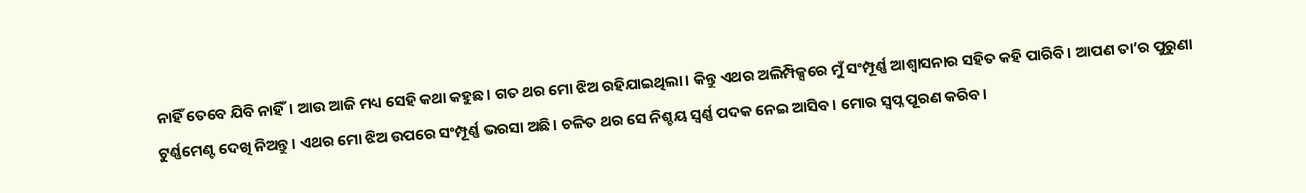ନାହିଁ ତେବେ ଯିବି ନାହିଁ। ଆଉ ଆଜି ମଧ୍ୟ ସେହି କଥା କହୁଛ। ଗତ ଥର ମୋ ଝିଅ ରହିଯାଇଥିଲା। କିନ୍ତୁ ଏଥର ଅଲିମ୍ପିକ୍ସରେ ମୁଁ ସଂମ୍ପୂର୍ଣ୍ଣ ଆଶ୍ୱାସନାର ସହିତ କହି ପାରିବି। ଆପଣ ତା’ର ପୁରୁଣା ଟୁର୍ଣ୍ଣମେଣ୍ଟ ଦେଖି ନିଅନ୍ତୁ। ଏଥର ମୋ ଝିଅ ଉପରେ ସଂମ୍ପୂର୍ଣ୍ଣ ଭରସା ଅଛି। ଚଳିତ ଥର ସେ ନିଶ୍ଚୟ ସ୍ୱର୍ଣ୍ଣ ପଦକ ନେଇ ଆସିବ। ମୋର ସ୍ୱପ୍ନ ପୂରଣ କରିବ।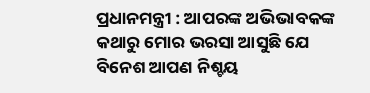ପ୍ରଧାନମନ୍ତ୍ରୀ : ଆପରଙ୍କ ଅଭିଭାବକଙ୍କ କଥାରୁ ମୋର ଭରସା ଆସୁଛି ଯେ ବିନେଶ ଆପଣ ନିଶ୍ଚୟ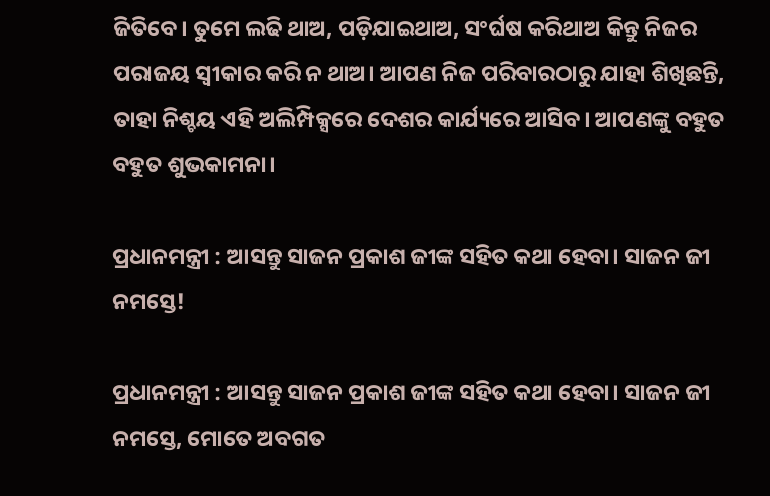ଜିତିବେ। ତୁମେ ଲଢି ଥାଅ, ପଡ଼ିଯାଇଥାଅ, ସଂର୍ଘଷ କରିଥାଅ କିନ୍ତୁ ନିଜର ପରାଜୟ ସ୍ୱୀକାର କରି ନ ଥାଅ। ଆପଣ ନିଜ ପରିବାରଠାରୁ ଯାହା ଶିଖିଛନ୍ତି, ତାହା ନିଶ୍ଚୟ ଏହି ଅଲିମ୍ପିକ୍ସରେ ଦେଶର କାର୍ଯ୍ୟରେ ଆସିବ। ଆପଣଙ୍କୁ ବହୁତ ବହୁତ ଶୁଭକାମନା।

ପ୍ରଧାନମନ୍ତ୍ରୀ : ଆସନ୍ତୁ ସାଜନ ପ୍ରକାଶ ଜୀଙ୍କ ସହିତ କଥା ହେବା। ସାଜନ ଜୀ ନମସ୍ତେ!

ପ୍ରଧାନମନ୍ତ୍ରୀ : ଆସନ୍ତୁ ସାଜନ ପ୍ରକାଶ ଜୀଙ୍କ ସହିତ କଥା ହେବା। ସାଜନ ଜୀ ନମସ୍ତେ, ମୋତେ ଅବଗତ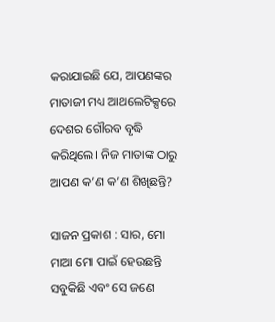କରାଯାଇଛି ଯେ, ଆପଣଙ୍କର ମାତାଜୀ ମଧ୍ୟ ଆଥଲେଟିକ୍ସରେ ଦେଶର ଗୌରବ ବୃଦ୍ଧି କରିଥିଲେ। ନିଜ ମାତାଙ୍କ ଠାରୁ ଆପଣ କ’ଣ କ’ଣ ଶିଖିଛନ୍ତି?

ସାଜନ ପ୍ରକାଶ : ସାର, ମୋ ମାଆ ମୋ ପାଇଁ ହେଉଛନ୍ତି ସବୁକିଛି ଏବଂ ସେ ଜଣେ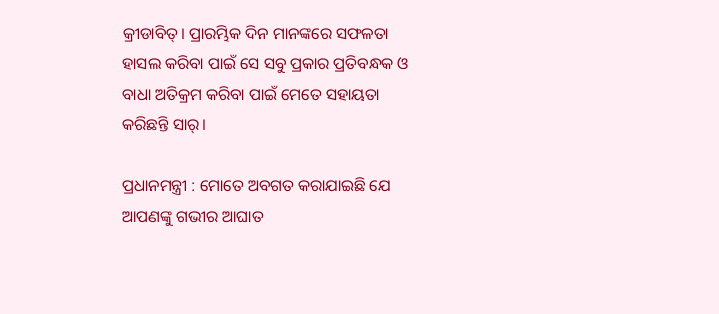କ୍ରୀଡାବିତ୍‍। ପ୍ରାରମ୍ଭିକ ଦିନ ମାନଙ୍କରେ ସଫଳତା ହାସଲ କରିବା ପାଇଁ ସେ ସବୁ ପ୍ରକାର ପ୍ରତିବନ୍ଧକ ଓ ବାଧା ଅତିକ୍ରମ କରିବା ପାଇଁ ମେତେ ସହାୟତା କରିଛନ୍ତି ସାର୍‍।

ପ୍ରଧାନମନ୍ତ୍ରୀ : ମୋତେ ଅବଗତ କରାଯାଇଛି ଯେ ଆପଣଙ୍କୁ ଗଭୀର ଆଘାତ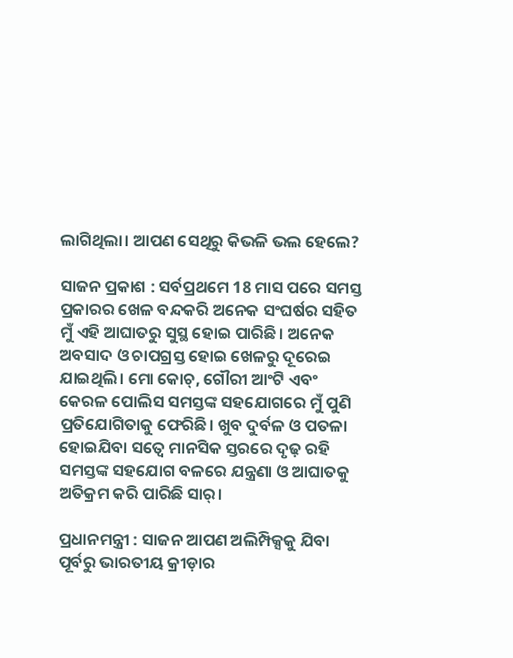ଲାଗିଥିଲା। ଆପଣ ସେଥିରୁ କିଭଳି ଭଲ ହେଲେ?

ସାଜନ ପ୍ରକାଶ : ସର୍ବପ୍ରଥମେ 18 ମାସ ପରେ ସମସ୍ତ ପ୍ରକାରର ଖେଳ ବନ୍ଦକରି ଅନେକ ସଂଘର୍ଷର ସହିତ ମୁଁ ଏହି ଆଘାତରୁ ସୁସ୍ଥ ହୋଇ ପାରିଛି। ଅନେକ ଅବସାଦ ଓ ଚାପଗ୍ରସ୍ତ ହୋଇ ଖେଳରୁ ଦୂରେଇ ଯାଇଥିଲି। ମୋ କୋଚ୍‍, ଗୌରୀ ଆଂଟି ଏବଂ କେରଳ ପୋଲିସ ସମସ୍ତଙ୍କ ସହଯୋଗରେ ମୁଁ ପୁଣି ପ୍ରତିଯୋଗିତାକୁ ଫେରିଛି। ଖୁବ ଦୁର୍ବଳ ଓ ପତଳା ହୋଇଯିବା ସତ୍ୱେ ମାନସିକ ସ୍ତରରେ ଦୃଢ଼ ରହି ସମସ୍ତଙ୍କ ସହଯୋଗ ବଳରେ ଯନ୍ତ୍ରଣା ଓ ଆଘାତକୁ ଅତିକ୍ରମ କରି ପାରିଛି ସାର୍‍।

ପ୍ରଧାନମନ୍ତ୍ରୀ : ସାଜନ ଆପଣ ଅଲିମ୍ପିକ୍ସକୁ ଯିବା ପୂର୍ବରୁ ଭାରତୀୟ କ୍ରୀଡ଼ାର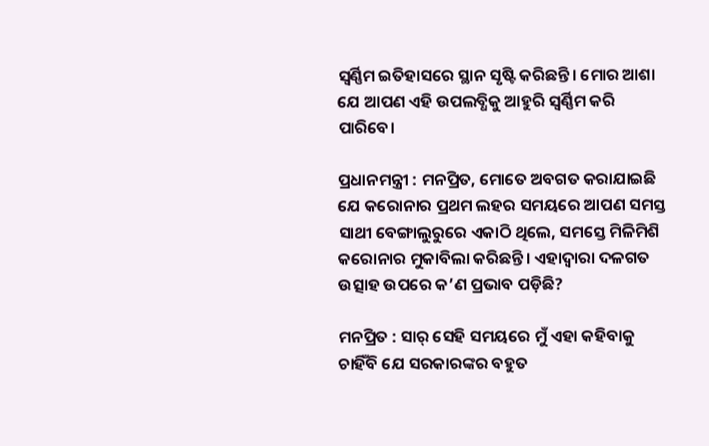ସ୍ୱର୍ଣ୍ଣିମ ଇତିହାସରେ ସ୍ଥାନ ସୃଷ୍ଟି କରିଛନ୍ତି। ମୋର ଆଶା ଯେ ଆପଣ ଏହି ଉପଲବ୍ଧିକୁ ଆହୁରି ସ୍ୱର୍ଣ୍ଣିମ କରି ପାରିବେ।

ପ୍ରଧାନମନ୍ତ୍ରୀ : ମନପ୍ରିତ, ମୋତେ ଅବଗତ କରାଯାଇଛି ଯେ କରୋନାର ପ୍ରଥମ ଲହର ସମୟରେ ଆପଣ ସମସ୍ତ ସାଥୀ ବେଙ୍ଗାଲୁରୁରେ ଏକାଠି ଥିଲେ, ସମସ୍ତେ ମିଳିମିଶି କରୋନାର ମୁକାବିଲା କରିଛନ୍ତି। ଏହାଦ୍ୱାରା ଦଳଗତ ଉତ୍ସାହ ଉପରେ କ’ଣ ପ୍ରଭାବ ପଡ଼ିଛି?

ମନପ୍ରିତ : ସାର୍‍ ସେହି ସମୟରେ ମୁଁ ଏହା କହିବାକୁ ଚାହିଁବି ଯେ ସରକାରଙ୍କର ବହୁତ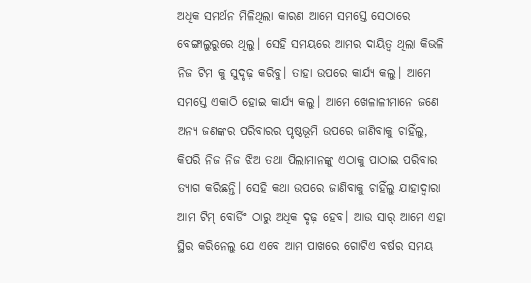ଅଧିକ ସମର୍ଥନ ମିଳିଥିଲା କାରଣ ଆମେ ସମସ୍ତେ ସେଠାରେ ବେଙ୍ଗାଲୁରୁରେ ଥିଲୁ। ସେହି ସମୟରେ ଆମର ଦାୟିତ୍ୱ ଥିଲା କିଭଳି ନିଜ ଟିମ କୁ ସୁଦୃଢ଼ କରିବୁ। ତାହା ଉପରେ କାର୍ଯ୍ୟ କଲୁ। ଆମେ ସମସ୍ତେ ଏକାଠି ହୋଇ କାର୍ଯ୍ୟ କଲୁ। ଆମେ ଖେଳାଳୀମାନେ ଜଣେ ଅନ୍ୟ ଜଣଙ୍କର ପରିବାରର ପୃଷ୍ଠଭୂମି ଉପରେ ଜାଣିବାକୁ ଚାହିଁଲୁ, କିପରି ନିଜ ନିଜ ଝିଅ ତଥା ପିଲାମାନଙ୍କୁ ଏଠାକୁ ପାଠାଇ ପରିବାର ତ୍ୟାଗ କରିଛନ୍ତି। ସେହି କଥା ଉପରେ ଜାଣିବାକୁ ଚାହିଁଲୁ ଯାହାଦ୍ୱାରା ଆମ ଟିମ୍‍ ବୋର୍ଡିଂ ଠାରୁ ଅଧିକ ଦୃଢ଼ ହେବ। ଆଉ ସାର୍‍ ଆମେ ଏହା ସ୍ଥିର କରିନେଲୁ ଯେ ଏବେ ଆମ ପାଖରେ ଗୋଟିଏ ବର୍ଷର ସମୟ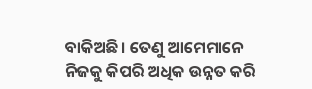ବାକିଅଛି। ତେଣୁ ଆମେମାନେ ନିଜକୁ କିପରି ଅଧିକ ଉନ୍ନତ କରି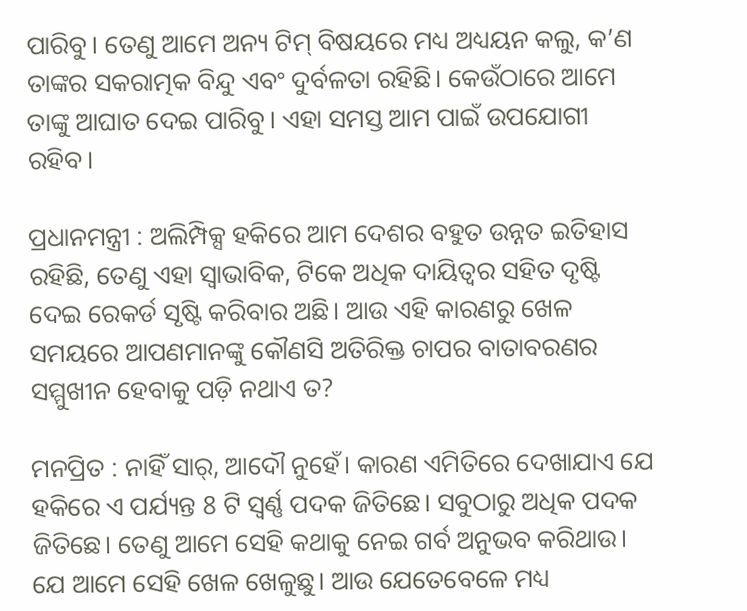ପାରିବୁ। ତେଣୁ ଆମେ ଅନ୍ୟ ଟିମ୍‍ ବିଷୟରେ ମଧ୍ୟ ଅଧ୍ୟୟନ କଲୁ, କ’ଣ ତାଙ୍କର ସକରାତ୍ମକ ବିନ୍ଦୁ ଏବଂ ଦୁର୍ବଳତା ରହିଛି। କେଉଁଠାରେ ଆମେ ତାଙ୍କୁ ଆଘାତ ଦେଇ ପାରିବୁ। ଏହା ସମସ୍ତ ଆମ ପାଇଁ ଉପଯୋଗୀ ରହିବ।

ପ୍ରଧାନମନ୍ତ୍ରୀ : ଅଲିମ୍ପିକ୍ସ ହକିରେ ଆମ ଦେଶର ବହୁତ ଉନ୍ନତ ଇତିହାସ ରହିଛି, ତେଣୁ ଏହା ସ୍ୱାଭାବିକ, ଟିକେ ଅଧିକ ଦାୟିତ୍ୱର ସହିତ ଦୃଷ୍ଟି ଦେଇ ରେକର୍ଡ ସୃଷ୍ଟି କରିବାର ଅଛି। ଆଉ ଏହି କାରଣରୁ ଖେଳ ସମୟରେ ଆପଣମାନଙ୍କୁ କୌଣସି ଅତିରିକ୍ତ ଚାପର ବାତାବରଣର ସମ୍ମୁଖୀନ ହେବାକୁ ପଡ଼ି ନଥାଏ ତ?

ମନପ୍ରିତ : ନାହିଁ ସାର୍‍, ଆଦୌ ନୁହେଁ। କାରଣ ଏମିତିରେ ଦେଖାଯାଏ ଯେ ହକିରେ ଏ ପର୍ଯ୍ୟନ୍ତ 8 ଟି ସ୍ୱର୍ଣ୍ଣ ପଦକ ଜିତିଛେ। ସବୁଠାରୁ ଅଧିକ ପଦକ ଜିତିଛେ। ତେଣୁ ଆମେ ସେହି କଥାକୁ ନେଇ ଗର୍ବ ଅନୁଭବ କରିଥାଉ। ଯେ ଆମେ ସେହି ଖେଳ ଖେଳୁଛୁ। ଆଉ ଯେତେବେଳେ ମଧ୍ୟ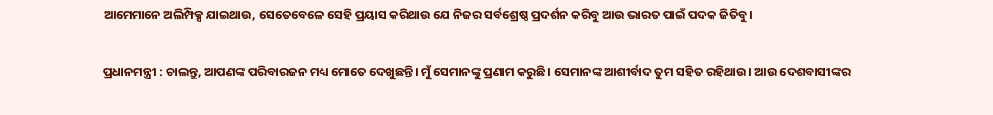ଆମେମାନେ ଅଲିମ୍ପିକ୍ସ ଯାଇଥାଉ, ସେତେବେଳେ ସେହି ପ୍ରୟାସ କରିଥାଉ ଯେ ନିଜର ସର୍ବଶ୍ରେଷ୍ଠ ପ୍ରଦର୍ଶନ କରିବୁ ଆଉ ଭାରତ ପାଇଁ ପଦକ ଜିତିବୁ।

ପ୍ରଧାନମନ୍ତ୍ରୀ : ଚାଲନ୍ତୁ, ଆପଣଙ୍କ ପରିବାରଜନ ମଧ୍ୟ ମୋତେ ଦେଖୁଛନ୍ତି। ମୁଁ ସେମାନଙ୍କୁ ପ୍ରଣାମ କରୁଛି। ସେମାନଙ୍କ ଆଶୀର୍ବାଦ ତୁମ ସହିତ ରହିଥାଉ। ଆଉ ଦେଶବାସୀଙ୍କର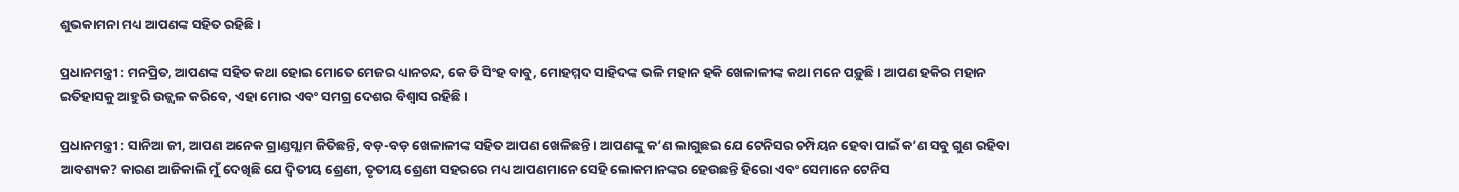ଶୁଭକାମନା ମଧ୍ୟ ଆପଣଙ୍କ ସହିତ ରହିଛି।

ପ୍ରଧାନମନ୍ତ୍ରୀ : ମନପ୍ରିତ, ଆପଣଙ୍କ ସହିତ କଥା ହୋଇ ମୋତେ ମେଜର ଧ୍ୟାନଚନ୍ଦ, କେ ଡି ସିଂହ ବାବୁ, ମୋହମ୍ମଦ ସାହିଦଙ୍କ ଭଳି ମହାନ ହକି ଖେଳାଳୀଙ୍କ କଥା ମନେ ପଡ଼ୁଛି। ଆପଣ ହକିର ମହାନ ଇତିହାସକୁ ଆହୁରି ଉଜ୍ଜ୍ୱଳ କରିବେ, ଏହା ମୋର ଏବଂ ସମଗ୍ର ଦେଶର ବିଶ୍ୱାସ ରହିଛି।

ପ୍ରଧାନମନ୍ତ୍ରୀ : ସାନିଆ ଜୀ, ଆପଣ ଅନେକ ଗ୍ରାଣ୍ଡସ୍ଲାମ ଜିତିଛନ୍ତି, ବଡ଼-ବଡ଼ ଖେଳାଳୀଙ୍କ ସହିତ ଆପଣ ଖେଳିଛନ୍ତି। ଆପଣଙ୍କୁ କ’ଣ ଲାଗୁଛଇ ଯେ ଟେନିସର ଚମ୍ପିୟନ ହେବା ପାଇଁ କ’ଣ ସବୁ ଗୁଣ ରହିବା ଆବଶ୍ୟକ? କାରଣ ଆଜିକାଲି ମୁଁ ଦେଖିଛି ଯେ ଦ୍ୱିତୀୟ ଶ୍ରେଣୀ, ତୃତୀୟ ଶ୍ରେଣୀ ସହରରେ ମଧ୍ୟ ଆପଣମାନେ ସେହି ଲୋକମାନଙ୍କର ହେଉଛନ୍ତି ହିରୋ ଏବଂ ସେମାନେ ଟେନିସ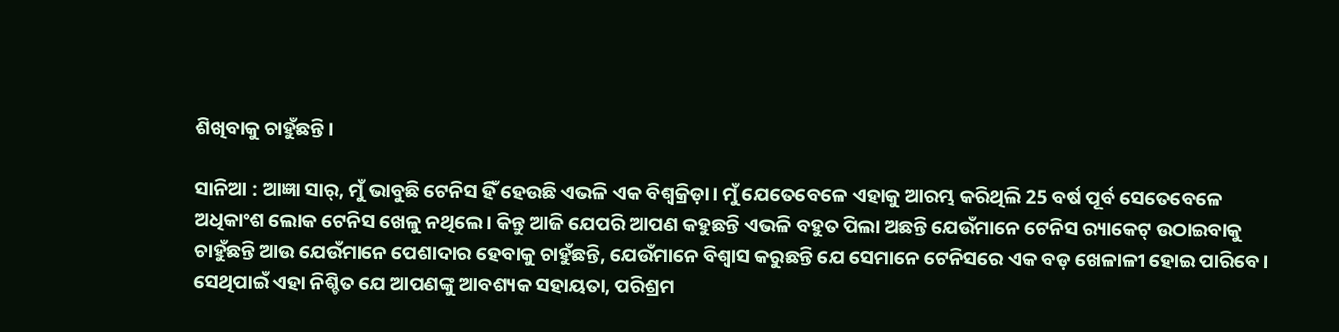ଶିଖିବାକୁ ଚାହୁଁଛନ୍ତି।

ସାନିଆ : ଆଜ୍ଞା ସାର୍‍, ମୁଁ ଭାବୁଛି ଟେନିସ ହିଁ ହେଉଛି ଏଭଳି ଏକ ବିଶ୍ୱକ୍ରିଡ଼ା। ମୁଁ ଯେତେବେଳେ ଏହାକୁ ଆରମ୍ଭ କରିଥିଲି 25 ବର୍ଷ ପୂର୍ବ ସେତେବେଳେ ଅଧିକାଂଶ ଲୋକ ଟେନିସ ଖେଳୁ ନଥିଲେ। କିନ୍ତୁ ଆଜି ଯେପରି ଆପଣ କହୁଛନ୍ତି ଏଭଳି ବହୁତ ପିଲା ଅଛନ୍ତି ଯେଉଁମାନେ ଟେନିସ ର‍୍ୟାକେଟ୍‍ ଉଠାଇବାକୁ ଚାହୁଁଛନ୍ତି ଆଉ ଯେଉଁମାନେ ପେଶାଦାର ହେବାକୁ ଚାହୁଁଛନ୍ତି, ଯେଉଁମାନେ ବିଶ୍ୱାସ କରୁଛନ୍ତି ଯେ ସେମାନେ ଟେନିସରେ ଏକ ବଡ଼ ଖେଳାଳୀ ହୋଇ ପାରିବେ। ସେଥିପାଇଁ ଏହା ନିଶ୍ଚିତ ଯେ ଆପଣଙ୍କୁ ଆବଶ୍ୟକ ସହାୟତା, ପରିଶ୍ରମ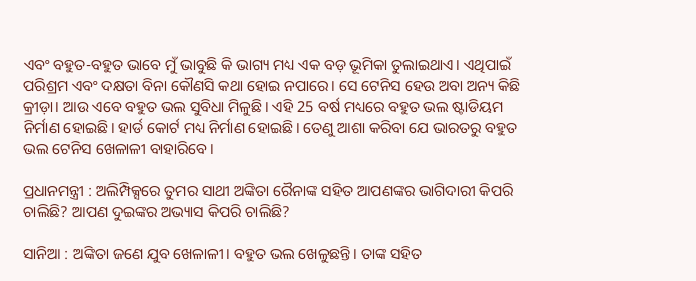ଏବଂ ବହୁତ-ବହୁତ ଭାବେ ମୁଁ ଭାବୁଛି କି ଭାଗ୍ୟ ମଧ୍ୟ ଏକ ବଡ଼ ଭୂମିକା ତୁଲାଇଥାଏ। ଏଥିପାଇଁ ପରିଶ୍ରମ ଏବଂ ଦକ୍ଷତା ବିନା କୌଣସି କଥା ହୋଇ ନପାରେ। ସେ ଟେନିସ ହେଉ ଅବା ଅନ୍ୟ କିଛି କ୍ରୀଡ଼ା। ଆଉ ଏବେ ବହୁତ ଭଲ ସୁବିଧା ମିଳୁଛି। ଏହି 25 ବର୍ଷ ମଧ୍ୟରେ ବହୁତ ଭଲ ଷ୍ଟାଡିୟମ ନିର୍ମାଣ ହୋଇଛି। ହାର୍ଡ କୋର୍ଟ ମଧ୍ୟ ନିର୍ମାଣ ହୋଇଛି। ତେଣୁ ଆଶା କରିବା ଯେ ଭାରତରୁ ବହୁତ ଭଲ ଟେନିସ ଖେଳାଳୀ ବାହାରିବେ।

ପ୍ରଧାନମନ୍ତ୍ରୀ : ଅଲିମ୍ପିକ୍ସରେ ତୁମର ସାଥୀ ଅଙ୍କିତା ରୈନାଙ୍କ ସହିତ ଆପଣଙ୍କର ଭାଗିଦାରୀ କିପରି ଚାଲିଛି? ଆପଣ ଦୁଇଙ୍କର ଅଭ୍ୟାସ କିପରି ଚାଲିଛି?

ସାନିଆ : ଅଙ୍କିତା ଜଣେ ଯୁବ ଖେଳାଳୀ। ବହୁତ ଭଲ ଖେଳୁଛନ୍ତି। ତାଙ୍କ ସହିତ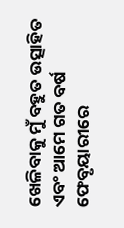ଖେଳିବାକୁ ମୁଁ ବହୁତ ଉତ୍ସାହିତ ଏବଂ ଆମେ ଗତ ବର୍ଷ ଫେବୃୟାରୀରେ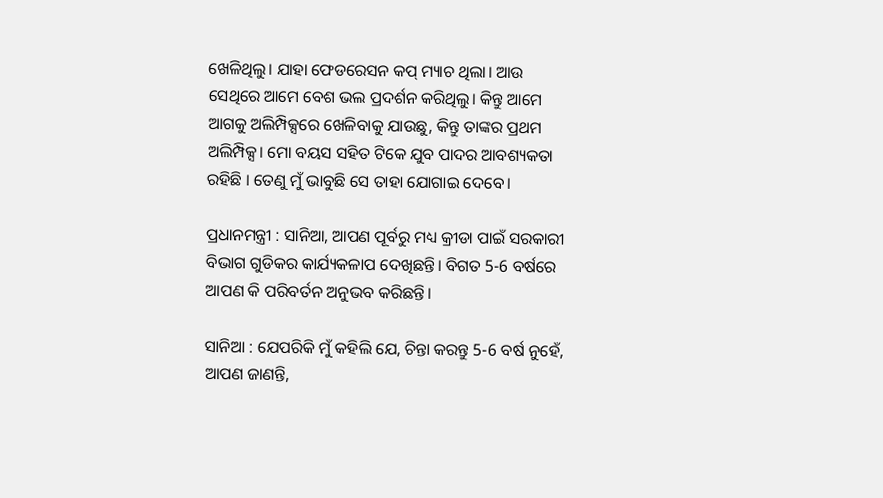ଖେଳିଥିଲୁ। ଯାହା ଫେଡରେସନ କପ୍‍ ମ୍ୟାଚ ଥିଲା। ଆଉ ସେଥିରେ ଆମେ ବେଶ ଭଲ ପ୍ରଦର୍ଶନ କରିଥିଲୁ। କିନ୍ତୁ ଆମେ ଆଗକୁ ଅଲିମ୍ପିକ୍ସରେ ଖେଳିବାକୁ ଯାଉଛୁ, କିନ୍ତୁ ତାଙ୍କର ପ୍ରଥମ ଅଲିମ୍ପିକ୍ସ। ମୋ ବୟସ ସହିତ ଟିକେ ଯୁବ ପାଦର ଆବଶ୍ୟକତା ରହିଛି । ତେଣୁ ମୁଁ ଭାବୁଛି ସେ ତାହା ଯୋଗାଇ ଦେବେ।

ପ୍ରଧାନମନ୍ତ୍ରୀ : ସାନିଆ, ଆପଣ ପୂର୍ବରୁ ମଧ୍ୟ କ୍ରୀଡା ପାଇଁ ସରକାରୀ ବିଭାଗ ଗୁଡିକର କାର୍ଯ୍ୟକଳାପ ଦେଖିଛନ୍ତି। ବିଗତ 5-6 ବର୍ଷରେ ଆପଣ କି ପରିବର୍ତନ ଅନୁଭବ କରିଛନ୍ତି।

ସାନିଆ : ଯେପରିକି ମୁଁ କହିଲି ଯେ, ଚିନ୍ତା କରନ୍ତୁ 5-6 ବର୍ଷ ନୁହେଁ, ଆପଣ ଜାଣନ୍ତି,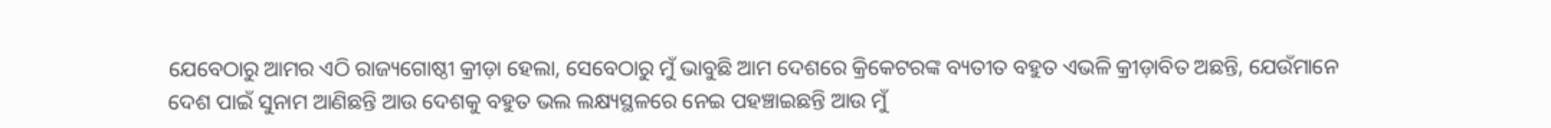ଯେବେଠାରୁ ଆମର ଏଠି ରାଜ୍ୟଗୋଷ୍ଠୀ କ୍ରୀଡ଼ା ହେଲା, ସେବେଠାରୁ ମୁଁ ଭାବୁଛି ଆମ ଦେଶରେ କ୍ରିକେଟରଙ୍କ ବ୍ୟତୀତ ବହୁତ ଏଭଳି କ୍ରୀଡ଼ାବିତ ଅଛନ୍ତି, ଯେଉଁମାନେ ଦେଶ ପାଇଁ ସୁନାମ ଆଣିଛନ୍ତି ଆଉ ଦେଶକୁ ବହୁତ ଭଲ ଲକ୍ଷ୍ୟସ୍ଥଳରେ ନେଇ ପହଞ୍ଚାଇଛନ୍ତି ଆଉ ମୁଁ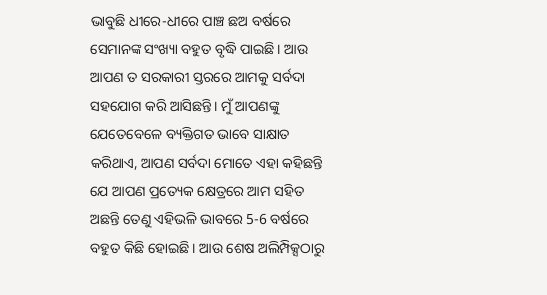ଭାବୁଛି ଧୀରେ-ଧୀରେ ପାଞ୍ଚ ଛଅ ବର୍ଷରେ ସେମାନଙ୍କ ସଂଖ୍ୟା ବହୁତ ବୃଦ୍ଧି ପାଇଛି। ଆଉ ଆପଣ ତ ସରକାରୀ ସ୍ତରରେ ଆମକୁ ସର୍ବଦା ସହଯୋଗ କରି ଆସିଛନ୍ତି। ମୁଁ ଆପଣଙ୍କୁ ଯେତେବେଳେ ବ୍ୟକ୍ତିଗତ ଭାବେ ସାକ୍ଷାତ କରିଥାଏ, ଆପଣ ସର୍ବଦା ମୋତେ ଏହା କହିଛନ୍ତି ଯେ ଆପଣ ପ୍ରତ୍ୟେକ କ୍ଷେତ୍ରରେ ଆମ ସହିତ ଅଛନ୍ତି ତେଣୁ ଏହିଭଳି ଭାବରେ 5-6 ବର୍ଷରେ ବହୁତ କିଛି ହୋଇଛି। ଆଉ ଶେଷ ଅଲିମ୍ପିକ୍ସଠାରୁ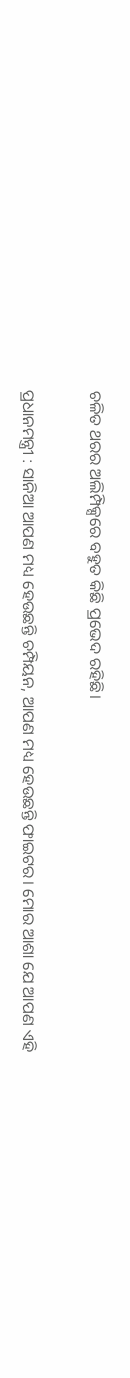ଚଳିତ ଥରର ଅଲିମ୍ପିକ୍ସରେ ବହୁତ କିଛି ପ୍ରଭେଦ ରହିଛି।

ପ୍ରଧାନମନ୍ତ୍ରୀ : ସାନିଆ ଆପଣ ମଧ୍ୟ ହେଉଛନ୍ତି ଚମ୍ପିୟନ, ଆପଣ ମଧ୍ୟ ହେଉଛନ୍ତି ଫାଇଟର। ମୋର ଆଶା ଯେ ଆପଣ ଏହି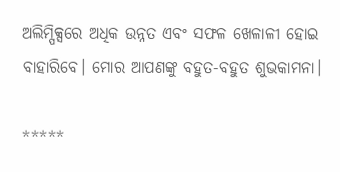ଅଲିମ୍ପିକ୍ସରେ ଅଧିକ ଉନ୍ନତ ଏବଂ ସଫଳ ଖେଳାଳୀ ହୋଇ ବାହାରିବେ। ମୋର ଆପଣଙ୍କୁ ବହୁତ-ବହୁତ ଶୁଭକାମନା।

*****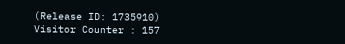(Release ID: 1735910) Visitor Counter : 157